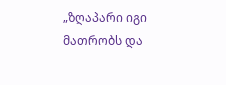„ზღაპარი იგი მათრობს და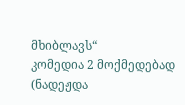მხიბლავს“
კომედია 2 მოქმედებად
(ნადეჟდა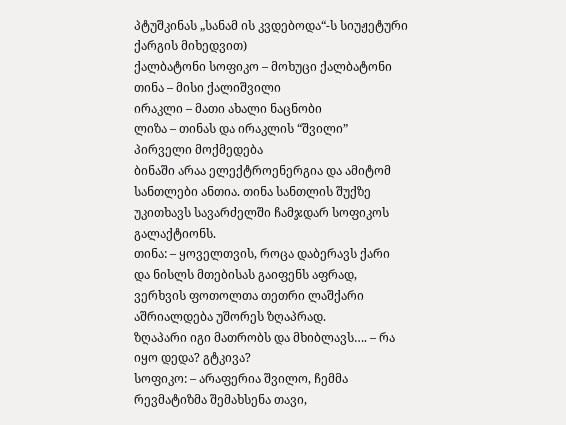პტუშკინას „სანამ ის კვდებოდა“-ს სიუჟეტური ქარგის მიხედვით)
ქალბატონი სოფიკო – მოხუცი ქალბატონი
თინა – მისი ქალიშვილი
ირაკლი – მათი ახალი ნაცნობი
ლიზა – თინას და ირაკლის “შვილი”
პირველი მოქმედება
ბინაში არაა ელექტროენერგია და ამიტომ სანთლები ანთია. თინა სანთლის შუქზე უკითხავს სავარძელში ჩამჯდარ სოფიკოს გალაქტიონს.
თინა: – ყოველთვის, როცა დაბერავს ქარი
და ნისლს მთებისას გაიფენს აფრად,
ვერხვის ფოთოლთა თეთრი ლაშქარი
აშრიალდება უშორეს ზღაპრად.
ზღაპარი იგი მათრობს და მხიბლავს…. – რა იყო დედა? გტკივა?
სოფიკო: – არაფერია შვილო, ჩემმა რევმატიზმა შემახსენა თავი,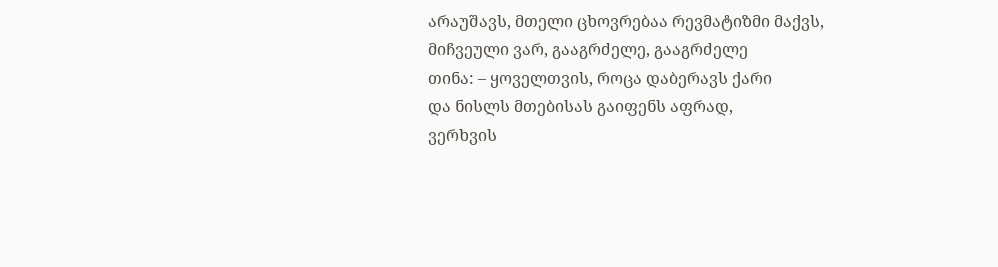არაუშავს, მთელი ცხოვრებაა რევმატიზმი მაქვს, მიჩვეული ვარ, გააგრძელე, გააგრძელე
თინა: – ყოველთვის, როცა დაბერავს ქარი
და ნისლს მთებისას გაიფენს აფრად,
ვერხვის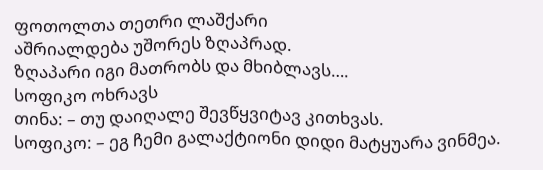ფოთოლთა თეთრი ლაშქარი
აშრიალდება უშორეს ზღაპრად.
ზღაპარი იგი მათრობს და მხიბლავს….
სოფიკო ოხრავს
თინა: – თუ დაიღალე შევწყვიტავ კითხვას.
სოფიკო: – ეგ ჩემი გალაქტიონი დიდი მატყუარა ვინმეა.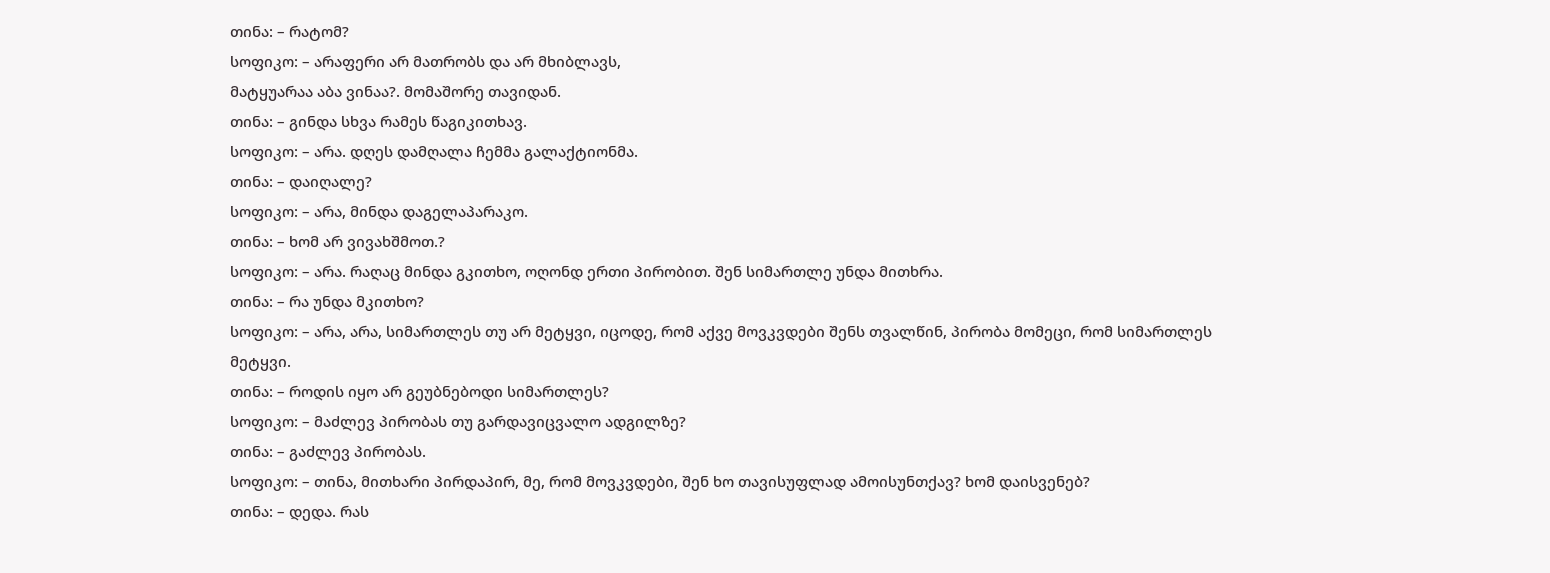თინა: – რატომ?
სოფიკო: – არაფერი არ მათრობს და არ მხიბლავს,
მატყუარაა აბა ვინაა?. მომაშორე თავიდან.
თინა: – გინდა სხვა რამეს წაგიკითხავ.
სოფიკო: – არა. დღეს დამღალა ჩემმა გალაქტიონმა.
თინა: – დაიღალე?
სოფიკო: – არა, მინდა დაგელაპარაკო.
თინა: – ხომ არ ვივახშმოთ.?
სოფიკო: – არა. რაღაც მინდა გკითხო, ოღონდ ერთი პირობით. შენ სიმართლე უნდა მითხრა.
თინა: – რა უნდა მკითხო?
სოფიკო: – არა, არა, სიმართლეს თუ არ მეტყვი, იცოდე, რომ აქვე მოვკვდები შენს თვალწინ, პირობა მომეცი, რომ სიმართლეს მეტყვი.
თინა: – როდის იყო არ გეუბნებოდი სიმართლეს?
სოფიკო: – მაძლევ პირობას თუ გარდავიცვალო ადგილზე?
თინა: – გაძლევ პირობას.
სოფიკო: – თინა, მითხარი პირდაპირ, მე, რომ მოვკვდები, შენ ხო თავისუფლად ამოისუნთქავ? ხომ დაისვენებ?
თინა: – დედა. რას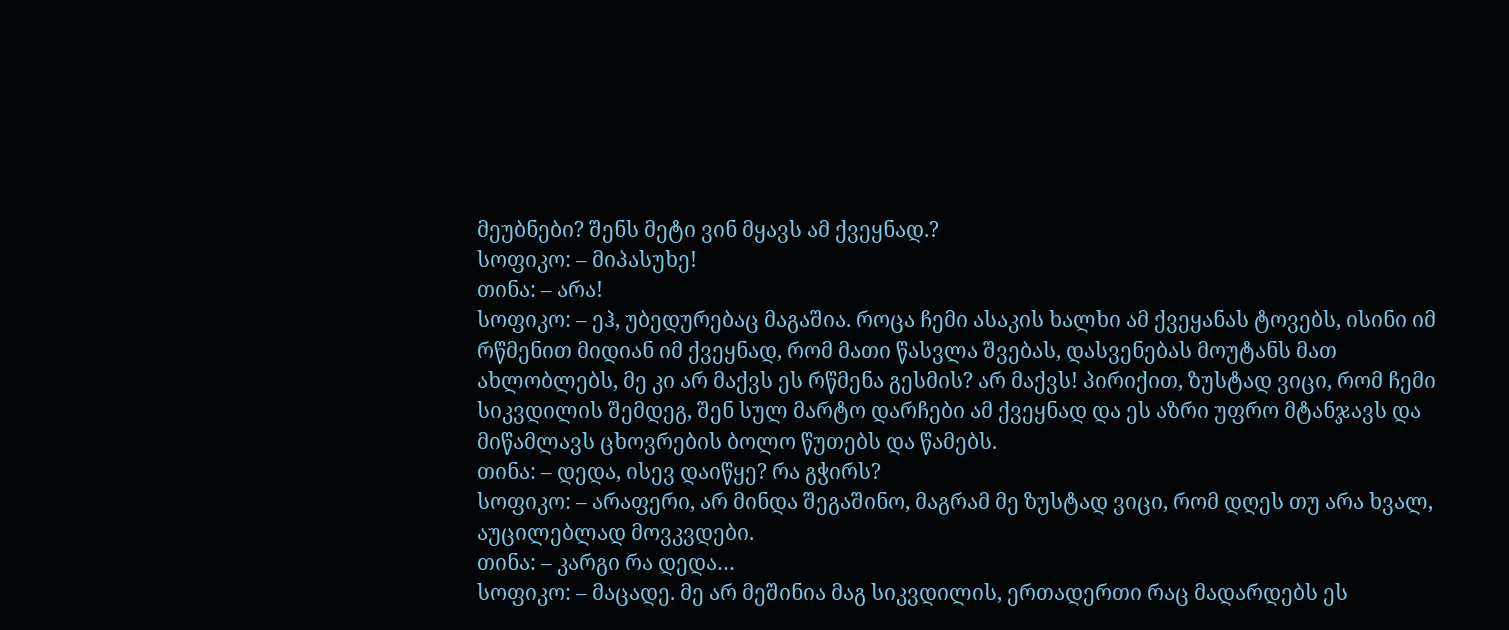მეუბნები? შენს მეტი ვინ მყავს ამ ქვეყნად.?
სოფიკო: – მიპასუხე!
თინა: – არა!
სოფიკო: – ეჰ, უბედურებაც მაგაშია. როცა ჩემი ასაკის ხალხი ამ ქვეყანას ტოვებს, ისინი იმ რწმენით მიდიან იმ ქვეყნად, რომ მათი წასვლა შვებას, დასვენებას მოუტანს მათ ახლობლებს, მე კი არ მაქვს ეს რწმენა გესმის? არ მაქვს! პირიქით, ზუსტად ვიცი, რომ ჩემი სიკვდილის შემდეგ, შენ სულ მარტო დარჩები ამ ქვეყნად და ეს აზრი უფრო მტანჯავს და მიწამლავს ცხოვრების ბოლო წუთებს და წამებს.
თინა: – დედა, ისევ დაიწყე? რა გჭირს?
სოფიკო: – არაფერი, არ მინდა შეგაშინო, მაგრამ მე ზუსტად ვიცი, რომ დღეს თუ არა ხვალ, აუცილებლად მოვკვდები.
თინა: – კარგი რა დედა…
სოფიკო: – მაცადე. მე არ მეშინია მაგ სიკვდილის, ერთადერთი რაც მადარდებს ეს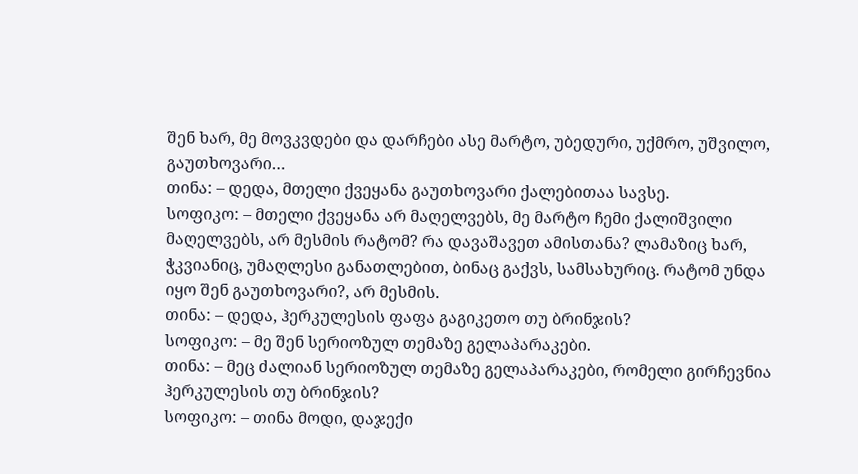შენ ხარ, მე მოვკვდები და დარჩები ასე მარტო, უბედური, უქმრო, უშვილო, გაუთხოვარი…
თინა: – დედა, მთელი ქვეყანა გაუთხოვარი ქალებითაა სავსე.
სოფიკო: – მთელი ქვეყანა არ მაღელვებს, მე მარტო ჩემი ქალიშვილი მაღელვებს, არ მესმის რატომ? რა დავაშავეთ ამისთანა? ლამაზიც ხარ, ჭკვიანიც, უმაღლესი განათლებით, ბინაც გაქვს, სამსახურიც. რატომ უნდა იყო შენ გაუთხოვარი?, არ მესმის.
თინა: – დედა, ჰერკულესის ფაფა გაგიკეთო თუ ბრინჯის?
სოფიკო: – მე შენ სერიოზულ თემაზე გელაპარაკები.
თინა: – მეც ძალიან სერიოზულ თემაზე გელაპარაკები, რომელი გირჩევნია ჰერკულესის თუ ბრინჯის?
სოფიკო: – თინა მოდი, დაჯექი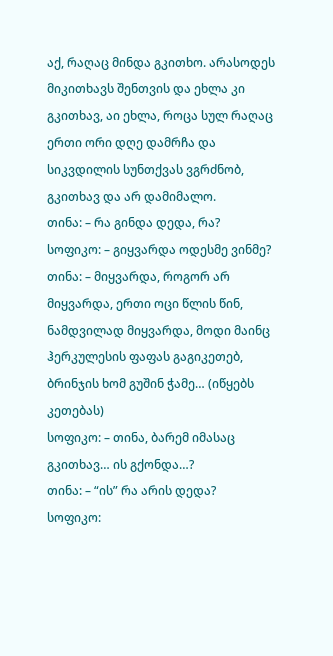აქ, რაღაც მინდა გკითხო. არასოდეს მიკითხავს შენთვის და ეხლა კი გკითხავ, აი ეხლა, როცა სულ რაღაც ერთი ორი დღე დამრჩა და სიკვდილის სუნთქვას ვგრძნობ, გკითხავ და არ დამიმალო.
თინა: – რა გინდა დედა, რა?
სოფიკო: – გიყვარდა ოდესმე ვინმე?
თინა: – მიყვარდა, როგორ არ მიყვარდა, ერთი ოცი წლის წინ, ნამდვილად მიყვარდა, მოდი მაინც ჰერკულესის ფაფას გაგიკეთებ, ბრინჯის ხომ გუშინ ჭამე… (იწყებს კეთებას)
სოფიკო: – თინა, ბარემ იმასაც გკითხავ… ის გქონდა…?
თინა: – “ის” რა არის დედა?
სოფიკო: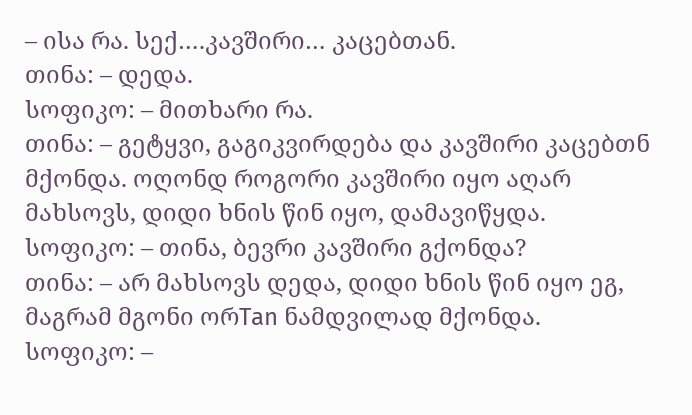– ისა რა. სექ….კავშირი… კაცებთან.
თინა: – დედა.
სოფიკო: – მითხარი რა.
თინა: – გეტყვი, გაგიკვირდება და კავშირი კაცებთნ მქონდა. ოღონდ როგორი კავშირი იყო აღარ მახსოვს, დიდი ხნის წინ იყო, დამავიწყდა.
სოფიკო: – თინა, ბევრი კავშირი გქონდა?
თინა: – არ მახსოვს დედა, დიდი ხნის წინ იყო ეგ, მაგრამ მგონი ორTan ნამდვილად მქონდა.
სოფიკო: –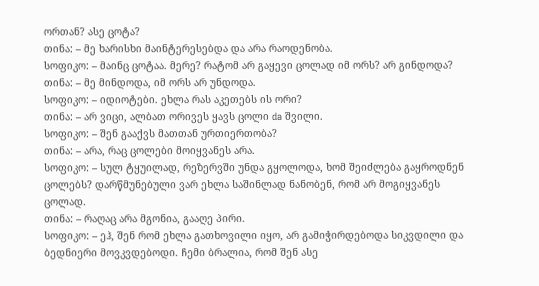ორთან? ასე ცოტა?
თინა: – მე ხარისხი მაინტერესებდა და არა რაოდენობა.
სოფიკო: – მაინც ცოტაა. მერე? რატომ არ გაყევი ცოლად იმ ორს? არ გინდოდა?
თინა: – მე მინდოდა, იმ ორს არ უნდოდა.
სოფიკო: – იდიოტები. ეხლა რას აკეთებს ის ორი?
თინა: – არ ვიცი, ალბათ ორივეს ყავს ცოლი da შვილი.
სოფიკო: – შენ გააქვს მათთან ურთიერთობა?
თინა: – არა, რაც ცოლები მოიყვანეს არა.
სოფიკო: – სულ ტყუილად, რეზერვში უნდა გყოლოდა, ხომ შეიძლება გაყროდნენ ცოლებს? დარწმუნებული ვარ ეხლა საშინლად ნანობენ, რომ არ მოგიყვანეს ცოლად.
თინა: – რაღაც არა მგონია, გააღე პირი.
სოფიკო: – ეჰ, შენ რომ ეხლა გათხოვილი იყო, არ გამიჭირდებოდა სიკვდილი და ბედნიერი მოვკვდებოდი. ჩემი ბრალია, რომ შენ ასე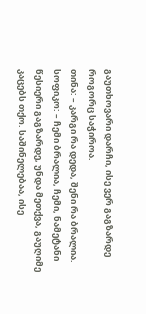გაუთხოვარი დარჩი, ისე ვერ გაგზარდე როგორც საჭიროა.
თინა: – კარგი რა დედა, შენი რა ბრალია.
სოფიკო: – ჩემი ბრალია, ჩემი, ნამეტანი წესიერი გაგზარდე, უნდა მეთქვა, გაუღიმე კაცებს თქო. საშინელებაა, ისე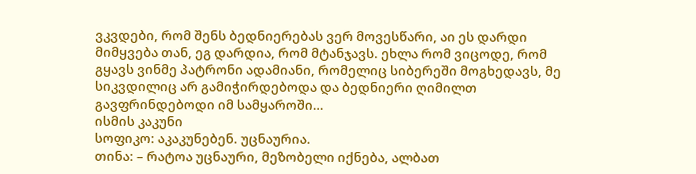ვკვდები, რომ შენს ბედნიერებას ვერ მოვესწარი, აი ეს დარდი მიმყვება თან, ეგ დარდია, რომ მტანჯავს. ეხლა რომ ვიცოდე, რომ გყავს ვინმე პატრონი ადამიანი, რომელიც სიბერეში მოგხედავს, მე სიკვდილიც არ გამიჭირდებოდა და ბედნიერი ღიმილთ გავფრინდებოდი იმ სამყაროში…
ისმის კაკუნი
სოფიკო: აკაკუნებენ. უცნაურია.
თინა: – რატოა უცნაური, მეზობელი იქნება, ალბათ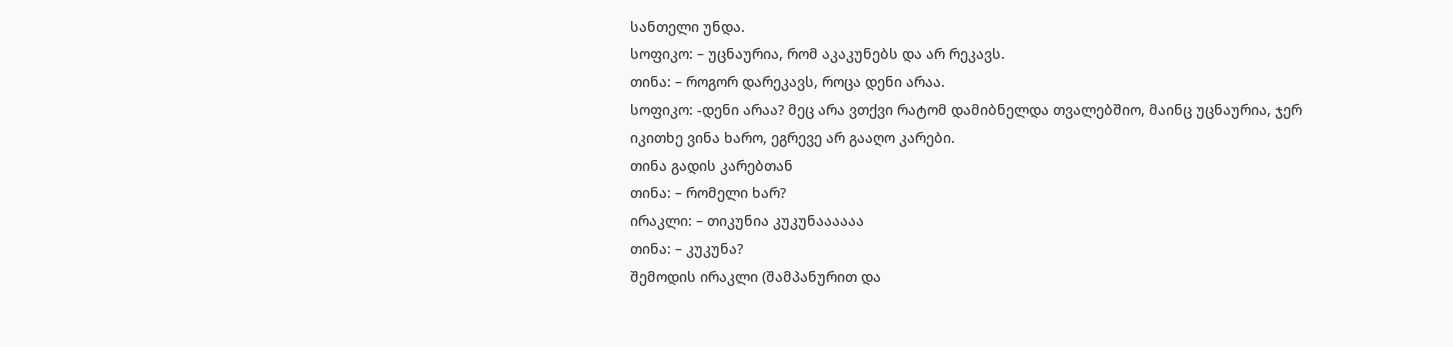სანთელი უნდა.
სოფიკო: – უცნაურია, რომ აკაკუნებს და არ რეკავს.
თინა: – როგორ დარეკავს, როცა დენი არაა.
სოფიკო: -დენი არაა? მეც არა ვთქვი რატომ დამიბნელდა თვალებშიო, მაინც უცნაურია, ჯერ იკითხე ვინა ხარო, ეგრევე არ გააღო კარები.
თინა გადის კარებთან
თინა: – რომელი ხარ?
ირაკლი: – თიკუნია კუკუნაააააა
თინა: – კუკუნა?
შემოდის ირაკლი (შამპანურით და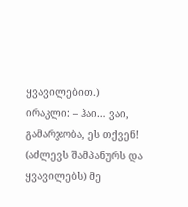ყვავილებით.)
ირაკლი: – ჰაი… ვაი, გამარჯობა, ეს თქვენ! (აძლევს შამპანურს და ყვავილებს) მე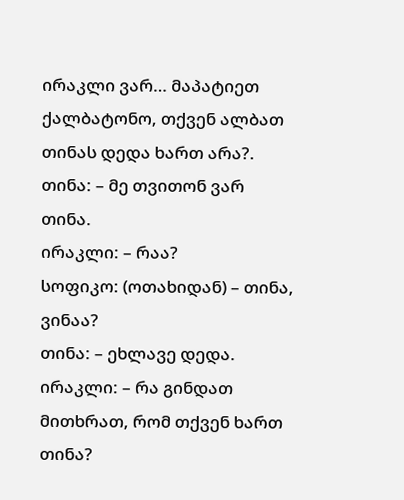ირაკლი ვარ… მაპატიეთ ქალბატონო, თქვენ ალბათ თინას დედა ხართ არა?.
თინა: – მე თვითონ ვარ თინა.
ირაკლი: – რაა?
სოფიკო: (ოთახიდან) – თინა, ვინაა?
თინა: – ეხლავე დედა.
ირაკლი: – რა გინდათ მითხრათ, რომ თქვენ ხართ თინა?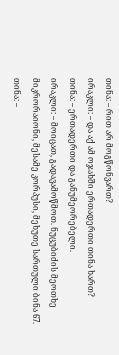თინა: – რით არ მოგწონვართ?
ირაკლი: – და აქ ამ ოჯახში ერთადერთი თინა ხართ?
თინა: – ერთადერთი და განუმეორებელი.
ირაკლი: – მოიცათ, გადავამოწმოთ. ნუცუბიძის მეოთხე მიკრორაიონი, მესამე კორპუსი, მეხუთე სართული ბინა 67.
თინა: –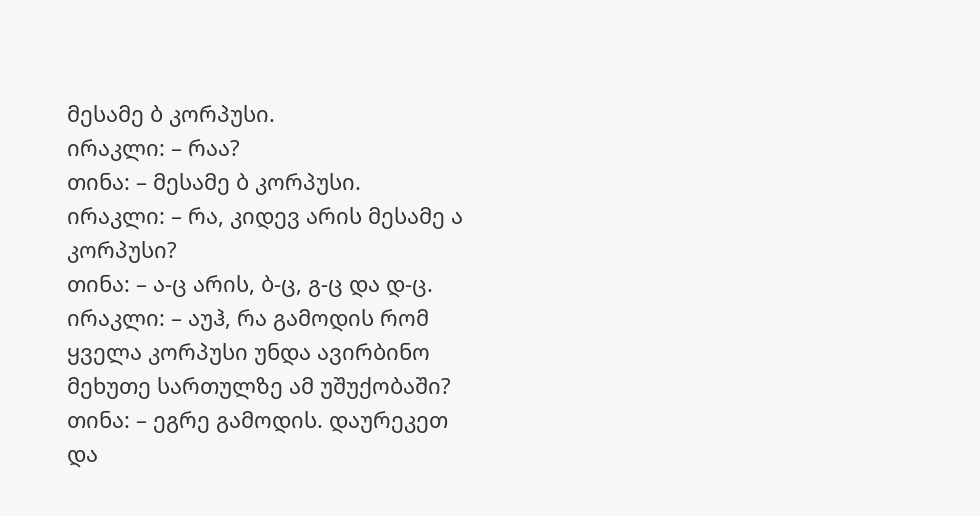მესამე ბ კორპუსი.
ირაკლი: – რაა?
თინა: – მესამე ბ კორპუსი.
ირაკლი: – რა, კიდევ არის მესამე ა კორპუსი?
თინა: – ა-ც არის, ბ-ც, გ-ც და დ-ც.
ირაკლი: – აუჰ, რა გამოდის რომ ყველა კორპუსი უნდა ავირბინო მეხუთე სართულზე ამ უშუქობაში?
თინა: – ეგრე გამოდის. დაურეკეთ და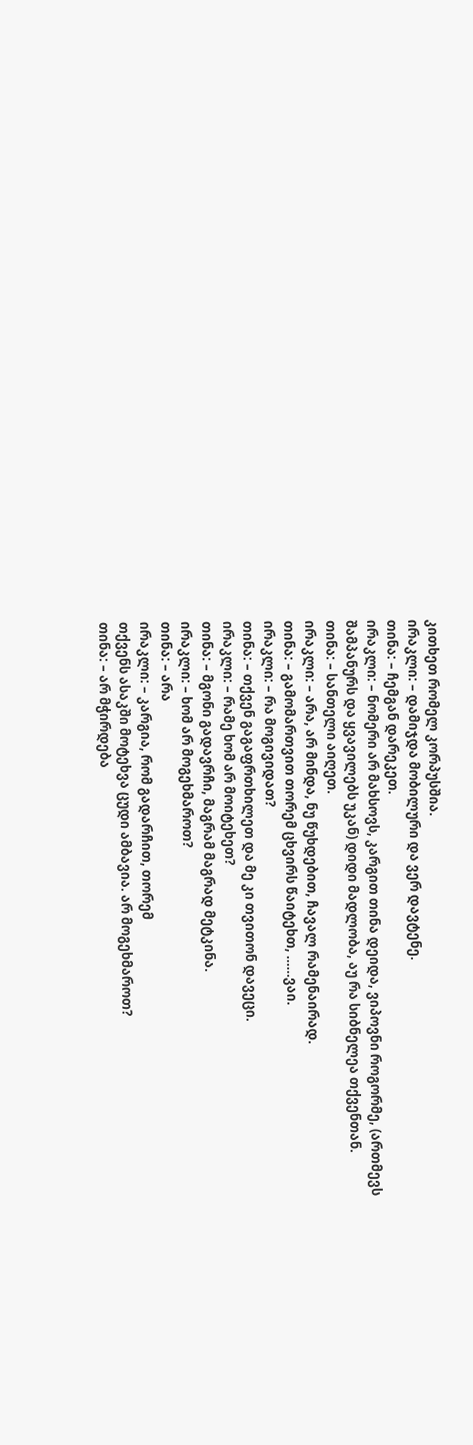კითხეთ რომელ კორპუსშია.
ირაკლი: – დამიჯდა მობილური და ვერ დავტენე.
თინა: – ჩემგან დარეკეთ.
ირაკლი: – ნომერი არ მახსოვს, კარგით თინა დეიდა, ვიპოვნი როგორმე, (ართმევს შამპანურს და ყვავილებს უკან) დიდი მადლობა, აუ რა სიბნელეა თქვენთან.
თინა: – სანთელი აიღეთ.
ირაკლი: – არა, არ მინდა, ნუ წუხდებით, ჩავალ რამენაირად.
თინა: – გამომართვით თორემ ცხვირს წაიტეხთ, ……ვაი.
ირაკლი: – რა მოგივიდათ?
თინა: – თქვენ გაგაფრთხილეთ და მე კი თვითონ დავეცი.
ირაკლი: – რამე ხომ არ მოიტეხეთ?
თინა: – მგონი გადავრჩი, მაგრამ მაგრად მეტკინა.
ირაკლი: – ხომ არ მოგეხმაროთ?
თინა: – არა
ირაკლი: – კარგია, რომ გადარჩით, თორემ
თქვენს ასაკში მოტეხვა ცუდი ამბავია. არ მოგეხმაროთ?
თინა: – არ მჭირდება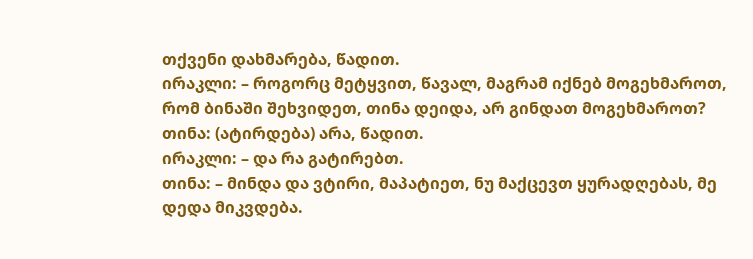თქვენი დახმარება, წადით.
ირაკლი: – როგორც მეტყვით, წავალ, მაგრამ იქნებ მოგეხმაროთ, რომ ბინაში შეხვიდეთ, თინა დეიდა, არ გინდათ მოგეხმაროთ?
თინა: (ატირდება) არა, წადით.
ირაკლი: – და რა გატირებთ.
თინა: – მინდა და ვტირი, მაპატიეთ, ნუ მაქცევთ ყურადღებას, მე დედა მიკვდება.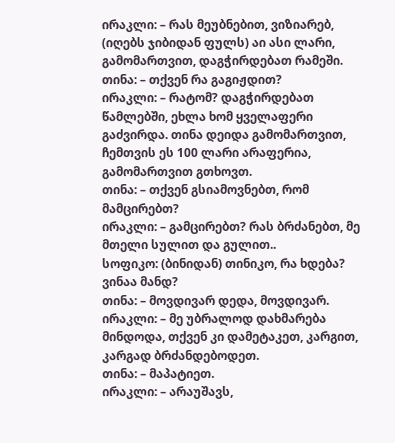ირაკლი: – რას მეუბნებით, ვიზიარებ, (იღებს ჯიბიდან ფულს) აი ასი ლარი, გამომართვით, დაგჭირდებათ რამეში.
თინა: – თქვენ რა გაგიჟდით?
ირაკლი: – რატომ? დაგჭირდებათ წამლებში, ეხლა ხომ ყველაფერი გაძვირდა. თინა დეიდა გამომართვით, ჩემთვის ეს 100 ლარი არაფერია, გამომართვით გთხოვთ.
თინა: – თქვენ გსიამოვნებთ, რომ მამცირებთ?
ირაკლი: – გამცირებთ? რას ბრძანებთ, მე მთელი სულით და გულით..
სოფიკო: (ბინიდან) თინიკო, რა ხდება? ვინაა მანდ?
თინა: – მოვდივარ დედა, მოვდივარ.
ირაკლი: – მე უბრალოდ დახმარება მინდოდა, თქვენ კი დამეტაკეთ, კარგით, კარგად ბრძანდებოდეთ.
თინა: – მაპატიეთ.
ირაკლი: – არაუშავს,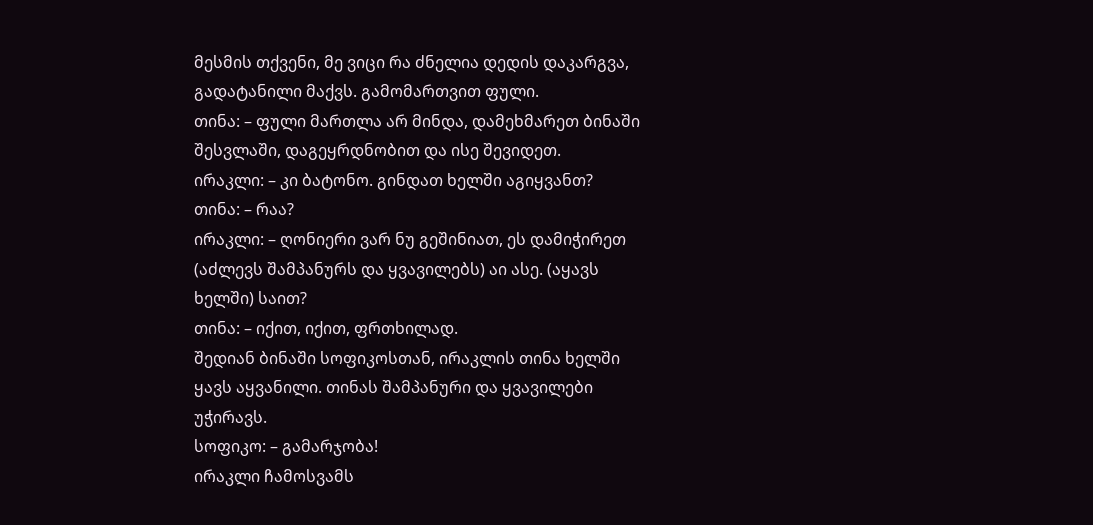მესმის თქვენი, მე ვიცი რა ძნელია დედის დაკარგვა, გადატანილი მაქვს. გამომართვით ფული.
თინა: – ფული მართლა არ მინდა, დამეხმარეთ ბინაში შესვლაში, დაგეყრდნობით და ისე შევიდეთ.
ირაკლი: – კი ბატონო. გინდათ ხელში აგიყვანთ?
თინა: – რაა?
ირაკლი: – ღონიერი ვარ ნუ გეშინიათ, ეს დამიჭირეთ (აძლევს შამპანურს და ყვავილებს) აი ასე. (აყავს ხელში) საით?
თინა: – იქით, იქით, ფრთხილად.
შედიან ბინაში სოფიკოსთან, ირაკლის თინა ხელში ყავს აყვანილი. თინას შამპანური და ყვავილები უჭირავს.
სოფიკო: – გამარჯობა!
ირაკლი ჩამოსვამს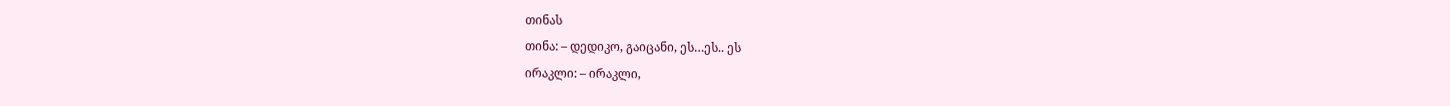თინას
თინა: – დედიკო, გაიცანი, ეს…ეს.. ეს
ირაკლი: – ირაკლი,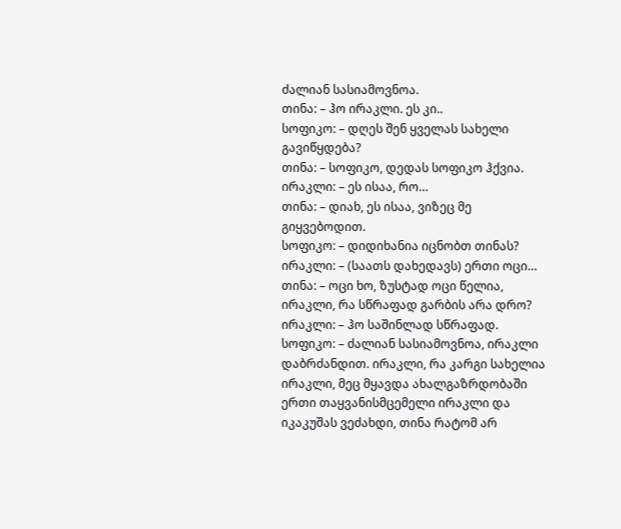ძალიან სასიამოვნოა.
თინა: – ჰო ირაკლი. ეს კი..
სოფიკო: – დღეს შენ ყველას სახელი გავიწყდება?
თინა: – სოფიკო, დედას სოფიკო ჰქვია.
ირაკლი: – ეს ისაა, რო…
თინა: – დიახ, ეს ისაა, ვიზეც მე გიყვებოდით.
სოფიკო: – დიდიხანია იცნობთ თინას?
ირაკლი: – (საათს დახედავს) ერთი ოცი…
თინა: – ოცი ხო, ზუსტად ოცი წელია, ირაკლი, რა სწრაფად გარბის არა დრო?
ირაკლი: – ჰო საშინლად სწრაფად.
სოფიკო: – ძალიან სასიამოვნოა, ირაკლი დაბრძანდით. ირაკლი, რა კარგი სახელია ირაკლი, მეც მყავდა ახალგაზრდობაში ერთი თაყვანისმცემელი ირაკლი და იკაკუშას ვეძახდი, თინა რატომ არ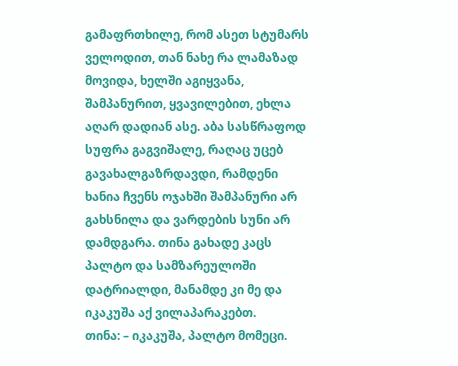გამაფრთხილე, რომ ასეთ სტუმარს ველოდით, თან ნახე რა ლამაზად მოვიდა, ხელში აგიყვანა, შამპანურით, ყვავილებით, ეხლა აღარ დადიან ასე. აბა სასწრაფოდ სუფრა გაგვიშალე, რაღაც უცებ გავახალგაზრდავდი, რამდენი ხანია ჩვენს ოჯახში შამპანური არ გახსნილა და ვარდების სუნი არ დამდგარა. თინა გახადე კაცს პალტო და სამზარეულოში დატრიალდი, მანამდე კი მე და იკაკუშა აქ ვილაპარაკებთ.
თინა: – იკაკუშა, პალტო მომეცი.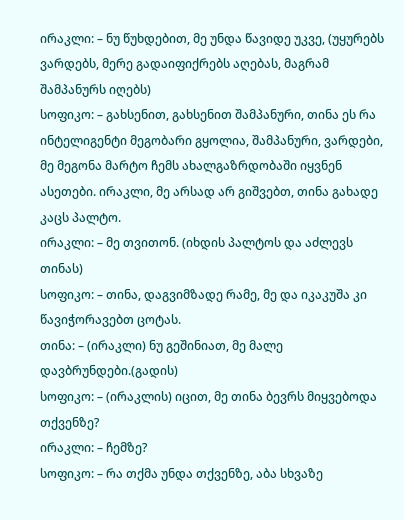ირაკლი: – ნუ წუხდებით, მე უნდა წავიდე უკვე, (უყურებს ვარდებს, მერე გადაიფიქრებს აღებას, მაგრამ შამპანურს იღებს)
სოფიკო: – გახსენით, გახსენით შამპანური, თინა ეს რა ინტელიგენტი მეგობარი გყოლია, შამპანური, ვარდები, მე მეგონა მარტო ჩემს ახალგაზრდობაში იყვნენ ასეთები. ირაკლი, მე არსად არ გიშვებთ, თინა გახადე კაცს პალტო.
ირაკლი: – მე თვითონ. (იხდის პალტოს და აძლევს თინას)
სოფიკო: – თინა, დაგვიმზადე რამე, მე და იკაკუშა კი წავიჭორავებთ ცოტას.
თინა: – (ირაკლი) ნუ გეშინიათ, მე მალე დავბრუნდები.(გადის)
სოფიკო: – (ირაკლის) იცით, მე თინა ბევრს მიყვებოდა თქვენზე?
ირაკლი: – ჩემზე?
სოფიკო: – რა თქმა უნდა თქვენზე, აბა სხვაზე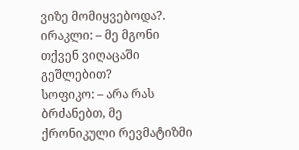ვიზე მომიყვებოდა?.
ირაკლი: – მე მგონი თქვენ ვიღაცაში გეშლებით?
სოფიკო: – არა რას ბრძანებთ, მე ქრონიკული რევმატიზმი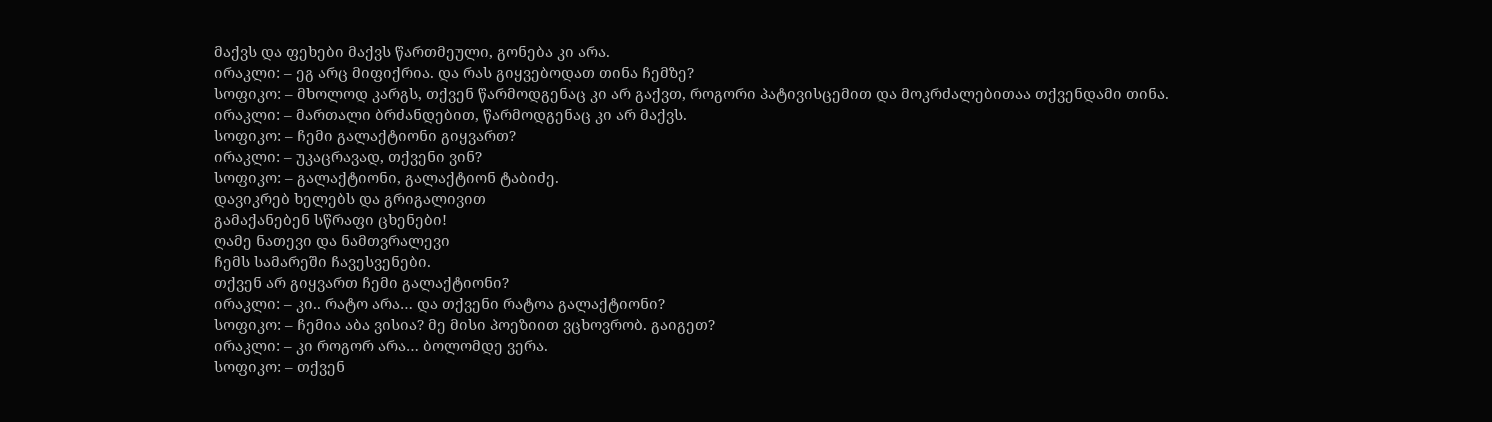მაქვს და ფეხები მაქვს წართმეული, გონება კი არა.
ირაკლი: – ეგ არც მიფიქრია. და რას გიყვებოდათ თინა ჩემზე?
სოფიკო: – მხოლოდ კარგს, თქვენ წარმოდგენაც კი არ გაქვთ, როგორი პატივისცემით და მოკრძალებითაა თქვენდამი თინა.
ირაკლი: – მართალი ბრძანდებით, წარმოდგენაც კი არ მაქვს.
სოფიკო: – ჩემი გალაქტიონი გიყვართ?
ირაკლი: – უკაცრავად, თქვენი ვინ?
სოფიკო: – გალაქტიონი, გალაქტიონ ტაბიძე.
დავიკრებ ხელებს და გრიგალივით
გამაქანებენ სწრაფი ცხენები!
ღამე ნათევი და ნამთვრალევი
ჩემს სამარეში ჩავესვენები.
თქვენ არ გიყვართ ჩემი გალაქტიონი?
ირაკლი: – კი.. რატო არა… და თქვენი რატოა გალაქტიონი?
სოფიკო: – ჩემია აბა ვისია? მე მისი პოეზიით ვცხოვრობ. გაიგეთ?
ირაკლი: – კი როგორ არა… ბოლომდე ვერა.
სოფიკო: – თქვენ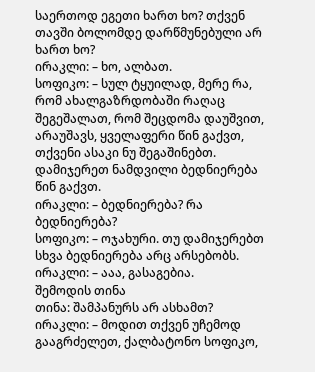საერთოდ ეგეთი ხართ ხო? თქვენ თავში ბოლომდე დარწმუნებული არ ხართ ხო?
ირაკლი: – ხო, ალბათ.
სოფიკო: – სულ ტყუილად, მერე რა, რომ ახალგაზრდობაში რაღაც შეგეშალათ, რომ შეცდომა დაუშვით, არაუშავს, ყველაფერი წინ გაქვთ, თქვენი ასაკი ნუ შეგაშინებთ. დამიჯერეთ ნამდვილი ბედნიერება წინ გაქვთ.
ირაკლი: – ბედნიერება? რა ბედნიერება?
სოფიკო: – ოჯახური. თუ დამიჯერებთ სხვა ბედნიერება არც არსებობს.
ირაკლი: – ააა, გასაგებია.
შემოდის თინა
თინა: შამპანურს არ ასხამთ?
ირაკლი: – მოდით თქვენ უჩემოდ გააგრძელეთ, ქალბატონო სოფიკო,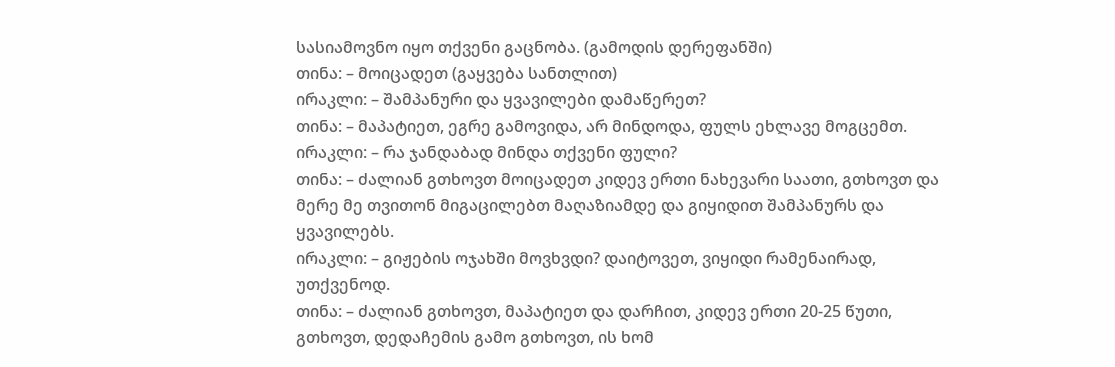სასიამოვნო იყო თქვენი გაცნობა. (გამოდის დერეფანში)
თინა: – მოიცადეთ (გაყვება სანთლით)
ირაკლი: – შამპანური და ყვავილები დამაწერეთ?
თინა: – მაპატიეთ, ეგრე გამოვიდა, არ მინდოდა, ფულს ეხლავე მოგცემთ.
ირაკლი: – რა ჯანდაბად მინდა თქვენი ფული?
თინა: – ძალიან გთხოვთ მოიცადეთ კიდევ ერთი ნახევარი საათი, გთხოვთ და მერე მე თვითონ მიგაცილებთ მაღაზიამდე და გიყიდით შამპანურს და ყვავილებს.
ირაკლი: – გიჟების ოჯახში მოვხვდი? დაიტოვეთ, ვიყიდი რამენაირად, უთქვენოდ.
თინა: – ძალიან გთხოვთ, მაპატიეთ და დარჩით, კიდევ ერთი 20-25 წუთი, გთხოვთ, დედაჩემის გამო გთხოვთ, ის ხომ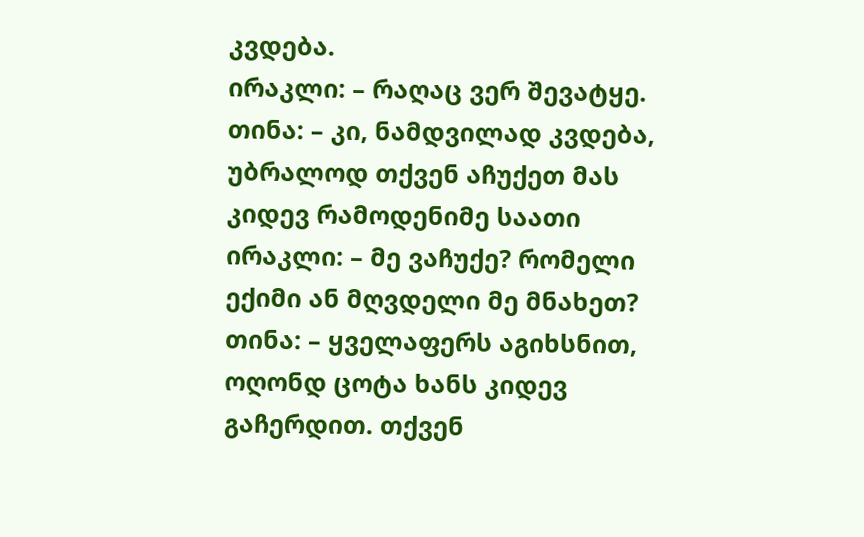კვდება.
ირაკლი: – რაღაც ვერ შევატყე.
თინა: – კი, ნამდვილად კვდება, უბრალოდ თქვენ აჩუქეთ მას კიდევ რამოდენიმე საათი
ირაკლი: – მე ვაჩუქე? რომელი ექიმი ან მღვდელი მე მნახეთ?
თინა: – ყველაფერს აგიხსნით, ოღონდ ცოტა ხანს კიდევ გაჩერდით. თქვენ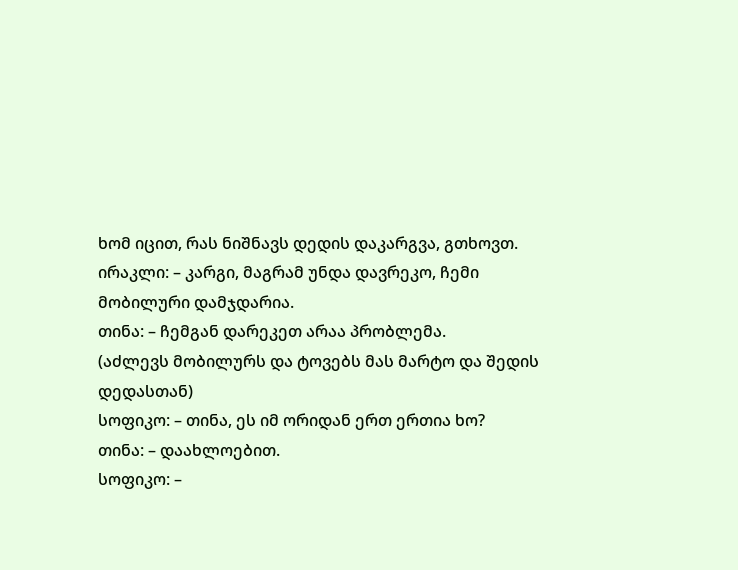ხომ იცით, რას ნიშნავს დედის დაკარგვა, გთხოვთ.
ირაკლი: – კარგი, მაგრამ უნდა დავრეკო, ჩემი მობილური დამჯდარია.
თინა: – ჩემგან დარეკეთ არაა პრობლემა.
(აძლევს მობილურს და ტოვებს მას მარტო და შედის დედასთან)
სოფიკო: – თინა, ეს იმ ორიდან ერთ ერთია ხო?
თინა: – დაახლოებით.
სოფიკო: –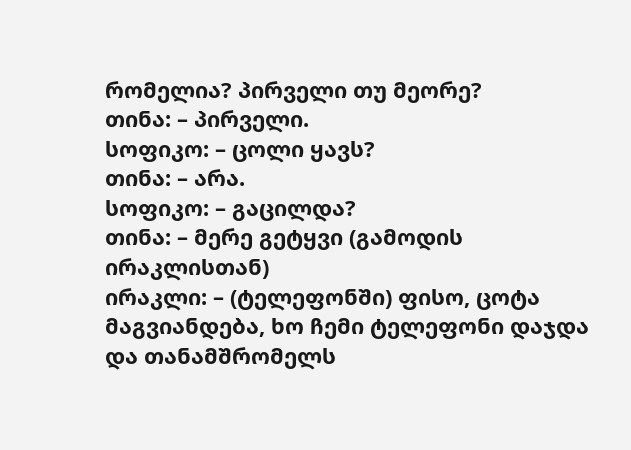რომელია? პირველი თუ მეორე?
თინა: – პირველი.
სოფიკო: – ცოლი ყავს?
თინა: – არა.
სოფიკო: – გაცილდა?
თინა: – მერე გეტყვი (გამოდის ირაკლისთან)
ირაკლი: – (ტელეფონში) ფისო, ცოტა მაგვიანდება, ხო ჩემი ტელეფონი დაჯდა და თანამშრომელს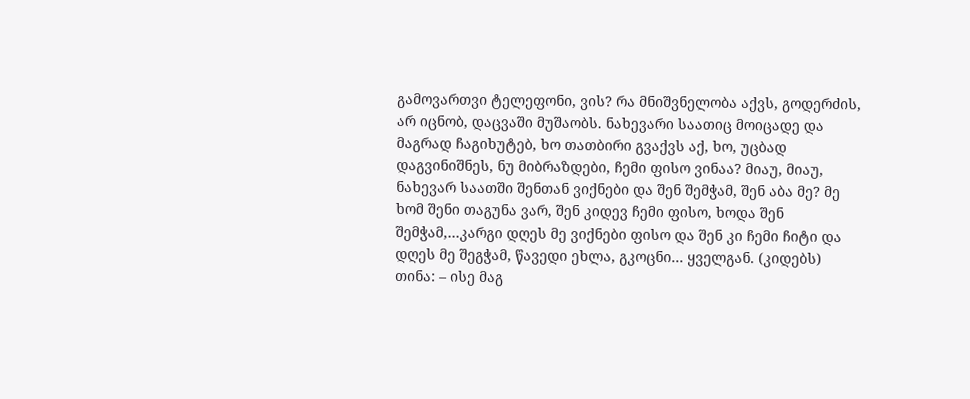გამოვართვი ტელეფონი, ვის? რა მნიშვნელობა აქვს, გოდერძის, არ იცნობ, დაცვაში მუშაობს. ნახევარი საათიც მოიცადე და მაგრად ჩაგიხუტებ, ხო თათბირი გვაქვს აქ, ხო, უცბად დაგვინიშნეს, ნუ მიბრაზდები, ჩემი ფისო ვინაა? მიაუ, მიაუ, ნახევარ საათში შენთან ვიქნები და შენ შემჭამ, შენ აბა მე? მე ხომ შენი თაგუნა ვარ, შენ კიდევ ჩემი ფისო, ხოდა შენ შემჭამ,…კარგი დღეს მე ვიქნები ფისო და შენ კი ჩემი ჩიტი და დღეს მე შეგჭამ, წავედი ეხლა, გკოცნი… ყველგან. (კიდებს)
თინა: – ისე მაგ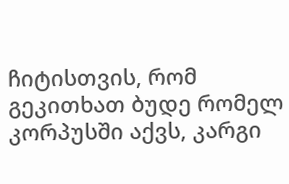ჩიტისთვის, რომ გეკითხათ ბუდე რომელ კორპუსში აქვს, კარგი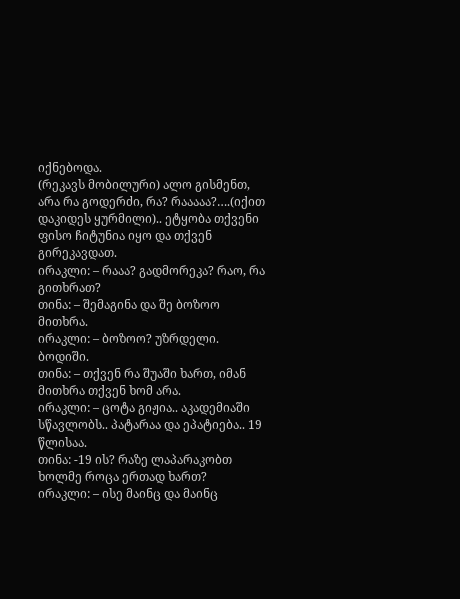იქნებოდა.
(რეკავს მობილური) ალო გისმენთ, არა რა გოდერძი, რა? რააააა?….(იქით დაკიდეს ყურმილი).. ეტყობა თქვენი ფისო ჩიტუნია იყო და თქვენ გირეკავდათ.
ირაკლი: – რააა? გადმორეკა? რაო, რა გითხრათ?
თინა: – შემაგინა და შე ბოზოო მითხრა.
ირაკლი: – ბოზოო? უზრდელი. ბოდიში.
თინა: – თქვენ რა შუაში ხართ, იმან მითხრა თქვენ ხომ არა.
ირაკლი: – ცოტა გიჟია.. აკადემიაში სწავლობს.. პატარაა და ეპატიება.. 19 წლისაა.
თინა: -19 ის? რაზე ლაპარაკობთ ხოლმე როცა ერთად ხართ?
ირაკლი: – ისე მაინც და მაინც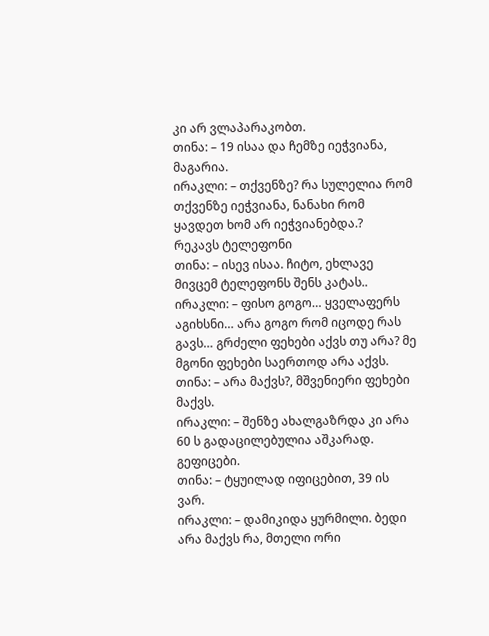კი არ ვლაპარაკობთ.
თინა: – 19 ისაა და ჩემზე იეჭვიანა, მაგარია.
ირაკლი: – თქვენზე? რა სულელია რომ თქვენზე იეჭვიანა, ნანახი რომ ყავდეთ ხომ არ იეჭვიანებდა.?
რეკავს ტელეფონი
თინა: – ისევ ისაა. ჩიტო, ეხლავე მივცემ ტელეფონს შენს კატას..
ირაკლი: – ფისო გოგო… ყველაფერს აგიხსნი… არა გოგო რომ იცოდე რას გავს… გრძელი ფეხები აქვს თუ არა? მე მგონი ფეხები საერთოდ არა აქვს.
თინა: – არა მაქვს?, მშვენიერი ფეხები მაქვს.
ირაკლი: – შენზე ახალგაზრდა კი არა 60 ს გადაცილებულია აშკარად. გეფიცები.
თინა: – ტყუილად იფიცებით, 39 ის ვარ.
ირაკლი: – დამიკიდა ყურმილი. ბედი არა მაქვს რა, მთელი ორი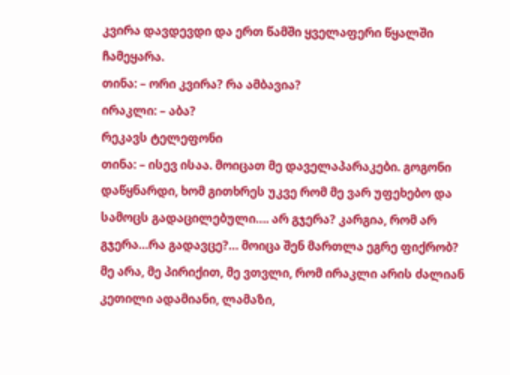კვირა დავდევდი და ერთ წამში ყველაფერი წყალში ჩამეყარა.
თინა: – ორი კვირა? რა ამბავია?
ირაკლი: – აბა?
რეკავს ტელეფონი
თინა: – ისევ ისაა. მოიცათ მე დაველაპარაკები. გოგონი დაწყნარდი, ხომ გითხრეს უკვე რომ მე ვარ უფეხებო და სამოცს გადაცილებული…. არ გჯერა? კარგია, რომ არ გჯერა…რა გადავცე?… მოიცა შენ მართლა ეგრე ფიქრობ? მე არა, მე პირიქით, მე ვთვლი, რომ ირაკლი არის ძალიან კეთილი ადამიანი, ლამაზი,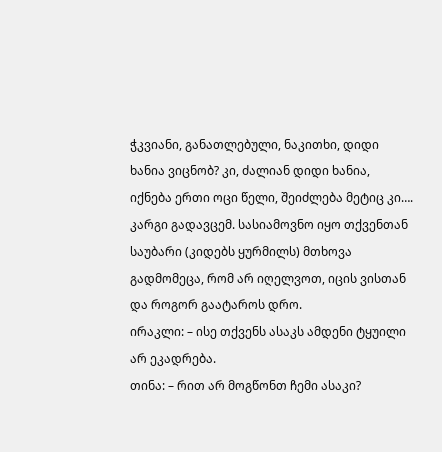ჭკვიანი, განათლებული, ნაკითხი, დიდი ხანია ვიცნობ? კი, ძალიან დიდი ხანია, იქნება ერთი ოცი წელი, შეიძლება მეტიც კი…. კარგი გადავცემ. სასიამოვნო იყო თქვენთან საუბარი (კიდებს ყურმილს) მთხოვა გადმომეცა, რომ არ იღელვოთ, იცის ვისთან და როგორ გაატაროს დრო.
ირაკლი: – ისე თქვენს ასაკს ამდენი ტყუილი არ ეკადრება.
თინა: – რით არ მოგწონთ ჩემი ასაკი?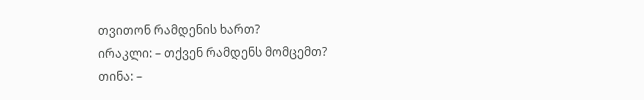თვითონ რამდენის ხართ?
ირაკლი: – თქვენ რამდენს მომცემთ?
თინა: –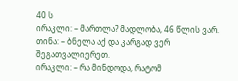40 ს
ირაკლი: – მართლა? მადლობა, 46 წლის ვარ.
თინა: – ბნელა აქ და კარგად ვერ შეგათვალიერეთ.
ირაკლი: – რა მინდოდა, რატომ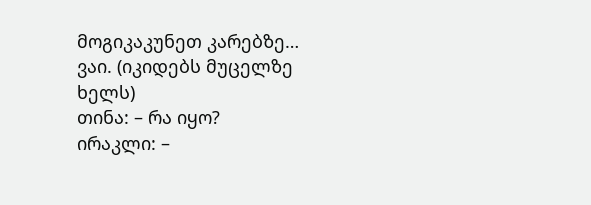მოგიკაკუნეთ კარებზე… ვაი. (იკიდებს მუცელზე ხელს)
თინა: – რა იყო?
ირაკლი: –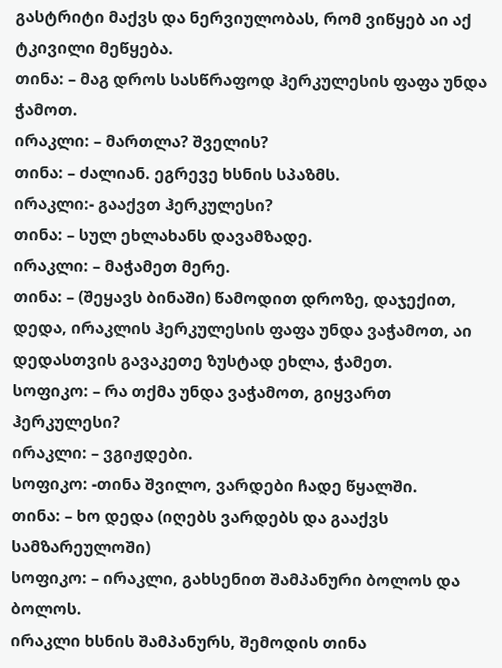გასტრიტი მაქვს და ნერვიულობას, რომ ვიწყებ აი აქ ტკივილი მეწყება.
თინა: – მაგ დროს სასწრაფოდ ჰერკულესის ფაფა უნდა ჭამოთ.
ირაკლი: – მართლა? შველის?
თინა: – ძალიან. ეგრევე ხსნის სპაზმს.
ირაკლი:- გააქვთ ჰერკულესი?
თინა: – სულ ეხლახანს დავამზადე.
ირაკლი: – მაჭამეთ მერე.
თინა: – (შეყავს ბინაში) წამოდით დროზე, დაჯექით, დედა, ირაკლის ჰერკულესის ფაფა უნდა ვაჭამოთ, აი დედასთვის გავაკეთე ზუსტად ეხლა, ჭამეთ.
სოფიკო: – რა თქმა უნდა ვაჭამოთ, გიყვართ ჰერკულესი?
ირაკლი: – ვგიჟდები.
სოფიკო: -თინა შვილო, ვარდები ჩადე წყალში.
თინა: – ხო დედა (იღებს ვარდებს და გააქვს სამზარეულოში)
სოფიკო: – ირაკლი, გახსენით შამპანური ბოლოს და ბოლოს.
ირაკლი ხსნის შამპანურს, შემოდის თინა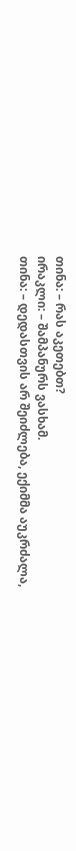თინა: – რას აკეთებთ?
ირაკლი: – შამპანურს ვასხამ.
თინა: – დედასთვის არ შეიძლება, ექიმმა აუკრძალა,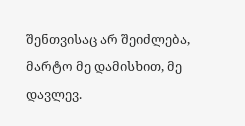შენთვისაც არ შეიძლება, მარტო მე დამისხით, მე დავლევ.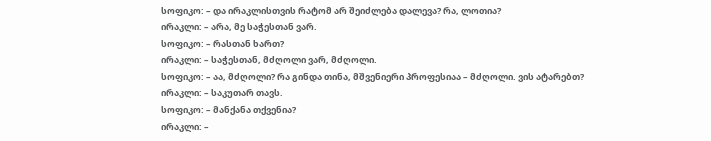სოფიკო: – და ირაკლისთვის რატომ არ შეიძლება დალევა? რა, ლოთია?
ირაკლი: – არა, მე საჭესთან ვარ.
სოფიკო: – რასთან ხართ?
ირაკლი: – საჭესთან, მძღოლი ვარ, მძღოლი.
სოფიკო: – აა, მძღოლი? რა გინდა თინა, მშვენიერი პროფესიაა – მძღოლი. ვის ატარებთ?
ირაკლი: – საკუთარ თავს.
სოფიკო: – მანქანა თქვენია?
ირაკლი: –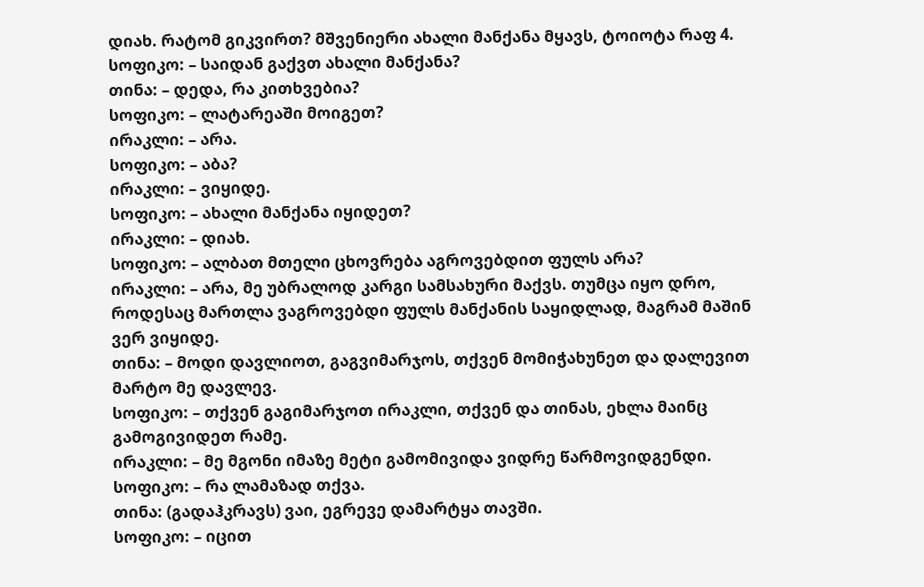დიახ. რატომ გიკვირთ? მშვენიერი ახალი მანქანა მყავს, ტოიოტა რაფ 4.
სოფიკო: – საიდან გაქვთ ახალი მანქანა?
თინა: – დედა, რა კითხვებია?
სოფიკო: – ლატარეაში მოიგეთ?
ირაკლი: – არა.
სოფიკო: – აბა?
ირაკლი: – ვიყიდე.
სოფიკო: – ახალი მანქანა იყიდეთ?
ირაკლი: – დიახ.
სოფიკო: – ალბათ მთელი ცხოვრება აგროვებდით ფულს არა?
ირაკლი: – არა, მე უბრალოდ კარგი სამსახური მაქვს. თუმცა იყო დრო, როდესაც მართლა ვაგროვებდი ფულს მანქანის საყიდლად, მაგრამ მაშინ ვერ ვიყიდე.
თინა: – მოდი დავლიოთ, გაგვიმარჯოს, თქვენ მომიჭახუნეთ და დალევით მარტო მე დავლევ.
სოფიკო: – თქვენ გაგიმარჯოთ ირაკლი, თქვენ და თინას, ეხლა მაინც გამოგივიდეთ რამე.
ირაკლი: – მე მგონი იმაზე მეტი გამომივიდა ვიდრე წარმოვიდგენდი.
სოფიკო: – რა ლამაზად თქვა.
თინა: (გადაჰკრავს) ვაი, ეგრევე დამარტყა თავში.
სოფიკო: – იცით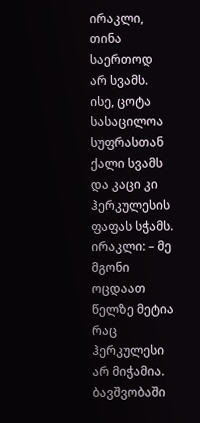ირაკლი, თინა საერთოდ არ სვამს. ისე, ცოტა სასაცილოა სუფრასთან ქალი სვამს და კაცი კი ჰერკულესის ფაფას სჭამს.
ირაკლი: – მე მგონი ოცდაათ წელზე მეტია რაც ჰერკულესი არ მიჭამია. ბავშვობაში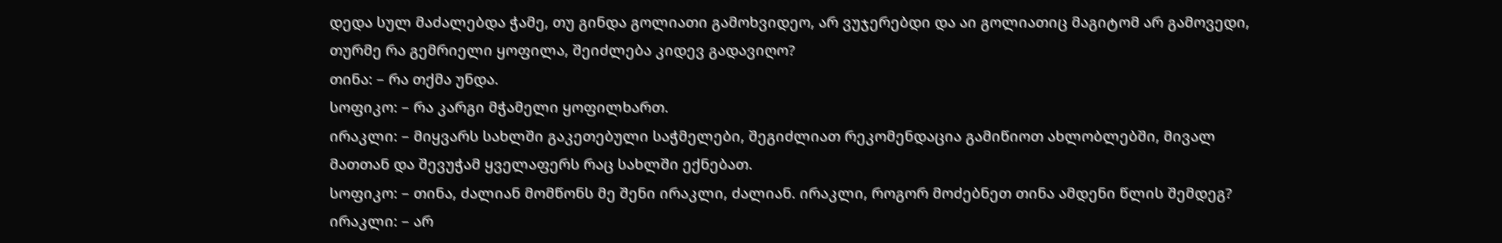დედა სულ მაძალებდა ჭამე, თუ გინდა გოლიათი გამოხვიდეო, არ ვუჯერებდი და აი გოლიათიც მაგიტომ არ გამოვედი, თურმე რა გემრიელი ყოფილა, შეიძლება კიდევ გადავიღო?
თინა: – რა თქმა უნდა.
სოფიკო: – რა კარგი მჭამელი ყოფილხართ.
ირაკლი: – მიყვარს სახლში გაკეთებული საჭმელები, შეგიძლიათ რეკომენდაცია გამიწიოთ ახლობლებში, მივალ მათთან და შევუჭამ ყველაფერს რაც სახლში ექნებათ.
სოფიკო: – თინა, ძალიან მომწონს მე შენი ირაკლი, ძალიან. ირაკლი, როგორ მოძებნეთ თინა ამდენი წლის შემდეგ?
ირაკლი: – არ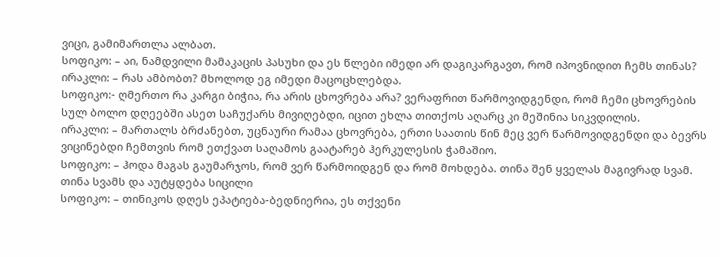ვიცი, გამიმართლა ალბათ.
სოფიკო: – აი, ნამდვილი მამაკაცის პასუხი და ეს წლები იმედი არ დაგიკარგავთ, რომ იპოვნიდით ჩემს თინას?
ირაკლი: – რას ამბობთ? მხოლოდ ეგ იმედი მაცოცხლებდა.
სოფიკო:- ღმერთო რა კარგი ბიჭია, რა არის ცხოვრება არა? ვერაფრით წარმოვიდგენდი, რომ ჩემი ცხოვრების სულ ბოლო დღეებში ასეთ საჩუქარს მივიღებდი, იცით ეხლა თითქოს აღარც კი მეშინია სიკვდილის.
ირაკლი: – მართალს ბრძანებთ, უცნაური რამაა ცხოვრება, ერთი საათის წინ მეც ვერ წარმოვიდგენდი და ბევრს ვიცინებდი ჩემთვის რომ ეთქვათ საღამოს გაატარებ ჰერკულესის ჭამაშიო.
სოფიკო: – ჰოდა მაგას გაუმარჯოს, რომ ვერ წარმოიდგენ და რომ მოხდება. თინა შენ ყველას მაგივრად სვამ.
თინა სვამს და აუტყდება სიცილი
სოფიკო: – თინიკოს დღეს ეპატიება-ბედნიერია, ეს თქვენი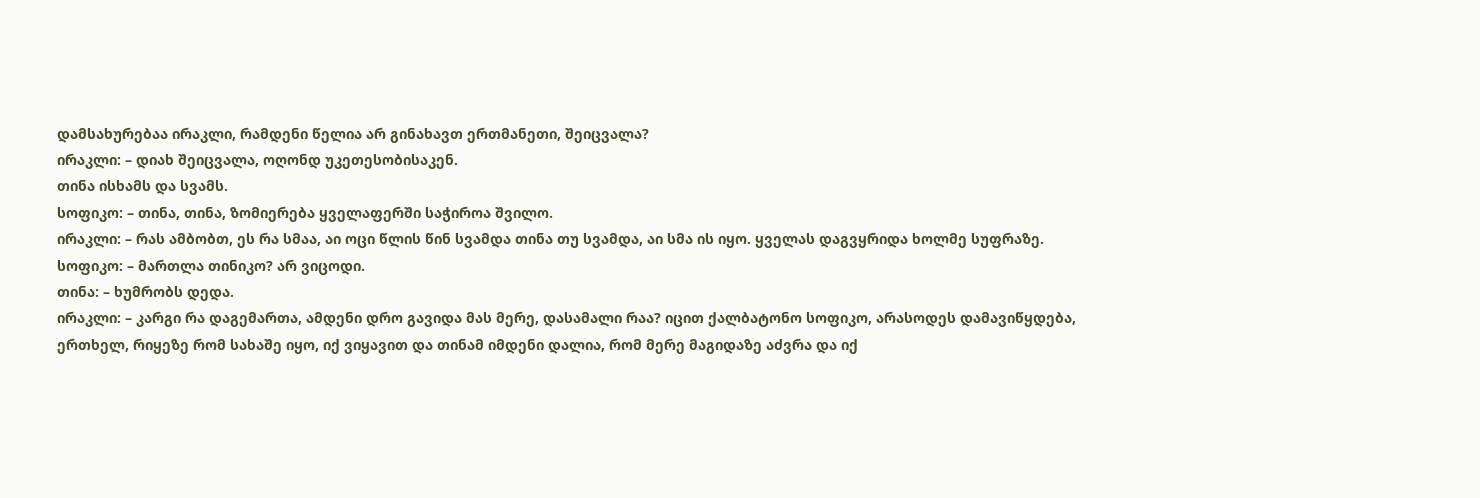დამსახურებაა ირაკლი, რამდენი წელია არ გინახავთ ერთმანეთი, შეიცვალა?
ირაკლი: – დიახ შეიცვალა, ოღონდ უკეთესობისაკენ.
თინა ისხამს და სვამს.
სოფიკო: – თინა, თინა, ზომიერება ყველაფერში საჭიროა შვილო.
ირაკლი: – რას ამბობთ, ეს რა სმაა, აი ოცი წლის წინ სვამდა თინა თუ სვამდა, აი სმა ის იყო. ყველას დაგვყრიდა ხოლმე სუფრაზე.
სოფიკო: – მართლა თინიკო? არ ვიცოდი.
თინა: – ხუმრობს დედა.
ირაკლი: – კარგი რა დაგემართა, ამდენი დრო გავიდა მას მერე, დასამალი რაა? იცით ქალბატონო სოფიკო, არასოდეს დამავიწყდება, ერთხელ, რიყეზე რომ სახაშე იყო, იქ ვიყავით და თინამ იმდენი დალია, რომ მერე მაგიდაზე აძვრა და იქ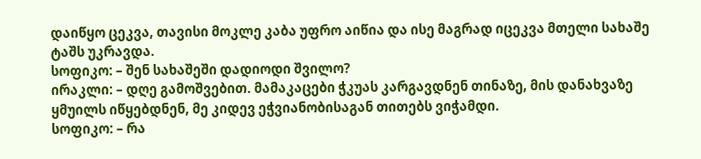დაიწყო ცეკვა, თავისი მოკლე კაბა უფრო აიწია და ისე მაგრად იცეკვა მთელი სახაშე ტაშს უკრავდა.
სოფიკო: – შენ სახაშეში დადიოდი შვილო?
ირაკლი: – დღე გამოშვებით. მამაკაცები ჭკუას კარგავდნენ თინაზე, მის დანახვაზე ყმუილს იწყებდნენ, მე კიდევ ეჭვიანობისაგან თითებს ვიჭამდი.
სოფიკო: – რა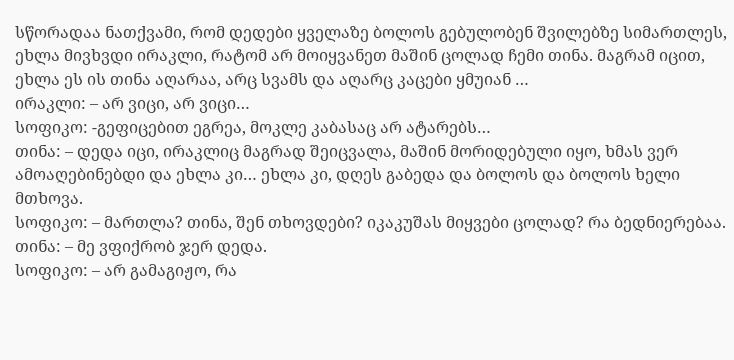სწორადაა ნათქვამი, რომ დედები ყველაზე ბოლოს გებულობენ შვილებზე სიმართლეს, ეხლა მივხვდი ირაკლი, რატომ არ მოიყვანეთ მაშინ ცოლად ჩემი თინა. მაგრამ იცით, ეხლა ეს ის თინა აღარაა, არც სვამს და აღარც კაცები ყმუიან …
ირაკლი: – არ ვიცი, არ ვიცი…
სოფიკო: -გეფიცებით ეგრეა, მოკლე კაბასაც არ ატარებს…
თინა: – დედა იცი, ირაკლიც მაგრად შეიცვალა, მაშინ მორიდებული იყო, ხმას ვერ ამოაღებინებდი და ეხლა კი… ეხლა კი, დღეს გაბედა და ბოლოს და ბოლოს ხელი მთხოვა.
სოფიკო: – მართლა? თინა, შენ თხოვდები? იკაკუშას მიყვები ცოლად? რა ბედნიერებაა.
თინა: – მე ვფიქრობ ჯერ დედა.
სოფიკო: – არ გამაგიჟო, რა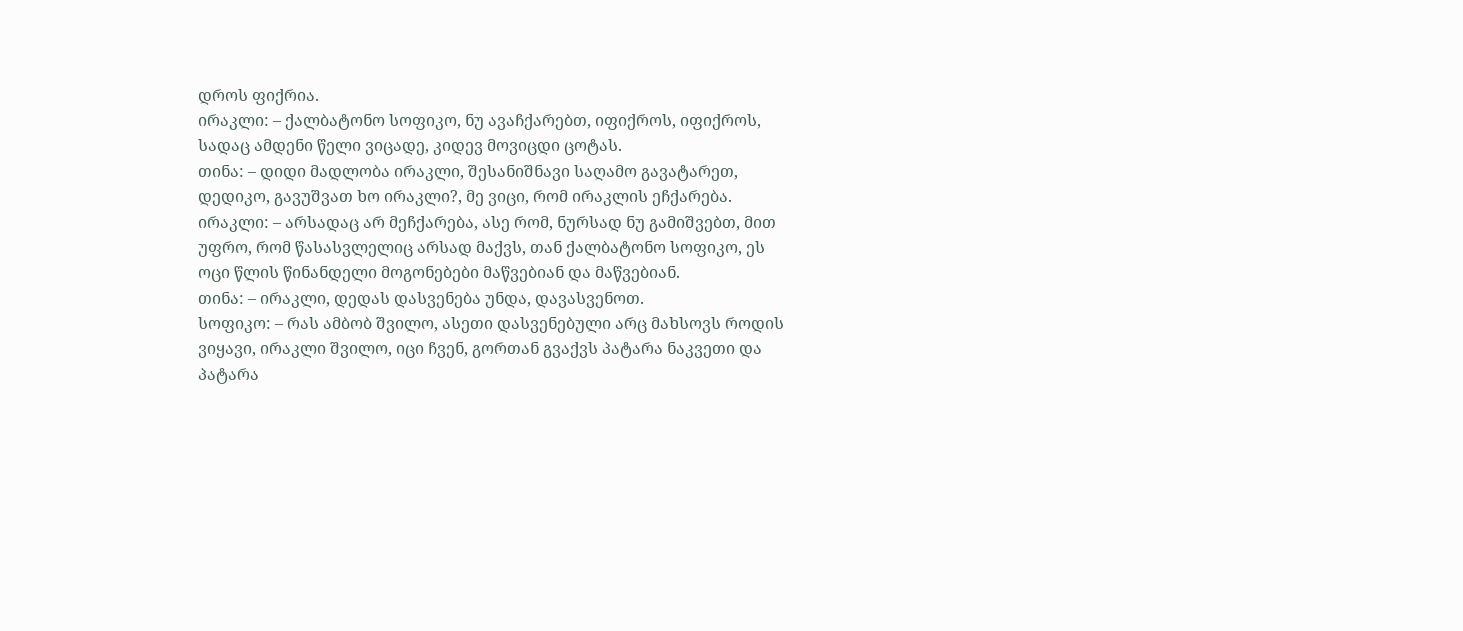დროს ფიქრია.
ირაკლი: – ქალბატონო სოფიკო, ნუ ავაჩქარებთ, იფიქროს, იფიქროს, სადაც ამდენი წელი ვიცადე, კიდევ მოვიცდი ცოტას.
თინა: – დიდი მადლობა ირაკლი, შესანიშნავი საღამო გავატარეთ, დედიკო, გავუშვათ ხო ირაკლი?, მე ვიცი, რომ ირაკლის ეჩქარება.
ირაკლი: – არსადაც არ მეჩქარება, ასე რომ, ნურსად ნუ გამიშვებთ, მით უფრო, რომ წასასვლელიც არსად მაქვს, თან ქალბატონო სოფიკო, ეს ოცი წლის წინანდელი მოგონებები მაწვებიან და მაწვებიან.
თინა: – ირაკლი, დედას დასვენება უნდა, დავასვენოთ.
სოფიკო: – რას ამბობ შვილო, ასეთი დასვენებული არც მახსოვს როდის ვიყავი, ირაკლი შვილო, იცი ჩვენ, გორთან გვაქვს პატარა ნაკვეთი და პატარა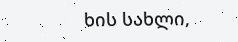ხის სახლი,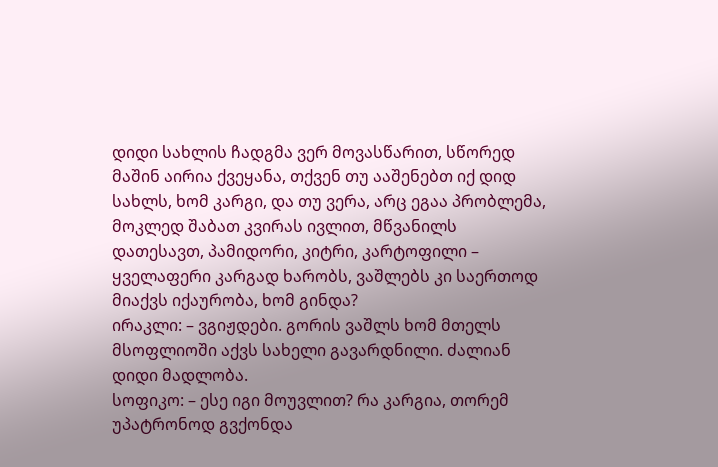დიდი სახლის ჩადგმა ვერ მოვასწარით, სწორედ მაშინ აირია ქვეყანა, თქვენ თუ ააშენებთ იქ დიდ სახლს, ხომ კარგი, და თუ ვერა, არც ეგაა პრობლემა, მოკლედ შაბათ კვირას ივლით, მწვანილს დათესავთ, პამიდორი, კიტრი, კარტოფილი – ყველაფერი კარგად ხარობს, ვაშლებს კი საერთოდ მიაქვს იქაურობა, ხომ გინდა?
ირაკლი: – ვგიჟდები. გორის ვაშლს ხომ მთელს მსოფლიოში აქვს სახელი გავარდნილი. ძალიან დიდი მადლობა.
სოფიკო: – ესე იგი მოუვლით? რა კარგია, თორემ უპატრონოდ გვქონდა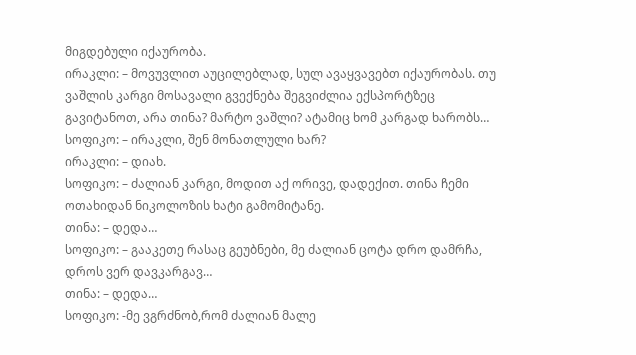მიგდებული იქაურობა.
ირაკლი: – მოვუვლით აუცილებლად, სულ ავაყვავებთ იქაურობას. თუ ვაშლის კარგი მოსავალი გვექნება შეგვიძლია ექსპორტზეც გავიტანოთ, არა თინა? მარტო ვაშლი? ატამიც ხომ კარგად ხარობს…
სოფიკო: – ირაკლი, შენ მონათლული ხარ?
ირაკლი: – დიახ.
სოფიკო: – ძალიან კარგი, მოდით აქ ორივე, დადექით. თინა ჩემი ოთახიდან ნიკოლოზის ხატი გამომიტანე.
თინა: – დედა…
სოფიკო: – გააკეთე რასაც გეუბნები, მე ძალიან ცოტა დრო დამრჩა, დროს ვერ დავკარგავ…
თინა: – დედა…
სოფიკო: -მე ვგრძნობ,რომ ძალიან მალე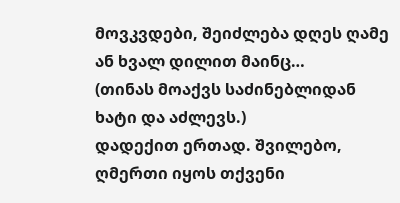მოვკვდები, შეიძლება დღეს ღამე ან ხვალ დილით მაინც…
(თინას მოაქვს საძინებლიდან ხატი და აძლევს.)
დადექით ერთად. შვილებო, ღმერთი იყოს თქვენი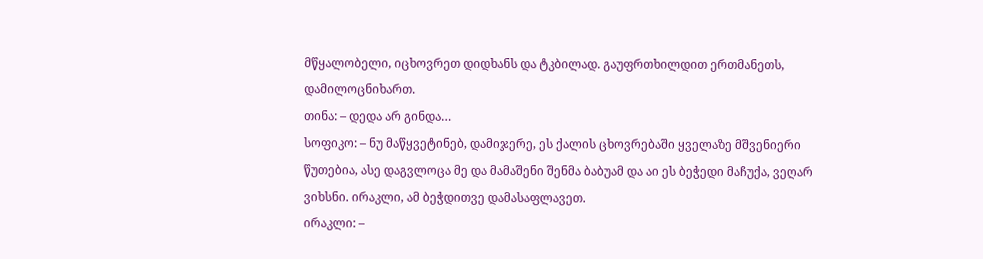მწყალობელი, იცხოვრეთ დიდხანს და ტკბილად. გაუფრთხილდით ერთმანეთს, დამილოცნიხართ.
თინა: – დედა არ გინდა…
სოფიკო: – ნუ მაწყვეტინებ, დამიჯერე, ეს ქალის ცხოვრებაში ყველაზე მშვენიერი წუთებია, ასე დაგვლოცა მე და მამაშენი შენმა ბაბუამ და აი ეს ბეჭედი მაჩუქა, ვეღარ ვიხსნი. ირაკლი, ამ ბეჭდითვე დამასაფლავეთ.
ირაკლი: –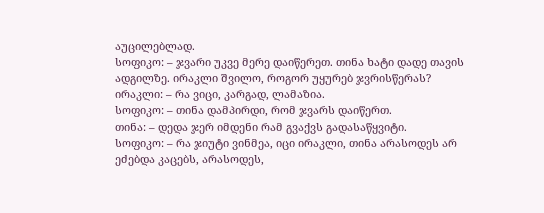აუცილებლად.
სოფიკო: – ჯვარი უკვე მერე დაიწერეთ. თინა ხატი დადე თავის ადგილზე. ირაკლი შვილო, როგორ უყურებ ჯვრისწერას?
ირაკლი: – რა ვიცი, კარგად, ლამაზია.
სოფიკო: – თინა დამპირდი, რომ ჯვარს დაიწერთ.
თინა: – დედა ჯერ იმდენი რამ გვაქვს გადასაწყვიტი.
სოფიკო: – რა ჯიუტი ვინმეა, იცი ირაკლი, თინა არასოდეს არ ეძებდა კაცებს, არასოდეს,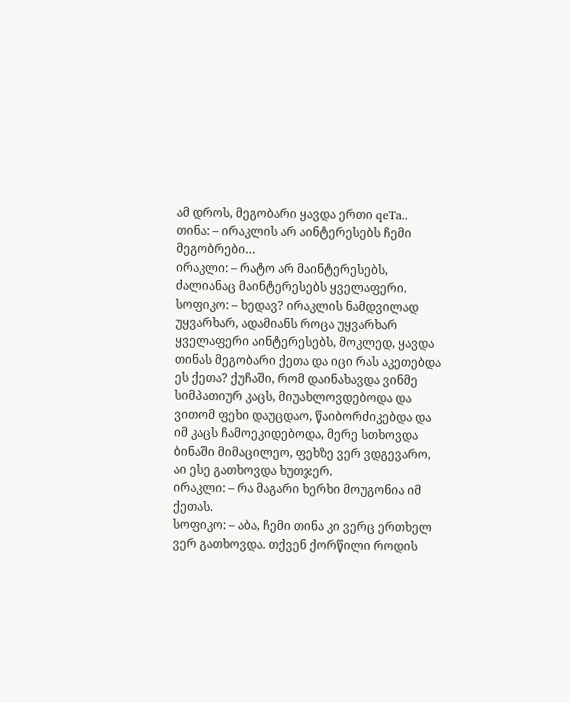ამ დროს, მეგობარი ყავდა ერთი qeTa..
თინა: – ირაკლის არ აინტერესებს ჩემი მეგობრები…
ირაკლი: – რატო არ მაინტერესებს, ძალიანაც მაინტერესებს ყველაფერი.
სოფიკო: – ხედავ? ირაკლის ნამდვილად უყვარხარ, ადამიანს როცა უყვარხარ ყველაფერი აინტერესებს, მოკლედ, ყავდა თინას მეგობარი ქეთა და იცი რას აკეთებდა ეს ქეთა? ქუჩაში, რომ დაინახავდა ვინმე სიმპათიურ კაცს, მიუახლოვდებოდა და ვითომ ფეხი დაუცდაო, წაიბორძიკებდა და იმ კაცს ჩამოეკიდებოდა, მერე სთხოვდა ბინაში მიმაცილეო, ფეხზე ვერ ვდგევარო, აი ესე გათხოვდა ხუთჯერ.
ირაკლი: – რა მაგარი ხერხი მოუგონია იმ ქეთას.
სოფიკო: – აბა, ჩემი თინა კი ვერც ერთხელ ვერ გათხოვდა. თქვენ ქორწილი როდის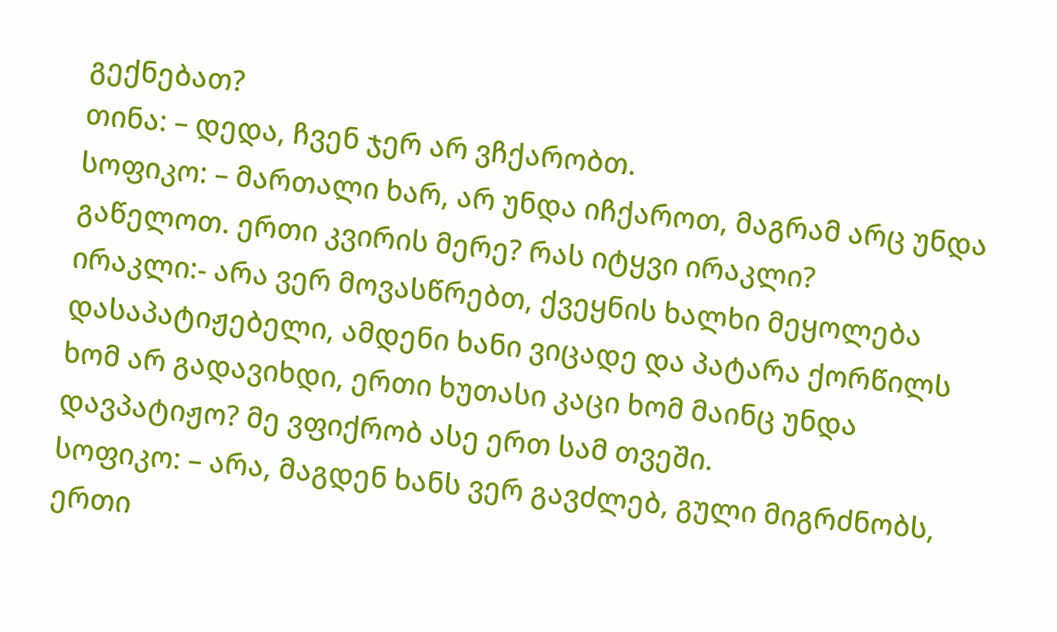გექნებათ?
თინა: – დედა, ჩვენ ჯერ არ ვჩქარობთ.
სოფიკო: – მართალი ხარ, არ უნდა იჩქაროთ, მაგრამ არც უნდა გაწელოთ. ერთი კვირის მერე? რას იტყვი ირაკლი?
ირაკლი:- არა ვერ მოვასწრებთ, ქვეყნის ხალხი მეყოლება დასაპატიჟებელი, ამდენი ხანი ვიცადე და პატარა ქორწილს ხომ არ გადავიხდი, ერთი ხუთასი კაცი ხომ მაინც უნდა დავპატიჟო? მე ვფიქრობ ასე ერთ სამ თვეში.
სოფიკო: – არა, მაგდენ ხანს ვერ გავძლებ, გული მიგრძნობს, ერთი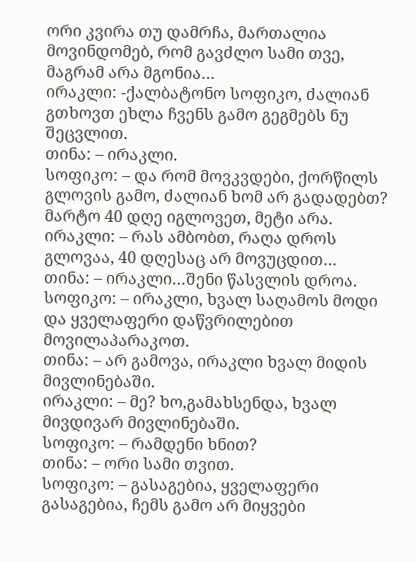ორი კვირა თუ დამრჩა, მართალია მოვინდომებ, რომ გავძლო სამი თვე, მაგრამ არა მგონია…
ირაკლი: -ქალბატონო სოფიკო, ძალიან გთხოვთ ეხლა ჩვენს გამო გეგმებს ნუ შეცვლით.
თინა: – ირაკლი.
სოფიკო: – და რომ მოვკვდები, ქორწილს გლოვის გამო, ძალიან ხომ არ გადადებთ? მარტო 40 დღე იგლოვეთ, მეტი არა.
ირაკლი: – რას ამბობთ, რაღა დროს გლოვაა, 40 დღესაც არ მოვუცდით…
თინა: – ირაკლი…შენი წასვლის დროა.
სოფიკო: – ირაკლი, ხვალ საღამოს მოდი და ყველაფერი დაწვრილებით მოვილაპარაკოთ.
თინა: – არ გამოვა, ირაკლი ხვალ მიდის მივლინებაში.
ირაკლი: – მე? ხო,გამახსენდა, ხვალ მივდივარ მივლინებაში.
სოფიკო: – რამდენი ხნით?
თინა: – ორი სამი თვით.
სოფიკო: – გასაგებია, ყველაფერი გასაგებია, ჩემს გამო არ მიყვები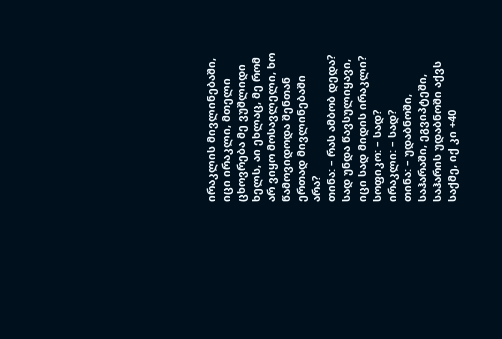ირაკლის მივლინებაში, იცი ირაკლი, მთელი ცხოვრება მე ვუშლიდი ხელს, აი ეხლაც, მე რომ არ ვიყო მოსავლელი, ხო წამოვიდოდა შენთან ერთად მივლინებაში არა?
თინა: – რას ამბობ დედა? სად უნდა წავსულიყავი, იცი სად მიდის ირაკლი?
სოფიკო: – სად?
ირაკლი: – სად?
თინა: – უდაბნოში, საჰარაში, ეგვიპტეში, საჰარის უდაბნოში აქვს საქმე, იქ კი +40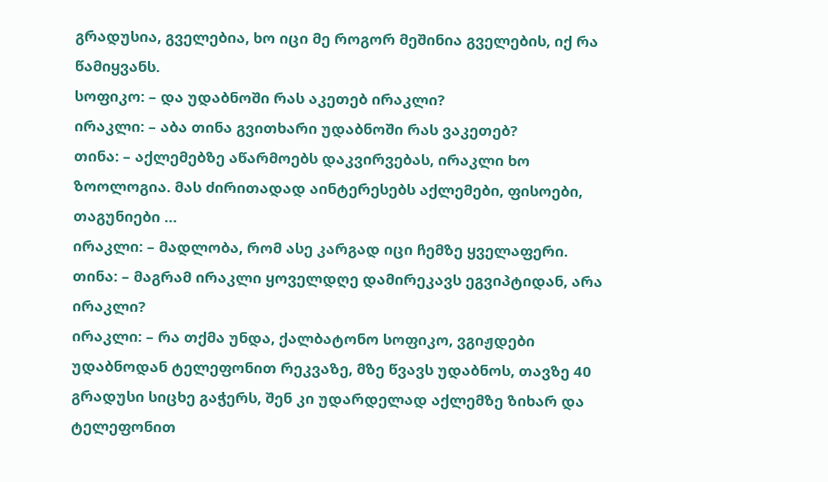გრადუსია, გველებია, ხო იცი მე როგორ მეშინია გველების, იქ რა წამიყვანს.
სოფიკო: – და უდაბნოში რას აკეთებ ირაკლი?
ირაკლი: – აბა თინა გვითხარი უდაბნოში რას ვაკეთებ?
თინა: – აქლემებზე აწარმოებს დაკვირვებას, ირაკლი ხო ზოოლოგია. მას ძირითადად აინტერესებს აქლემები, ფისოები, თაგუნიები …
ირაკლი: – მადლობა, რომ ასე კარგად იცი ჩემზე ყველაფერი.
თინა: – მაგრამ ირაკლი ყოველდღე დამირეკავს ეგვიპტიდან, არა ირაკლი?
ირაკლი: – რა თქმა უნდა, ქალბატონო სოფიკო, ვგიჟდები უდაბნოდან ტელეფონით რეკვაზე, მზე წვავს უდაბნოს, თავზე 40 გრადუსი სიცხე გაჭერს, შენ კი უდარდელად აქლემზე ზიხარ და ტელეფონით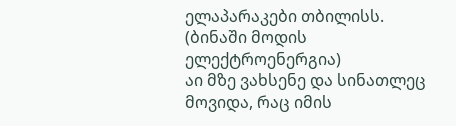ელაპარაკები თბილისს.
(ბინაში მოდის ელექტროენერგია)
აი მზე ვახსენე და სინათლეც მოვიდა, რაც იმის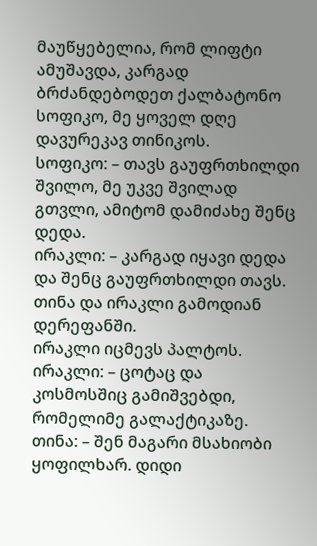მაუწყებელია, რომ ლიფტი ამუშავდა, კარგად ბრძანდებოდეთ ქალბატონო სოფიკო, მე ყოველ დღე დავურეკავ თინიკოს.
სოფიკო: – თავს გაუფრთხილდი შვილო, მე უკვე შვილად გთვლი, ამიტომ დამიძახე შენც დედა.
ირაკლი: – კარგად იყავი დედა და შენც გაუფრთხილდი თავს.
თინა და ირაკლი გამოდიან დერეფანში.
ირაკლი იცმევს პალტოს.
ირაკლი: – ცოტაც და კოსმოსშიც გამიშვებდი, რომელიმე გალაქტიკაზე.
თინა: – შენ მაგარი მსახიობი ყოფილხარ. დიდი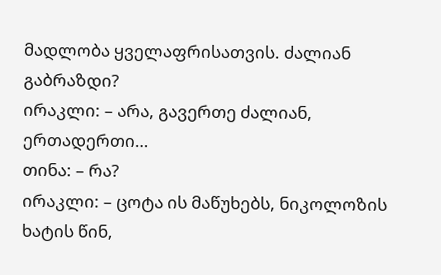მადლობა ყველაფრისათვის. ძალიან გაბრაზდი?
ირაკლი: – არა, გავერთე ძალიან, ერთადერთი…
თინა: – რა?
ირაკლი: – ცოტა ის მაწუხებს, ნიკოლოზის ხატის წინ,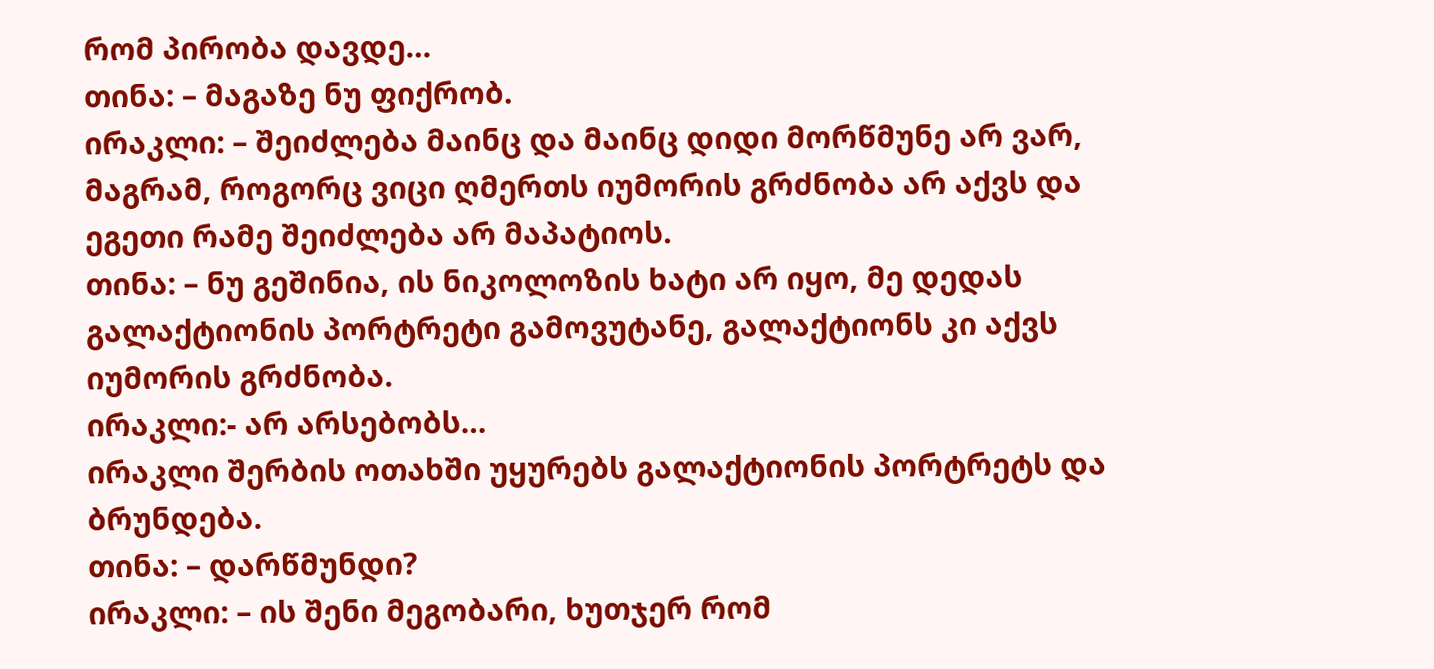რომ პირობა დავდე…
თინა: – მაგაზე ნუ ფიქრობ.
ირაკლი: – შეიძლება მაინც და მაინც დიდი მორწმუნე არ ვარ, მაგრამ, როგორც ვიცი ღმერთს იუმორის გრძნობა არ აქვს და ეგეთი რამე შეიძლება არ მაპატიოს.
თინა: – ნუ გეშინია, ის ნიკოლოზის ხატი არ იყო, მე დედას გალაქტიონის პორტრეტი გამოვუტანე, გალაქტიონს კი აქვს იუმორის გრძნობა.
ირაკლი:- არ არსებობს…
ირაკლი შერბის ოთახში უყურებს გალაქტიონის პორტრეტს და ბრუნდება.
თინა: – დარწმუნდი?
ირაკლი: – ის შენი მეგობარი, ხუთჯერ რომ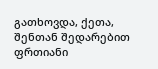გათხოვდა, ქეთა, შენთან შედარებით ფრთიანი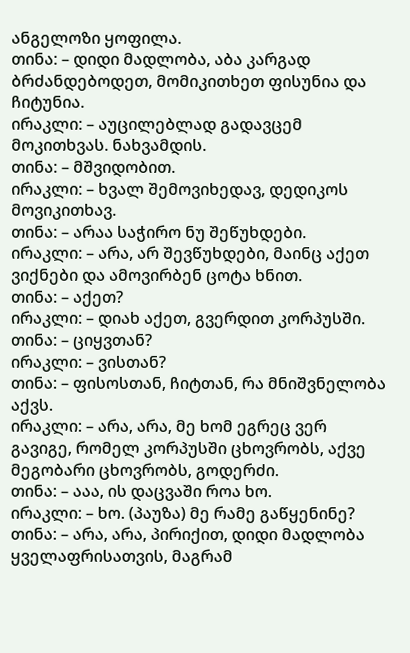ანგელოზი ყოფილა.
თინა: – დიდი მადლობა, აბა კარგად ბრძანდებოდეთ, მომიკითხეთ ფისუნია და ჩიტუნია.
ირაკლი: – აუცილებლად გადავცემ მოკითხვას. ნახვამდის.
თინა: – მშვიდობით.
ირაკლი: – ხვალ შემოვიხედავ, დედიკოს მოვიკითხავ.
თინა: – არაა საჭირო ნუ შეწუხდები.
ირაკლი: – არა, არ შევწუხდები, მაინც აქეთ ვიქნები და ამოვირბენ ცოტა ხნით.
თინა: – აქეთ?
ირაკლი: – დიახ აქეთ, გვერდით კორპუსში.
თინა: – ციყვთან?
ირაკლი: – ვისთან?
თინა: – ფისოსთან, ჩიტთან, რა მნიშვნელობა აქვს.
ირაკლი: – არა, არა, მე ხომ ეგრეც ვერ გავიგე, რომელ კორპუსში ცხოვრობს, აქვე მეგობარი ცხოვრობს, გოდერძი.
თინა: – ააა, ის დაცვაში როა ხო.
ირაკლი: – ხო. (პაუზა) მე რამე გაწყენინე?
თინა: – არა, არა, პირიქით, დიდი მადლობა ყველაფრისათვის, მაგრამ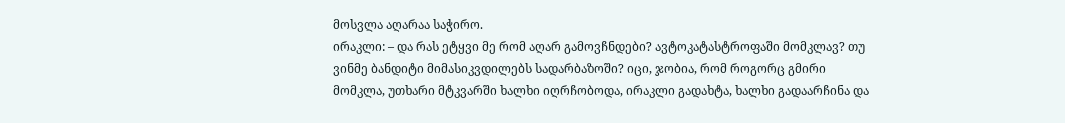მოსვლა აღარაა საჭირო.
ირაკლი: – და რას ეტყვი მე რომ აღარ გამოვჩნდები? ავტოკატასტროფაში მომკლავ? თუ ვინმე ბანდიტი მიმასიკვდილებს სადარბაზოში? იცი, ჯობია, რომ როგორც გმირი მომკლა, უთხარი მტკვარში ხალხი იღრჩობოდა, ირაკლი გადახტა, ხალხი გადაარჩინა და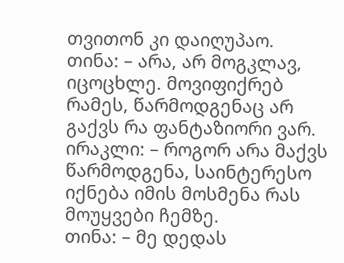თვითონ კი დაიღუპაო.
თინა: – არა, არ მოგკლავ, იცოცხლე. მოვიფიქრებ რამეს, წარმოდგენაც არ გაქვს რა ფანტაზიორი ვარ.
ირაკლი: – როგორ არა მაქვს წარმოდგენა, საინტერესო იქნება იმის მოსმენა რას მოუყვები ჩემზე.
თინა: – მე დედას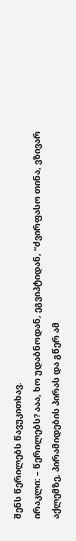შენს წერილებს წავუკითხავ.
ირაკლი: – წერილებს? ააა, ხო უდაბნოდან, ეგვიპტიდან, “ძვირფასო თინა, ვზივარ აქლემზე, პირამიდების პირას და გწერ ამ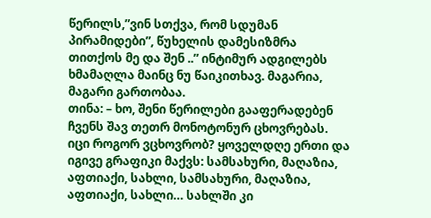წერილს,”ვინ სთქვა, რომ სდუმან პირამიდები”, წუხელის დამესიზმრა თითქოს მე და შენ ..” ინტიმურ ადგილებს ხმამაღლა მაინც ნუ წაიკითხავ. მაგარია, მაგარი გართობაა.
თინა: – ხო, შენი წერილები გააფერადებენ ჩვენს შავ თეთრ მონოტონურ ცხოვრებას. იცი როგორ ვცხოვრობ? ყოველდღე ერთი და იგივე გრაფიკი მაქვს: სამსახური, მაღაზია, აფთიაქი, სახლი, სამსახური, მაღაზია, აფთიაქი, სახლი… სახლში კი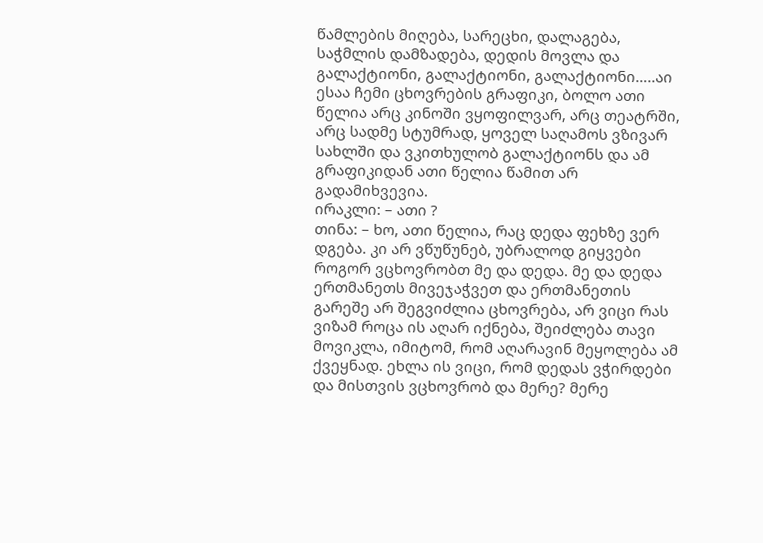წამლების მიღება, სარეცხი, დალაგება, საჭმლის დამზადება, დედის მოვლა და გალაქტიონი, გალაქტიონი, გალაქტიონი…..აი ესაა ჩემი ცხოვრების გრაფიკი, ბოლო ათი წელია არც კინოში ვყოფილვარ, არც თეატრში, არც სადმე სტუმრად, ყოველ საღამოს ვზივარ სახლში და ვკითხულობ გალაქტიონს და ამ გრაფიკიდან ათი წელია წამით არ გადამიხვევია.
ირაკლი: – ათი ?
თინა: – ხო, ათი წელია, რაც დედა ფეხზე ვერ დგება. კი არ ვწუწუნებ, უბრალოდ გიყვები როგორ ვცხოვრობთ მე და დედა. მე და დედა ერთმანეთს მივეჯაჭვეთ და ერთმანეთის გარეშე არ შეგვიძლია ცხოვრება, არ ვიცი რას ვიზამ როცა ის აღარ იქნება, შეიძლება თავი მოვიკლა, იმიტომ, რომ აღარავინ მეყოლება ამ ქვეყნად. ეხლა ის ვიცი, რომ დედას ვჭირდები და მისთვის ვცხოვრობ და მერე? მერე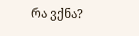რა ვქნა?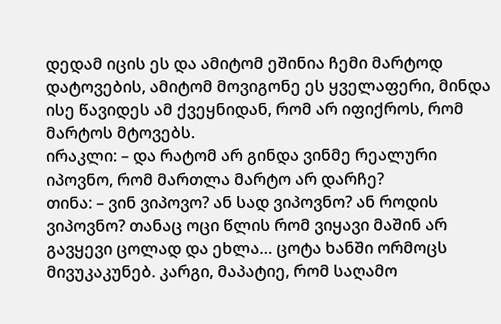დედამ იცის ეს და ამიტომ ეშინია ჩემი მარტოდ დატოვების, ამიტომ მოვიგონე ეს ყველაფერი, მინდა ისე წავიდეს ამ ქვეყნიდან, რომ არ იფიქროს, რომ მარტოს მტოვებს.
ირაკლი: – და რატომ არ გინდა ვინმე რეალური იპოვნო, რომ მართლა მარტო არ დარჩე?
თინა: – ვინ ვიპოვო? ან სად ვიპოვნო? ან როდის ვიპოვნო? თანაც ოცი წლის რომ ვიყავი მაშინ არ გავყევი ცოლად და ეხლა… ცოტა ხანში ორმოცს მივუკაკუნებ. კარგი, მაპატიე, რომ საღამო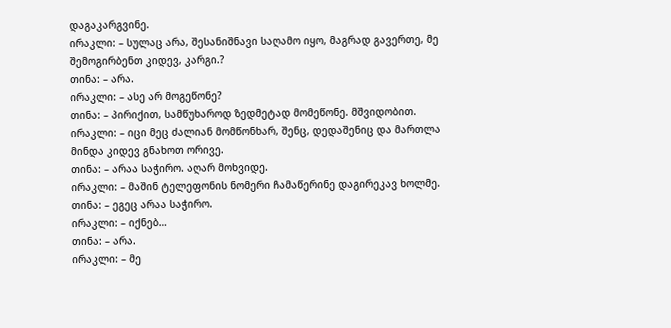დაგაკარგვინე.
ირაკლი: – სულაც არა, შესანიშნავი საღამო იყო, მაგრად გავერთე, მე შემოგირბენთ კიდევ, კარგი.?
თინა: – არა.
ირაკლი: – ასე არ მოგეწონე?
თინა: – პირიქით, სამწუხაროდ ზედმეტად მომეწონე. მშვიდობით.
ირაკლი: – იცი მეც ძალიან მომწონხარ, შენც, დედაშენიც და მართლა მინდა კიდევ გნახოთ ორივე.
თინა: – არაა საჭირო. აღარ მოხვიდე.
ირაკლი: – მაშინ ტელეფონის ნომერი ჩამაწერინე დაგირეკავ ხოლმე.
თინა: – ეგეც არაა საჭირო.
ირაკლი: – იქნებ…
თინა: – არა.
ირაკლი: – მე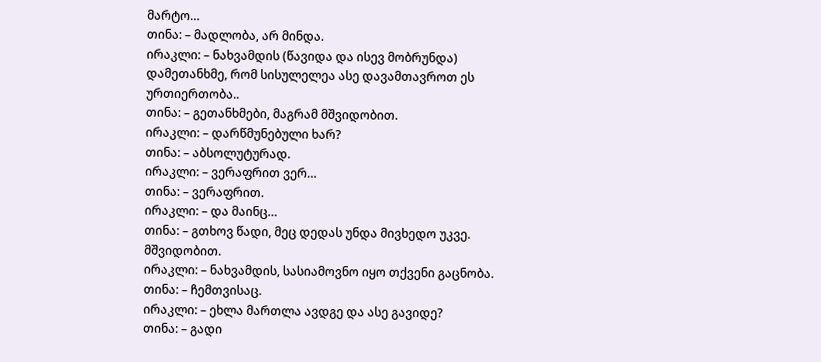მარტო…
თინა: – მადლობა, არ მინდა.
ირაკლი: – ნახვამდის (წავიდა და ისევ მობრუნდა) დამეთანხმე, რომ სისულელეა ასე დავამთავროთ ეს ურთიერთობა..
თინა: – გეთანხმები, მაგრამ მშვიდობით.
ირაკლი: – დარწმუნებული ხარ?
თინა: – აბსოლუტურად.
ირაკლი: – ვერაფრით ვერ…
თინა: – ვერაფრით.
ირაკლი: – და მაინც…
თინა: – გთხოვ წადი, მეც დედას უნდა მივხედო უკვე. მშვიდობით.
ირაკლი: – ნახვამდის, სასიამოვნო იყო თქვენი გაცნობა.
თინა: – ჩემთვისაც.
ირაკლი: – ეხლა მართლა ავდგე და ასე გავიდე?
თინა: – გადი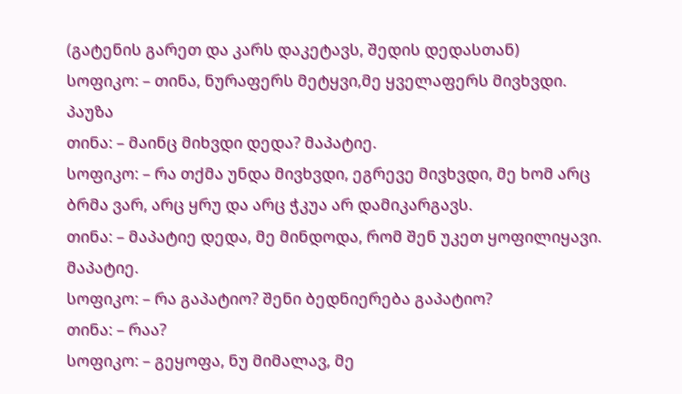(გატენის გარეთ და კარს დაკეტავს, შედის დედასთან)
სოფიკო: – თინა, ნურაფერს მეტყვი,მე ყველაფერს მივხვდი.
პაუზა
თინა: – მაინც მიხვდი დედა? მაპატიე.
სოფიკო: – რა თქმა უნდა მივხვდი, ეგრევე მივხვდი, მე ხომ არც ბრმა ვარ, არც ყრუ და არც ჭკუა არ დამიკარგავს.
თინა: – მაპატიე დედა, მე მინდოდა, რომ შენ უკეთ ყოფილიყავი. მაპატიე.
სოფიკო: – რა გაპატიო? შენი ბედნიერება გაპატიო?
თინა: – რაა?
სოფიკო: – გეყოფა, ნუ მიმალავ, მე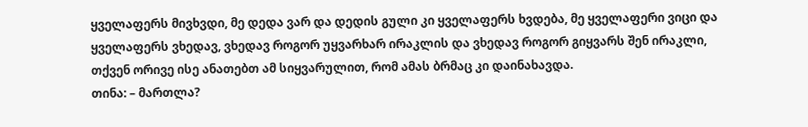ყველაფერს მივხვდი, მე დედა ვარ და დედის გული კი ყველაფერს ხვდება, მე ყველაფერი ვიცი და ყველაფერს ვხედავ, ვხედავ როგორ უყვარხარ ირაკლის და ვხედავ როგორ გიყვარს შენ ირაკლი, თქვენ ორივე ისე ანათებთ ამ სიყვარულით, რომ ამას ბრმაც კი დაინახავდა.
თინა: – მართლა?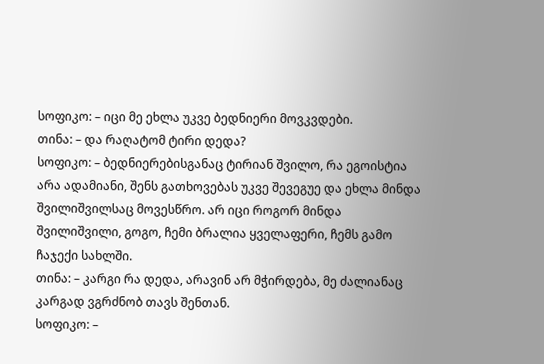სოფიკო: – იცი მე ეხლა უკვე ბედნიერი მოვკვდები.
თინა: – და რაღატომ ტირი დედა?
სოფიკო: – ბედნიერებისგანაც ტირიან შვილო, რა ეგოისტია არა ადამიანი, შენს გათხოვებას უკვე შევეგუე და ეხლა მინდა შვილიშვილსაც მოვესწრო. არ იცი როგორ მინდა შვილიშვილი, გოგო, ჩემი ბრალია ყველაფერი, ჩემს გამო ჩაჯექი სახლში.
თინა: – კარგი რა დედა, არავინ არ მჭირდება, მე ძალიანაც კარგად ვგრძნობ თავს შენთან.
სოფიკო: –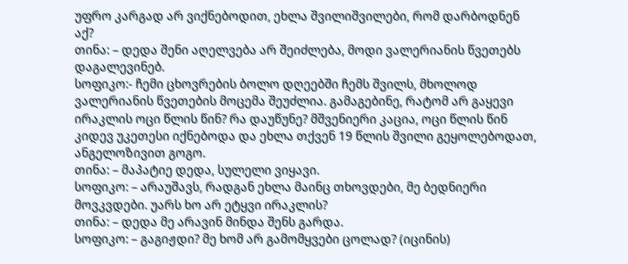უფრო კარგად არ ვიქნებოდით, ეხლა შვილიშვილები, რომ დარბოდნენ აქ?
თინა: – დედა შენი აღელვება არ შეიძლება, მოდი ვალერიანის წვეთებს დაგალევინებ.
სოფიკო:- ჩემი ცხოვრების ბოლო დღეებში ჩემს შვილს, მხოლოდ ვალერიანის წვეთების მოცემა შეუძლია. გამაგებინე, რატომ არ გაყევი ირაკლის ოცი წლის წინ? რა დაუწუნე? მშვენიერი კაცია, ოცი წლის წინ კიდევ უკეთესი იქნებოდა და ეხლა თქვენ 19 წლის შვილი გეყოლებოდათ, ანგელოზივით გოგო.
თინა: – მაპატიე დედა, სულელი ვიყავი.
სოფიკო: – არაუშავს, რადგან ეხლა მაინც თხოვდები, მე ბედნიერი მოვკვდები. უარს ხო არ ეტყვი ირაკლის?
თინა: – დედა მე არავინ მინდა შენს გარდა.
სოფიკო: – გაგიჟდი? მე ხომ არ გამომყვები ცოლად? (იცინის)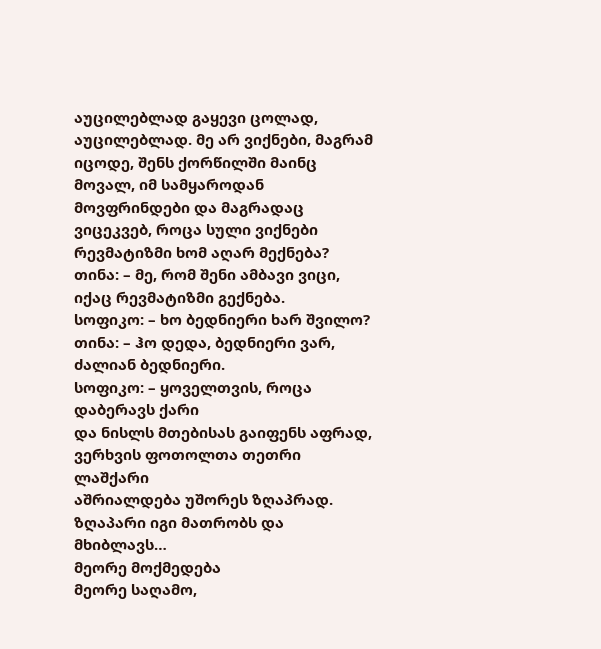აუცილებლად გაყევი ცოლად, აუცილებლად. მე არ ვიქნები, მაგრამ იცოდე, შენს ქორწილში მაინც მოვალ, იმ სამყაროდან მოვფრინდები და მაგრადაც ვიცეკვებ, როცა სული ვიქნები რევმატიზმი ხომ აღარ მექნება?
თინა: – მე, რომ შენი ამბავი ვიცი, იქაც რევმატიზმი გექნება.
სოფიკო: – ხო ბედნიერი ხარ შვილო?
თინა: – ჰო დედა, ბედნიერი ვარ, ძალიან ბედნიერი.
სოფიკო: – ყოველთვის, როცა დაბერავს ქარი
და ნისლს მთებისას გაიფენს აფრად,
ვერხვის ფოთოლთა თეთრი ლაშქარი
აშრიალდება უშორეს ზღაპრად.
ზღაპარი იგი მათრობს და მხიბლავს…
მეორე მოქმედება
მეორე საღამო,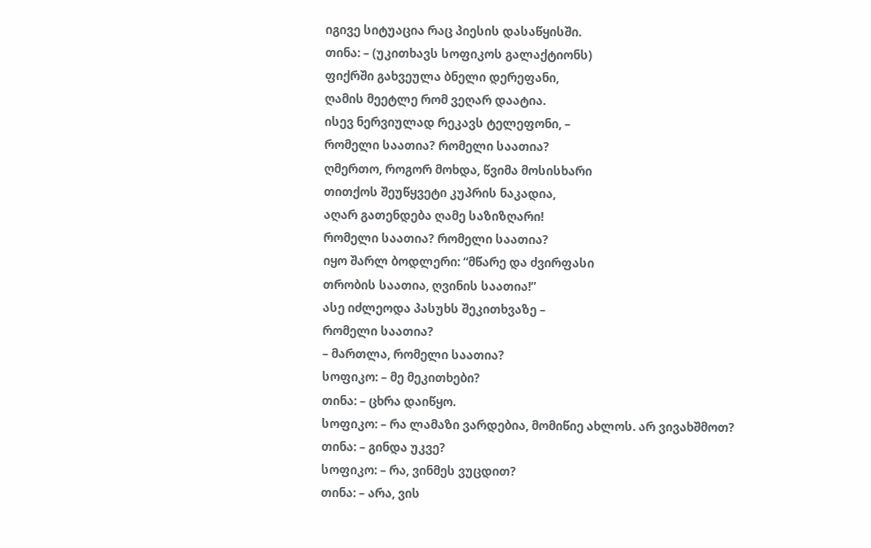იგივე სიტუაცია რაც პიესის დასაწყისში.
თინა: – (უკითხავს სოფიკოს გალაქტიონს)
ფიქრში გახვეულა ბნელი დერეფანი,
ღამის მეეტლე რომ ვეღარ დაატია.
ისევ ნერვიულად რეკავს ტელეფონი, –
რომელი საათია? რომელი საათია?
ღმერთო, როგორ მოხდა, წვიმა მოსისხარი
თითქოს შეუწყვეტი კუპრის ნაკადია,
აღარ გათენდება ღამე საზიზღარი!
რომელი საათია? რომელი საათია?
იყო შარლ ბოდლერი: “მწარე და ძვირფასი
თრობის საათია, ღვინის საათია!”
ასე იძლეოდა პასუხს შეკითხვაზე –
რომელი საათია?
– მართლა, რომელი საათია?
სოფიკო: – მე მეკითხები?
თინა: – ცხრა დაიწყო.
სოფიკო: – რა ლამაზი ვარდებია, მომიწიე ახლოს. არ ვივახშმოთ?
თინა: – გინდა უკვე?
სოფიკო: – რა, ვინმეს ვუცდით?
თინა: – არა, ვის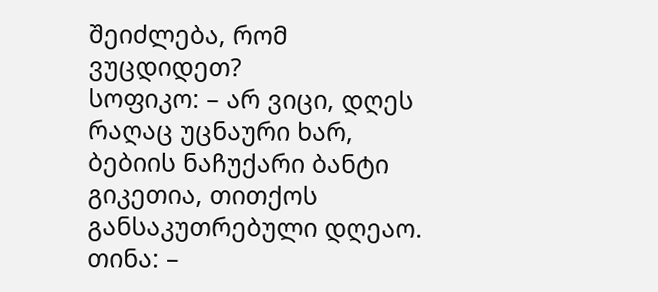შეიძლება, რომ ვუცდიდეთ?
სოფიკო: – არ ვიცი, დღეს რაღაც უცნაური ხარ, ბებიის ნაჩუქარი ბანტი გიკეთია, თითქოს განსაკუთრებული დღეაო.
თინა: –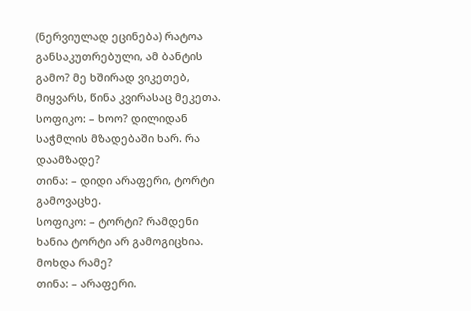(ნერვიულად ეცინება) რატოა განსაკუთრებული, ამ ბანტის გამო? მე ხშირად ვიკეთებ, მიყვარს, წინა კვირასაც მეკეთა.
სოფიკო: – ხოო? დილიდან საჭმლის მზადებაში ხარ. რა დაამზადე?
თინა: – დიდი არაფერი, ტორტი გამოვაცხე.
სოფიკო: – ტორტი? რამდენი ხანია ტორტი არ გამოგიცხია. მოხდა რამე?
თინა: – არაფერი.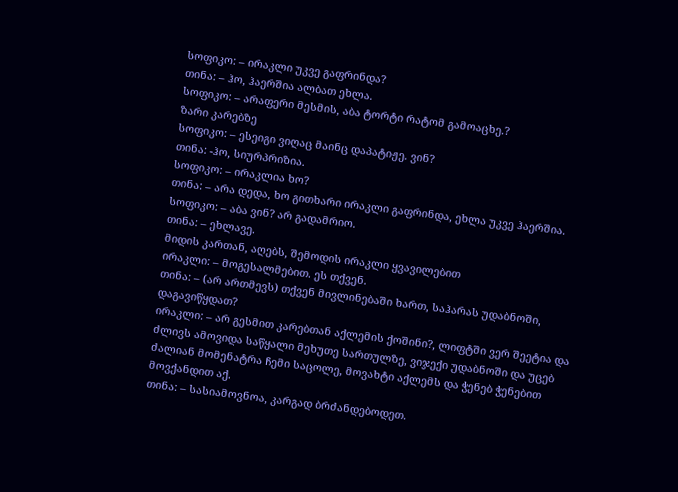სოფიკო: – ირაკლი უკვე გაფრინდა?
თინა: – ჰო, ჰაერშია ალბათ ეხლა.
სოფიკო: – არაფერი მესმის, აბა ტორტი რატომ გამოაცხე.?
ზარი კარებზე
სოფიკო: – ესეიგი ვიღაც მაინც დაპატიჟე. ვინ?
თინა: -ჰო, სიურპრიზია.
სოფიკო: – ირაკლია ხო?
თინა: – არა დედა, ხო გითხარი ირაკლი გაფრინდა, ეხლა უკვე ჰაერშია.
სოფიკო: – აბა ვინ? არ გადამრიო.
თინა: – ეხლავე.
მიდის კართან, აღებს, შემოდის ირაკლი ყვავილებით
ირაკლი: – მოგესალმებით. ეს თქვენ.
თინა: – (არ ართმევს) თქვენ მივლინებაში ხართ, საჰარას უდაბნოში, დაგავიწყდათ?
ირაკლი: – არ გესმით კარებთან აქლემის ქოშინი?, ლიფტში ვერ შეეტია და ძლივს ამოვიდა საწყალი მეხუთე სართულზე, ვიჯექი უდაბნოში და უცებ ძალიან მომენატრა ჩემი საცოლე, მოვახტი აქლემს და ჭენებ ჭენებით მოვქანდით აქ.
თინა: – სასიამოვნოა, კარგად ბრძანდებოდეთ.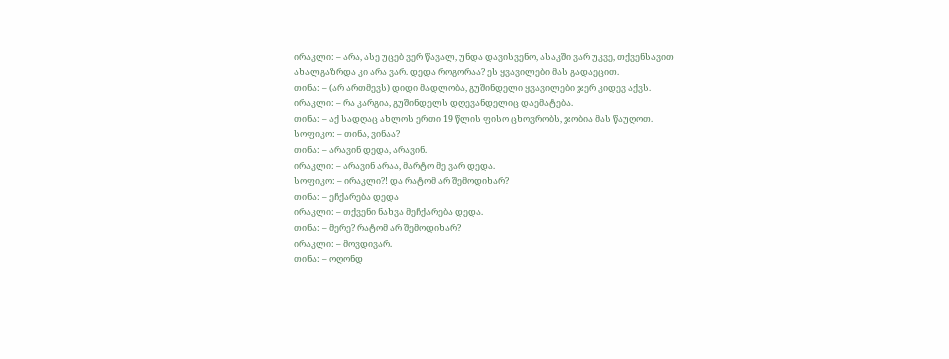ირაკლი: – არა, ასე უცებ ვერ წავალ, უნდა დავისვენო, ასაკში ვარ უკვე, თქვენსავით ახალგაზრდა კი არა ვარ. დედა როგორაა? ეს ყვავილები მას გადაეცით.
თინა: – (არ ართმევს) დიდი მადლობა, გუშინდელი ყვავილები ჯერ კიდევ აქვს.
ირაკლი: – რა კარგია, გუშინდელს დღევანდელიც დაემატება.
თინა: – აქ სადღაც ახლოს ერთი 19 წლის ფისო ცხოვრობს, ჯობია მას წაუღოთ.
სოფიკო: – თინა, ვინაა?
თინა: – არავინ დედა, არავინ.
ირაკლი: – არავინ არაა, მარტო მე ვარ დედა.
სოფიკო: – ირაკლი?! და რატომ არ შემოდიხარ?
თინა: – ეჩქარება დედა
ირაკლი: – თქვენი ნახვა მეჩქარება დედა.
თინა: – მერე? რატომ არ შემოდიხარ?
ირაკლი: – მოვდივარ.
თინა: – ოღონდ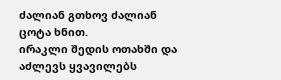ძალიან გთხოვ ძალიან ცოტა ხნით.
ირაკლი შედის ოთახში და აძლევს ყვავილებს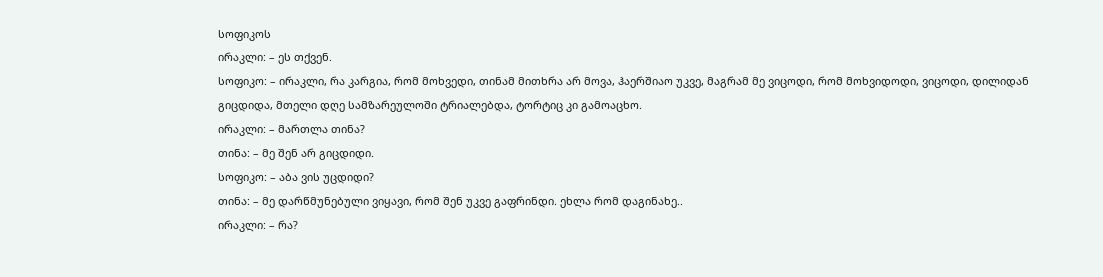სოფიკოს
ირაკლი: – ეს თქვენ.
სოფიკო: – ირაკლი, რა კარგია, რომ მოხვედი, თინამ მითხრა არ მოვა, ჰაერშიაო უკვე, მაგრამ მე ვიცოდი, რომ მოხვიდოდი, ვიცოდი, დილიდან გიცდიდა, მთელი დღე სამზარეულოში ტრიალებდა, ტორტიც კი გამოაცხო.
ირაკლი: – მართლა თინა?
თინა: – მე შენ არ გიცდიდი.
სოფიკო: – აბა ვის უცდიდი?
თინა: – მე დარწმუნებული ვიყავი, რომ შენ უკვე გაფრინდი. ეხლა რომ დაგინახე..
ირაკლი: – რა?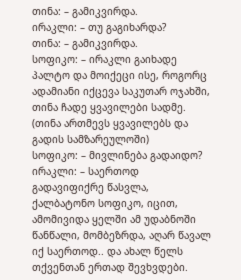თინა: – გამიკვირდა.
ირაკლი: – თუ გაგიხარდა?
თინა: – გამიკვირდა.
სოფიკო: – ირაკლი გაიხადე პალტო და მოიქეცი ისე, როგორც ადამიანი იქცევა საკუთარ ოჯახში, თინა ჩადე ყვავილები სადმე.
(თინა ართმევს ყვავილებს და გადის სამზარეულოში)
სოფიკო: – მივლინება გადაიდო?
ირაკლი: – საერთოდ გადავიფიქრე წასვლა, ქალბატონო სოფიკო, იცით, ამომივიდა ყელში ამ უდაბნოში წანწალი, მომბეზრდა, აღარ წავალ იქ საერთოდ.. და ახალ წელს თქვენთან ერთად შევხვდები.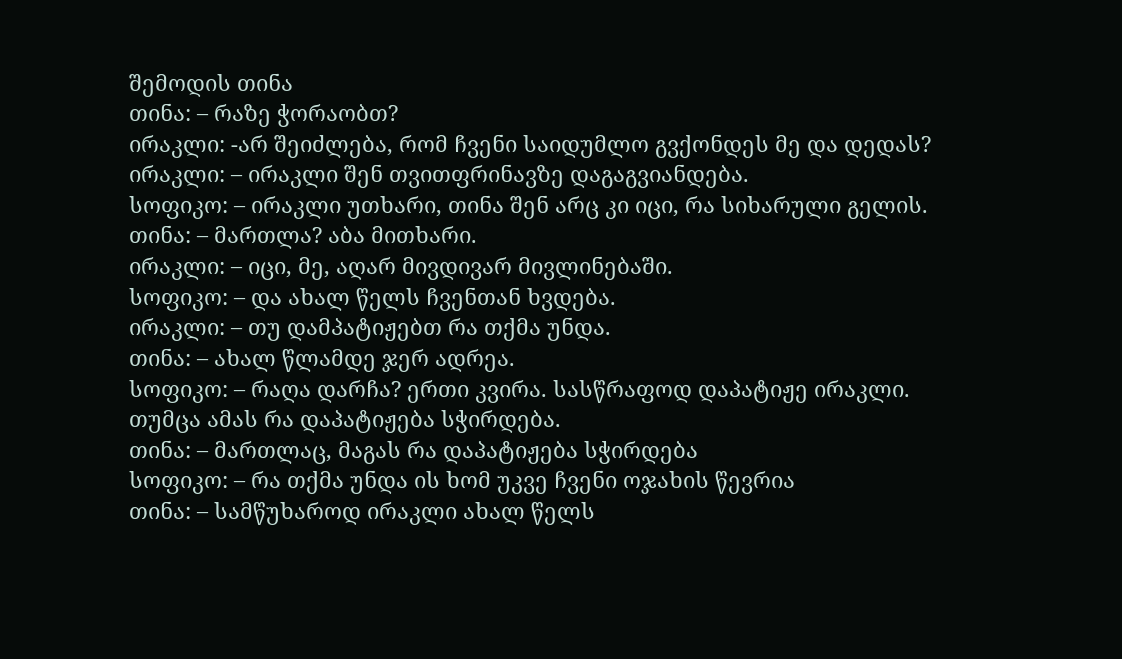შემოდის თინა
თინა: – რაზე ჭორაობთ?
ირაკლი: -არ შეიძლება, რომ ჩვენი საიდუმლო გვქონდეს მე და დედას?
ირაკლი: – ირაკლი შენ თვითფრინავზე დაგაგვიანდება.
სოფიკო: – ირაკლი უთხარი, თინა შენ არც კი იცი, რა სიხარული გელის.
თინა: – მართლა? აბა მითხარი.
ირაკლი: – იცი, მე, აღარ მივდივარ მივლინებაში.
სოფიკო: – და ახალ წელს ჩვენთან ხვდება.
ირაკლი: – თუ დამპატიჟებთ რა თქმა უნდა.
თინა: – ახალ წლამდე ჯერ ადრეა.
სოფიკო: – რაღა დარჩა? ერთი კვირა. სასწრაფოდ დაპატიჟე ირაკლი. თუმცა ამას რა დაპატიჟება სჭირდება.
თინა: – მართლაც, მაგას რა დაპატიჟება სჭირდება
სოფიკო: – რა თქმა უნდა ის ხომ უკვე ჩვენი ოჯახის წევრია
თინა: – სამწუხაროდ ირაკლი ახალ წელს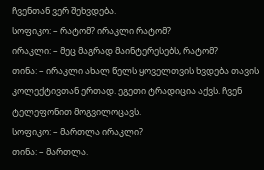ჩვენთან ვერ შეხვდება.
სოფიკო: – რატომ? ირაკლი რატომ?
ირაკლი: – მეც მაგრად მაინტერესებს, რატომ?
თინა: – ირაკლი ახალ წელს ყოველთვის ხვდება თავის კოლექტივთან ერთად. ეგეთი ტრადიცია აქვს. ჩვენ ტელეფონით მოგვილოცავს.
სოფიკო: – მართლა ირაკლი?
თინა: – მართლა.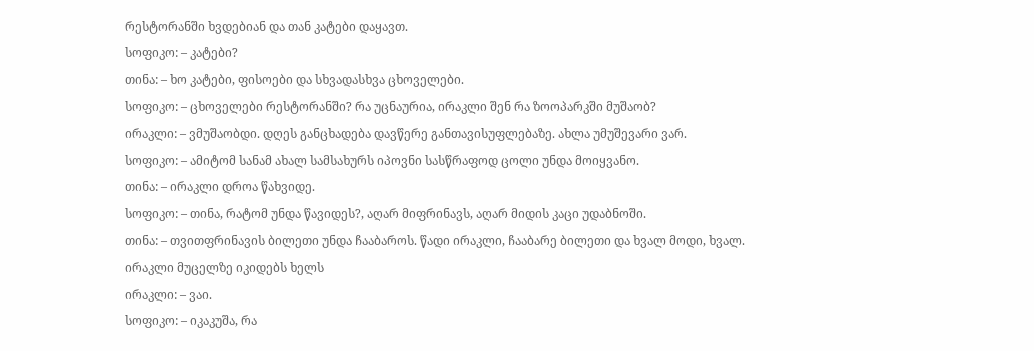რესტორანში ხვდებიან და თან კატები დაყავთ.
სოფიკო: – კატები?
თინა: – ხო კატები, ფისოები და სხვადასხვა ცხოველები.
სოფიკო: – ცხოველები რესტორანში? რა უცნაურია, ირაკლი შენ რა ზოოპარკში მუშაობ?
ირაკლი: – ვმუშაობდი. დღეს განცხადება დავწერე განთავისუფლებაზე. ახლა უმუშევარი ვარ.
სოფიკო: – ამიტომ სანამ ახალ სამსახურს იპოვნი სასწრაფოდ ცოლი უნდა მოიყვანო.
თინა: – ირაკლი დროა წახვიდე.
სოფიკო: – თინა, რატომ უნდა წავიდეს?, აღარ მიფრინავს, აღარ მიდის კაცი უდაბნოში.
თინა: – თვითფრინავის ბილეთი უნდა ჩააბაროს. წადი ირაკლი, ჩააბარე ბილეთი და ხვალ მოდი, ხვალ.
ირაკლი მუცელზე იკიდებს ხელს
ირაკლი: – ვაი.
სოფიკო: – იკაკუშა, რა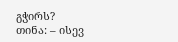გჭირს?
თინა: – ისევ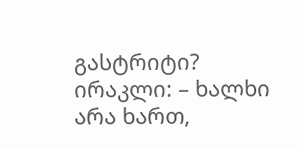გასტრიტი?
ირაკლი: – ხალხი არა ხართ,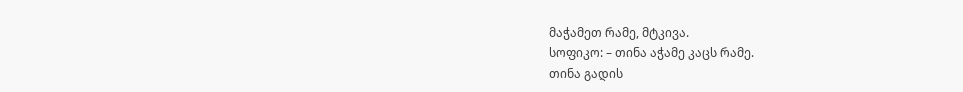მაჭამეთ რამე, მტკივა.
სოფიკო: – თინა აჭამე კაცს რამე.
თინა გადის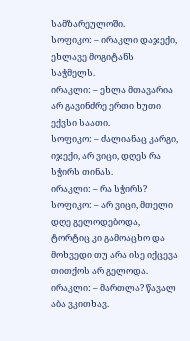სამზარეულოში.
სოფიკო: – ირაკლი დაჯექი, ეხლავე მოგიტანს საჭმელს.
ირაკლი: – ეხლა მთავარია არ გავინძრე ერთი ხუთი ექვსი საათი.
სოფიკო: – ძალიანაც კარგი, იჯექი, არ ვიცი, დღეს რა სჭირს თინას.
ირაკლი: – რა სჭირს?
სოფიკო: – არ ვიცი, მთელი დღე გელოდებოდა, ტორტიც კი გამოაცხო და მოხვედი თუ არა ისე იქცევა თითქოს არ გელოდა.
ირაკლი: – მართლა? წავალ აბა ვკითხავ.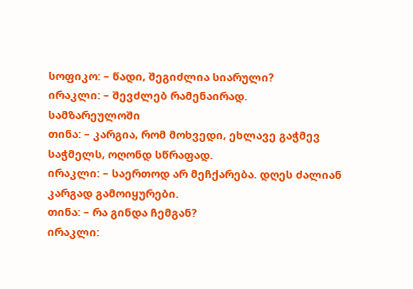სოფიკო: – წადი, შეგიძლია სიარული?
ირაკლი: – შევძლებ რამენაირად.
სამზარეულოში
თინა: – კარგია, რომ მოხვედი, ეხლავე გაჭმევ საჭმელს, ოღონდ სწრაფად.
ირაკლი: – საერთოდ არ მეჩქარება. დღეს ძალიან კარგად გამოიყურები.
თინა: – რა გინდა ჩემგან?
ირაკლი: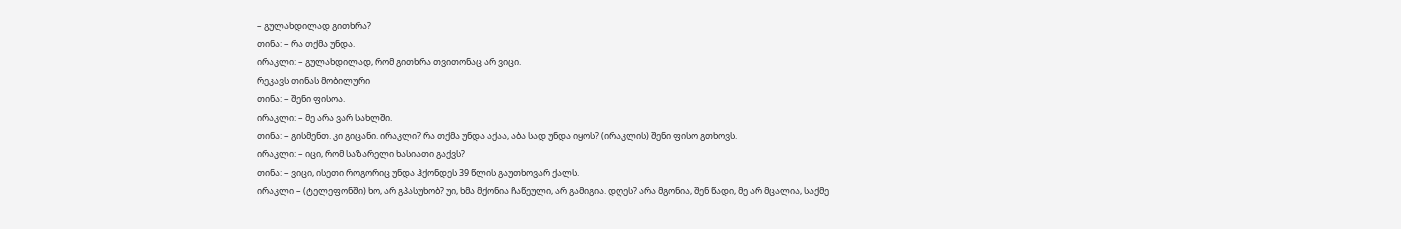– გულახდილად გითხრა?
თინა: – რა თქმა უნდა.
ირაკლი: – გულახდილად, რომ გითხრა თვითონაც არ ვიცი.
რეკავს თინას მობილური
თინა: – შენი ფისოა.
ირაკლი: – მე არა ვარ სახლში.
თინა: – გისმენთ. კი გიცანი. ირაკლი? რა თქმა უნდა აქაა, აბა სად უნდა იყოს? (ირაკლის) შენი ფისო გთხოვს.
ირაკლი: – იცი, რომ საზარელი ხასიათი გაქვს?
თინა: – ვიცი, ისეთი როგორიც უნდა ჰქონდეს 39 წლის გაუთხოვარ ქალს.
ირაკლი – (ტელეფონში) ხო, არ გპასუხობ? უი, ხმა მქონია ჩაწეული, არ გამიგია. დღეს? არა მგონია, შენ წადი, მე არ მცალია, საქმე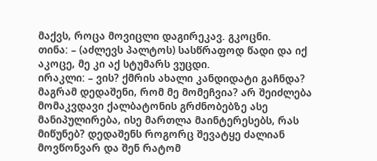მაქვს, როცა მოვიცლი დაგირეკავ. გკოცნი.
თინა: – (აძლევს პალტოს) სასწრაფოდ წადი და იქ აკოცე, მე კი აქ სტუმარს ვუცდი.
ირაკლი: – ვის? ქმრის ახალი კანდიდატი გაჩნდა? მაგრამ დედაშენი, რომ მე მომეჩვია? არ შეიძლება მომაკვდავი ქალბატონის გრძნობებზე ასე მანიპულირება, ისე მართლა მაინტერესებს, რას მიწუნებ? დედაშენს როგორც შევატყე ძალიან მოვწონვარ და შენ რატომ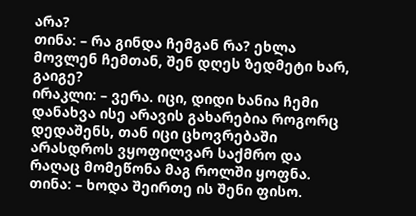არა?
თინა: – რა გინდა ჩემგან რა? ეხლა მოვლენ ჩემთან, შენ დღეს ზედმეტი ხარ, გაიგე?
ირაკლი: – ვერა. იცი, დიდი ხანია ჩემი დანახვა ისე არავის გახარებია როგორც დედაშენს, თან იცი ცხოვრებაში არასდროს ვყოფილვარ საქმრო და რაღაც მომეწონა მაგ როლში ყოფნა.
თინა: – ხოდა შეირთე ის შენი ფისო.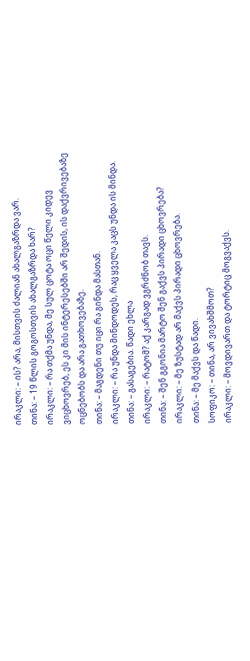ირაკლი: – ის? არა, მისთვის ძალიან ახალგაზრდა ვარ.
თინა: – 19 წლის გოგოსთვის ახალგაზრდა ხარ?
ირაკლი: – რა თქმა უნდა, მე სულ ცოტა ოცი წელი კიდევ ვიცხოვრებ, ეს კი მის ინტერესებში არ შედის, ის დაქვრივებაზე ოცნებობს და არა გათხოვებაზე.
თინა: – მაგდენი თუ იცი რა გინდა მასთან.
ირაკლი: – რა უნდა მინდოდეს, რაც ყველა კაცს უნდა ის მინდა.
თინა: – გასაგებია. წადი ეხლა
ირაკლი: – რატომ? აქ კარგად ვგრძნობ თავს.
თინა: – შენ გგონია მარტო შენ გაქვს პირადი ცხოვრება?
ირაკლი: – მე ზუსტად არ მაქვს პირადი ცხოვრება.
თინა: – მე მაქვს და წადი.
სოფიკო: – თინა, არ ვივახშმოთ?
ირაკლი: – მოვდივართ და ტორტიც მოგვაქვს.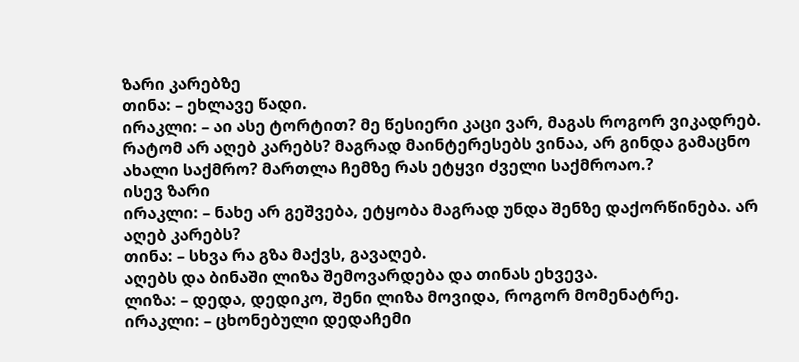ზარი კარებზე
თინა: – ეხლავე წადი.
ირაკლი: – აი ასე ტორტით? მე წესიერი კაცი ვარ, მაგას როგორ ვიკადრებ. რატომ არ აღებ კარებს? მაგრად მაინტერესებს ვინაა, არ გინდა გამაცნო ახალი საქმრო? მართლა ჩემზე რას ეტყვი ძველი საქმროაო.?
ისევ ზარი
ირაკლი: – ნახე არ გეშვება, ეტყობა მაგრად უნდა შენზე დაქორწინება. არ აღებ კარებს?
თინა: – სხვა რა გზა მაქვს, გავაღებ.
აღებს და ბინაში ლიზა შემოვარდება და თინას ეხვევა.
ლიზა: – დედა, დედიკო, შენი ლიზა მოვიდა, როგორ მომენატრე.
ირაკლი: – ცხონებული დედაჩემი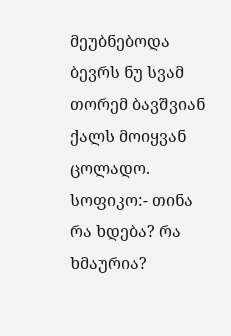მეუბნებოდა ბევრს ნუ სვამ თორემ ბავშვიან ქალს მოიყვან ცოლადო.
სოფიკო:- თინა რა ხდება? რა ხმაურია?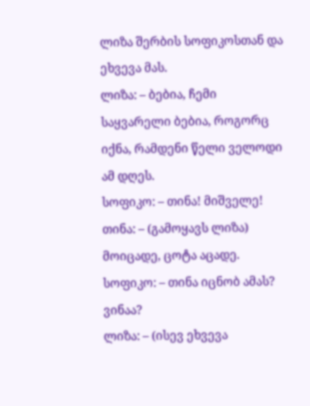ლიზა შერბის სოფიკოსთან და ეხვევა მას.
ლიზა: – ბებია, ჩემი საყვარელი ბებია, როგორც იქნა, რამდენი წელი ველოდი ამ დღეს.
სოფიკო: – თინა! მიშველე!
თინა: – (გამოყავს ლიზა) მოიცადე, ცოტა აცადე.
სოფიკო: – თინა იცნობ ამას? ვინაა?
ლიზა: – (ისევ ეხვევა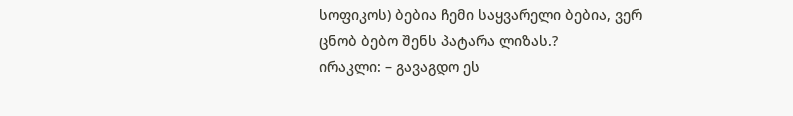სოფიკოს) ბებია ჩემი საყვარელი ბებია, ვერ ცნობ ბებო შენს პატარა ლიზას.?
ირაკლი: – გავაგდო ეს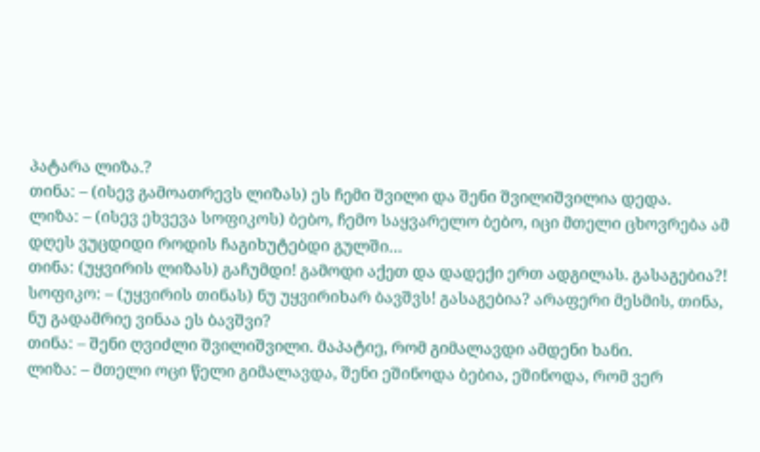პატარა ლიზა.?
თინა: – (ისევ გამოათრევს ლიზას) ეს ჩემი შვილი და შენი შვილიშვილია დედა.
ლიზა: – (ისევ ეხვევა სოფიკოს) ბებო, ჩემო საყვარელო ბებო, იცი მთელი ცხოვრება ამ დღეს ვუცდიდი როდის ჩაგიხუტებდი გულში…
თინა: (უყვირის ლიზას) გაჩუმდი! გამოდი აქეთ და დადექი ერთ ადგილას. გასაგებია?!
სოფიკო: – (უყვირის თინას) ნუ უყვირიხარ ბავშვს! გასაგებია? არაფერი მესმის, თინა, ნუ გადამრიე ვინაა ეს ბავშვი?
თინა: – შენი ღვიძლი შვილიშვილი. მაპატიე, რომ გიმალავდი ამდენი ხანი.
ლიზა: – მთელი ოცი წელი გიმალავდა, შენი ეშინოდა ბებია, ეშინოდა, რომ ვერ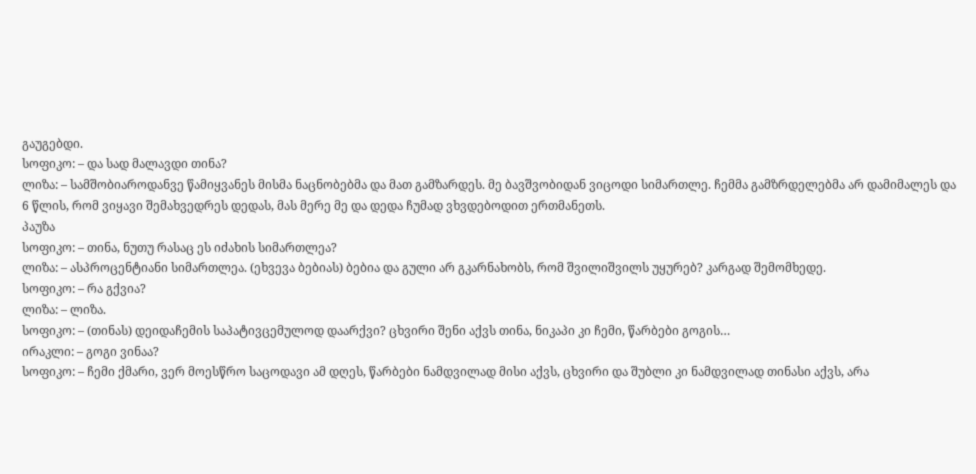გაუგებდი.
სოფიკო: – და სად მალავდი თინა?
ლიზა: – სამშობიაროდანვე წამიყვანეს მისმა ნაცნობებმა და მათ გამზარდეს. მე ბავშვობიდან ვიცოდი სიმართლე. ჩემმა გამზრდელებმა არ დამიმალეს და 6 წლის, რომ ვიყავი შემახვედრეს დედას, მას მერე მე და დედა ჩუმად ვხვდებოდით ერთმანეთს.
პაუზა
სოფიკო: – თინა, ნუთუ რასაც ეს იძახის სიმართლეა?
ლიზა: – ასპროცენტიანი სიმართლეა. (ეხვევა ბებიას) ბებია და გული არ გკარნახობს, რომ შვილიშვილს უყურებ? კარგად შემომხედე.
სოფიკო: – რა გქვია?
ლიზა: – ლიზა.
სოფიკო: – (თინას) დეიდაჩემის საპატივცემულოდ დაარქვი? ცხვირი შენი აქვს თინა, ნიკაპი კი ჩემი, წარბები გოგის…
ირაკლი: – გოგი ვინაა?
სოფიკო: – ჩემი ქმარი, ვერ მოესწრო საცოდავი ამ დღეს, წარბები ნამდვილად მისი აქვს, ცხვირი და შუბლი კი ნამდვილად თინასი აქვს, არა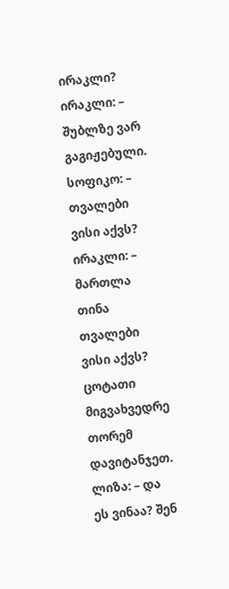ირაკლი?
ირაკლი: – შუბლზე ვარ გაგიჟებული.
სოფიკო: – თვალები ვისი აქვს?
ირაკლი: – მართლა თინა თვალები ვისი აქვს? ცოტათი მიგვახვედრე თორემ დავიტანჯეთ.
ლიზა: – და ეს ვინაა? შენ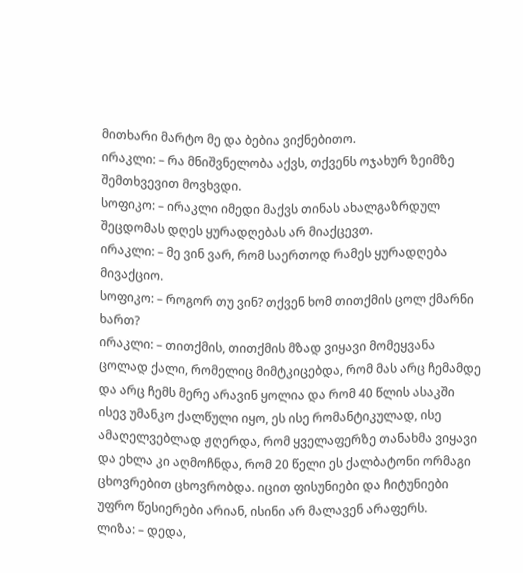მითხარი მარტო მე და ბებია ვიქნებითო.
ირაკლი: – რა მნიშვნელობა აქვს, თქვენს ოჯახურ ზეიმზე შემთხვევით მოვხვდი.
სოფიკო: – ირაკლი იმედი მაქვს თინას ახალგაზრდულ შეცდომას დღეს ყურადღებას არ მიაქცევთ.
ირაკლი: – მე ვინ ვარ, რომ საერთოდ რამეს ყურადღება მივაქციო.
სოფიკო: – როგორ თუ ვინ? თქვენ ხომ თითქმის ცოლ ქმარნი ხართ?
ირაკლი: – თითქმის, თითქმის მზად ვიყავი მომეყვანა ცოლად ქალი, რომელიც მიმტკიცებდა, რომ მას არც ჩემამდე და არც ჩემს მერე არავინ ყოლია და რომ 40 წლის ასაკში ისევ უმანკო ქალწული იყო, ეს ისე რომანტიკულად, ისე ამაღელვებლად ჟღერდა, რომ ყველაფერზე თანახმა ვიყავი და ეხლა კი აღმოჩნდა, რომ 20 წელი ეს ქალბატონი ორმაგი ცხოვრებით ცხოვრობდა. იცით ფისუნიები და ჩიტუნიები უფრო წესიერები არიან, ისინი არ მალავენ არაფერს.
ლიზა: – დედა,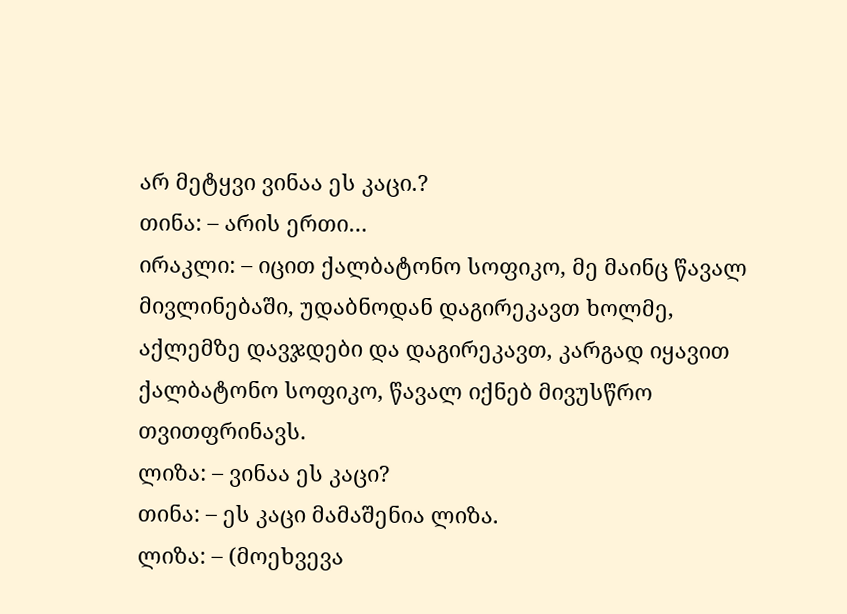არ მეტყვი ვინაა ეს კაცი.?
თინა: – არის ერთი…
ირაკლი: – იცით ქალბატონო სოფიკო, მე მაინც წავალ მივლინებაში, უდაბნოდან დაგირეკავთ ხოლმე, აქლემზე დავჯდები და დაგირეკავთ, კარგად იყავით ქალბატონო სოფიკო, წავალ იქნებ მივუსწრო თვითფრინავს.
ლიზა: – ვინაა ეს კაცი?
თინა: – ეს კაცი მამაშენია ლიზა.
ლიზა: – (მოეხვევა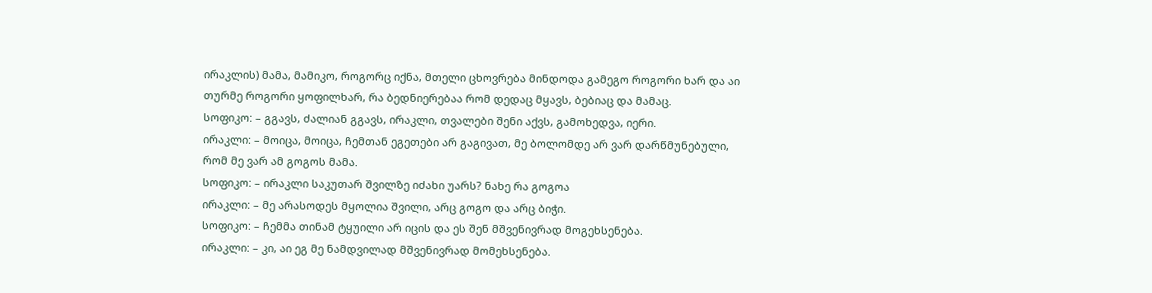ირაკლის) მამა, მამიკო, როგორც იქნა, მთელი ცხოვრება მინდოდა გამეგო როგორი ხარ და აი თურმე როგორი ყოფილხარ, რა ბედნიერებაა რომ დედაც მყავს, ბებიაც და მამაც.
სოფიკო: – გგავს, ძალიან გგავს, ირაკლი, თვალები შენი აქვს, გამოხედვა, იერი.
ირაკლი: – მოიცა, მოიცა, ჩემთან ეგეთები არ გაგივათ, მე ბოლომდე არ ვარ დარწმუნებული, რომ მე ვარ ამ გოგოს მამა.
სოფიკო: – ირაკლი საკუთარ შვილზე იძახი უარს? ნახე რა გოგოა
ირაკლი: – მე არასოდეს მყოლია შვილი, არც გოგო და არც ბიჭი.
სოფიკო: – ჩემმა თინამ ტყუილი არ იცის და ეს შენ მშვენივრად მოგეხსენება.
ირაკლი: – კი, აი ეგ მე ნამდვილად მშვენივრად მომეხსენება.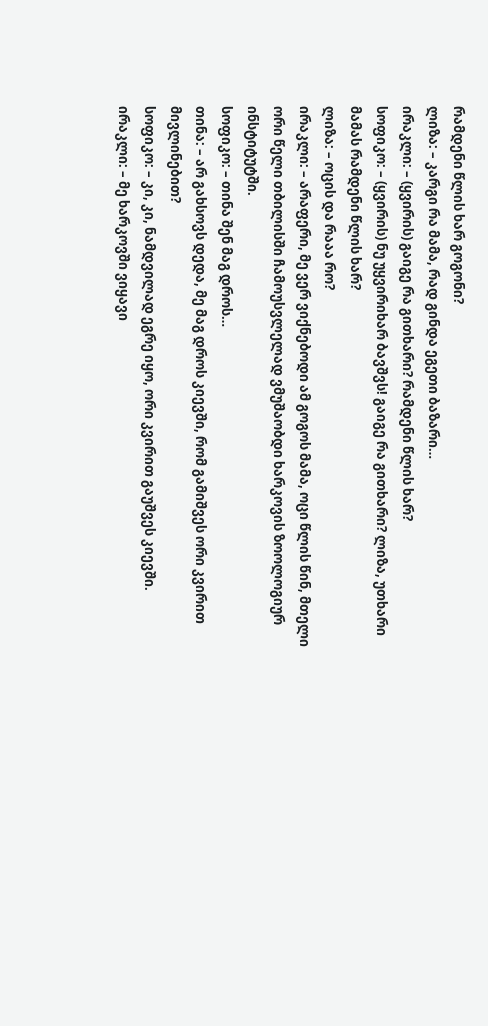რამდენი წლის ხარ გოგონი?
ლიზა: – კარგი რა მამა, რად გინდა ეგეთი ბაზარი…
ირაკლი: – (ყვირის) გაიგე რა გითხარი? რამდენი წლის ხარ?
სოფიკო: – (ყვირის) ნუ უყვირიხარ ბავშვს! გაიგე რა გითხარი? ლიზა, უთხარი მამას რამდენი წლის ხარ?
ლიზა: – ოცის და რააა რო?
ირაკლი: – არაფერი, მე ვერ ვიქნებოდი ამ გოგოს მამა, ოცი წლის წინ, მთელი ორი წელი თბილისში ჩამოუსვლელად ვმუშაობდი ხარკოვის ზოოლოგიურ ინსტიტუტში.
სოფიკო: – თინა შენ მაგ დროს…
თინა: – არ გახსოვს დედა, მე მაგ დროს კიევში, რომ გამიშვეს ორი კვირით მივლინებით?
სოფიკო: – კი, კი, ნამდვილად ეგრე იყო, ორი კვირით გაუშვეს კიევში.
ირაკლი: – მე ხარკოვში ვიყავი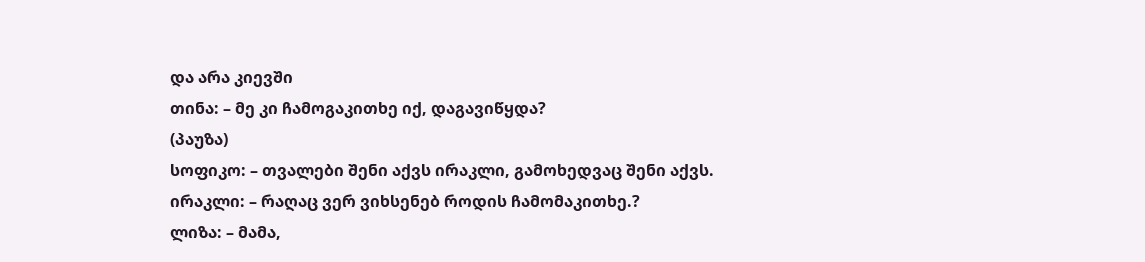და არა კიევში
თინა: – მე კი ჩამოგაკითხე იქ, დაგავიწყდა?
(პაუზა)
სოფიკო: – თვალები შენი აქვს ირაკლი, გამოხედვაც შენი აქვს.
ირაკლი: – რაღაც ვერ ვიხსენებ როდის ჩამომაკითხე.?
ლიზა: – მამა,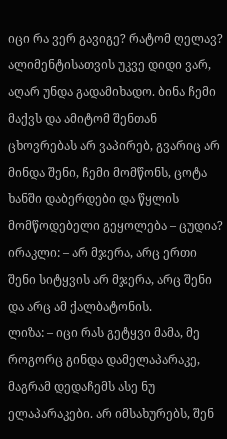იცი რა ვერ გავიგე? რატომ ღელავ? ალიმენტისათვის უკვე დიდი ვარ, აღარ უნდა გადამიხადო. ბინა ჩემი მაქვს და ამიტომ შენთან ცხოვრებას არ ვაპირებ, გვარიც არ მინდა შენი, ჩემი მომწონს, ცოტა ხანში დაბერდები და წყლის მომწოდებელი გეყოლება – ცუდია?
ირაკლი: – არ მჯერა, არც ერთი შენი სიტყვის არ მჯერა, არც შენი და არც ამ ქალბატონის.
ლიზა: – იცი რას გეტყვი მამა, მე როგორც გინდა დამელაპარაკე, მაგრამ დედაჩემს ასე ნუ ელაპარაკები. არ იმსახურებს, შენ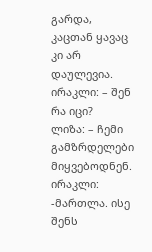გარდა, კაცთან ყავაც კი არ დაულევია.
ირაკლი: – შენ რა იცი?
ლიზა: – ჩემი გამზრდელები მიყვებოდნენ.
ირაკლი: -მართლა. ისე შენს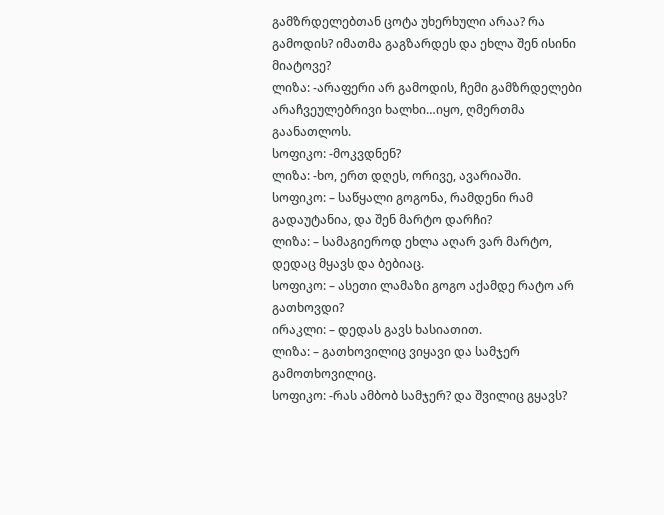გამზრდელებთან ცოტა უხერხული არაა? რა გამოდის? იმათმა გაგზარდეს და ეხლა შენ ისინი მიატოვე?
ლიზა: -არაფერი არ გამოდის, ჩემი გამზრდელები არაჩვეულებრივი ხალხი…იყო, ღმერთმა გაანათლოს.
სოფიკო: -მოკვდნენ?
ლიზა: -ხო, ერთ დღეს, ორივე, ავარიაში.
სოფიკო: – საწყალი გოგონა, რამდენი რამ გადაუტანია, და შენ მარტო დარჩი?
ლიზა: – სამაგიეროდ ეხლა აღარ ვარ მარტო, დედაც მყავს და ბებიაც.
სოფიკო: – ასეთი ლამაზი გოგო აქამდე რატო არ გათხოვდი?
ირაკლი: – დედას გავს ხასიათით.
ლიზა: – გათხოვილიც ვიყავი და სამჯერ გამოთხოვილიც.
სოფიკო: -რას ამბობ სამჯერ? და შვილიც გყავს?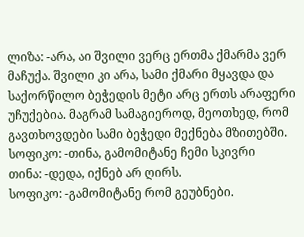ლიზა: -არა, აი შვილი ვერც ერთმა ქმარმა ვერ მაჩუქა. შვილი კი არა, სამი ქმარი მყავდა და საქორწილო ბეჭედის მეტი არც ერთს არაფერი უჩუქებია. მაგრამ სამაგიეროდ, მეოთხედ, რომ გავთხოვდები სამი ბეჭედი მექნება მზითებში.
სოფიკო: -თინა, გამომიტანე ჩემი სკივრი
თინა: -დედა, იქნებ არ ღირს.
სოფიკო: -გამომიტანე რომ გეუბნები.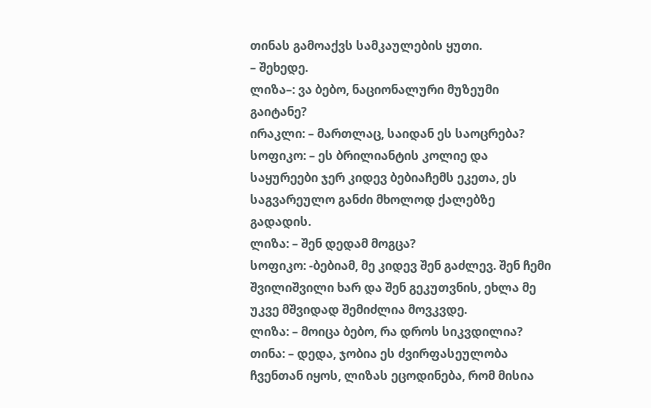თინას გამოაქვს სამკაულების ყუთი.
– შეხედე.
ლიზა–: ვა ბებო, ნაციონალური მუზეუმი გაიტანე?
ირაკლი: – მართლაც, საიდან ეს საოცრება?
სოფიკო: – ეს ბრილიანტის კოლიე და საყურეები ჯერ კიდევ ბებიაჩემს ეკეთა, ეს საგვარეულო განძი მხოლოდ ქალებზე გადადის.
ლიზა: – შენ დედამ მოგცა?
სოფიკო: -ბებიამ, მე კიდევ შენ გაძლევ. შენ ჩემი შვილიშვილი ხარ და შენ გეკუთვნის, ეხლა მე უკვე მშვიდად შემიძლია მოვკვდე.
ლიზა: – მოიცა ბებო, რა დროს სიკვდილია?
თინა: – დედა, ჯობია ეს ძვირფასეულობა ჩვენთან იყოს, ლიზას ეცოდინება, რომ მისია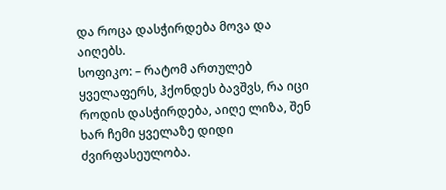და როცა დასჭირდება მოვა და აიღებს.
სოფიკო: – რატომ ართულებ ყველაფერს, ჰქონდეს ბავშვს, რა იცი როდის დასჭირდება, აიღე ლიზა, შენ ხარ ჩემი ყველაზე დიდი ძვირფასეულობა.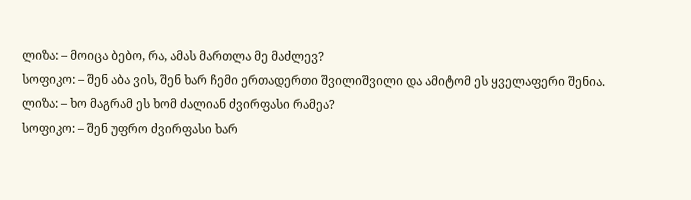ლიზა: – მოიცა ბებო, რა, ამას მართლა მე მაძლევ?
სოფიკო: – შენ აბა ვის, შენ ხარ ჩემი ერთადერთი შვილიშვილი და ამიტომ ეს ყველაფერი შენია.
ლიზა: – ხო მაგრამ ეს ხომ ძალიან ძვირფასი რამეა?
სოფიკო: – შენ უფრო ძვირფასი ხარ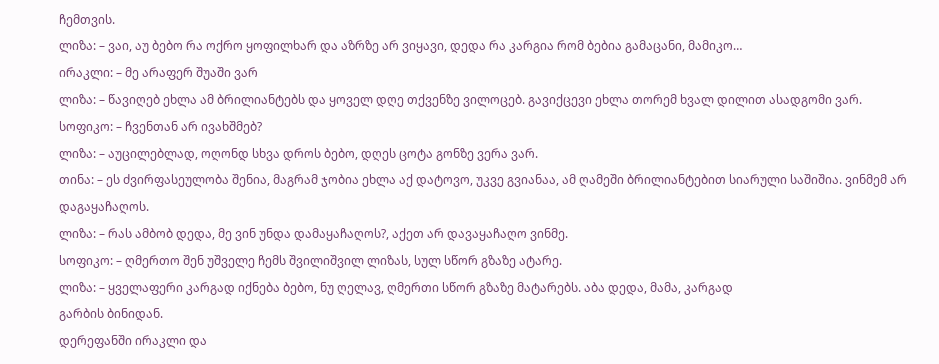ჩემთვის.
ლიზა: – ვაი, აუ ბებო რა ოქრო ყოფილხარ და აზრზე არ ვიყავი, დედა რა კარგია რომ ბებია გამაცანი, მამიკო…
ირაკლი: – მე არაფერ შუაში ვარ
ლიზა: – წავიღებ ეხლა ამ ბრილიანტებს და ყოველ დღე თქვენზე ვილოცებ. გავიქცევი ეხლა თორემ ხვალ დილით ასადგომი ვარ.
სოფიკო: – ჩვენთან არ ივახშმებ?
ლიზა: – აუცილებლად, ოღონდ სხვა დროს ბებო, დღეს ცოტა გონზე ვერა ვარ.
თინა: – ეს ძვირფასეულობა შენია, მაგრამ ჯობია ეხლა აქ დატოვო, უკვე გვიანაა, ამ ღამეში ბრილიანტებით სიარული საშიშია. ვინმემ არ დაგაყაჩაღოს.
ლიზა: – რას ამბობ დედა, მე ვინ უნდა დამაყაჩაღოს?, აქეთ არ დავაყაჩაღო ვინმე.
სოფიკო: – ღმერთო შენ უშველე ჩემს შვილიშვილ ლიზას, სულ სწორ გზაზე ატარე.
ლიზა: – ყველაფერი კარგად იქნება ბებო, ნუ ღელავ, ღმერთი სწორ გზაზე მატარებს. აბა დედა, მამა, კარგად
გარბის ბინიდან.
დერეფანში ირაკლი და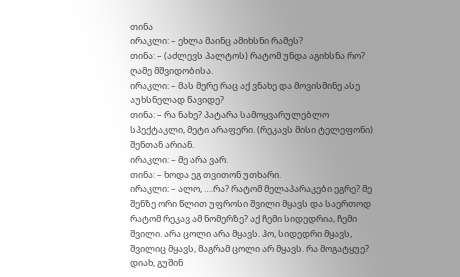თინა
ირაკლი: – ეხლა მაინც ამიხსნი რამეს?
თინა: – (აძლევს პალტოს) რატომ უნდა აგიხსნა რო? ღამე მშვიდობისა.
ირაკლი: – მას მერე რაც აქ ვნახე და მოვისმინე ასე აუხსნელად წავიდე?
თინა: – რა ნახე? პატარა სამოყვარულებლო სპექტაკლი, მეტი არაფერი. (რეკავს მისი ტელეფონი) შენთან არიან.
ირაკლი: – მე არა ვარ.
თინა: – ხოდა ეგ თვითონ უთხარი.
ირაკლი: – ალო, ….რა? რატომ მელაპარაკები ეგრე? მე შენზე ორი წლით უფროსი შვილი მყავს და საერთოდ რატომ რეკავ ამ ნომერზე? აქ ჩემი სიდედრია, ჩემი შვილი. არა ცოლი არა მყავს. ჰო, სიდედრი მყავს, შვილიც მყავს, მაგრამ ცოლი არ მყავს. რა მოგატყუე? დიახ, გუშინ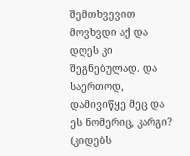შემთხვევით მოვხვდი აქ და დღეს კი შეგნებულად. და საერთოდ, დამივიწყე მეც და ეს ნომერიც, კარგი? (კიდებს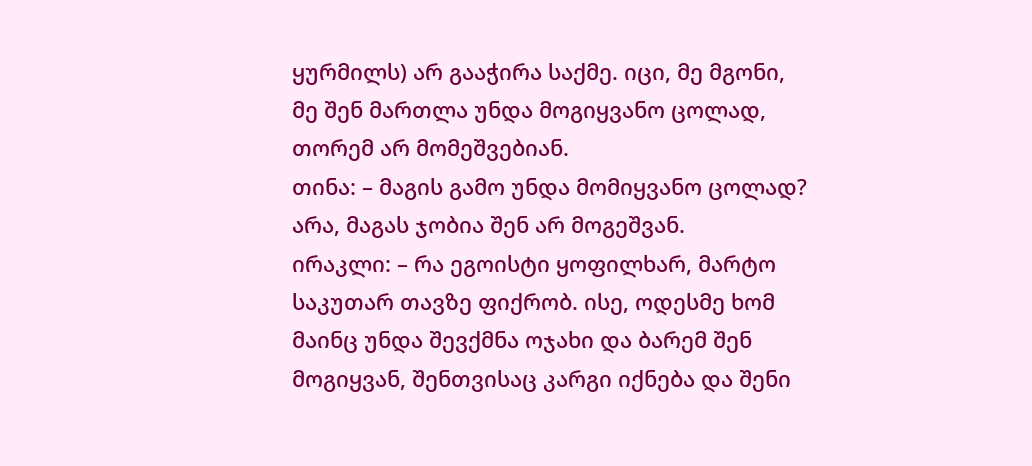ყურმილს) არ გააჭირა საქმე. იცი, მე მგონი, მე შენ მართლა უნდა მოგიყვანო ცოლად, თორემ არ მომეშვებიან.
თინა: – მაგის გამო უნდა მომიყვანო ცოლად? არა, მაგას ჯობია შენ არ მოგეშვან.
ირაკლი: – რა ეგოისტი ყოფილხარ, მარტო საკუთარ თავზე ფიქრობ. ისე, ოდესმე ხომ მაინც უნდა შევქმნა ოჯახი და ბარემ შენ მოგიყვან, შენთვისაც კარგი იქნება და შენი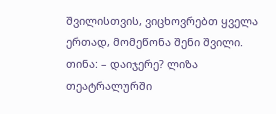შვილისთვის, ვიცხოვრებთ ყველა ერთად, მომეწონა შენი შვილი.
თინა: – დაიჯერე? ლიზა თეატრალურში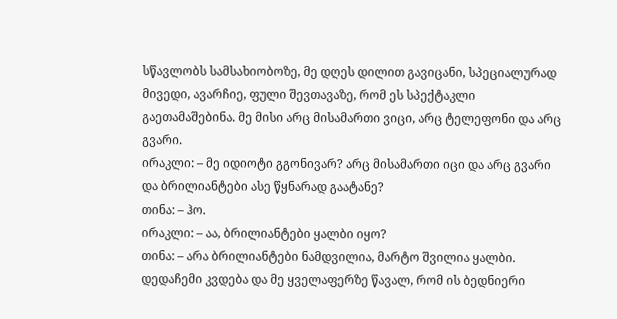სწავლობს სამსახიობოზე, მე დღეს დილით გავიცანი, სპეციალურად მივედი, ავარჩიე, ფული შევთავაზე, რომ ეს სპექტაკლი გაეთამაშებინა. მე მისი არც მისამართი ვიცი, არც ტელეფონი და არც გვარი.
ირაკლი: – მე იდიოტი გგონივარ? არც მისამართი იცი და არც გვარი და ბრილიანტები ასე წყნარად გაატანე?
თინა: – ჰო.
ირაკლი: – აა, ბრილიანტები ყალბი იყო?
თინა: – არა ბრილიანტები ნამდვილია, მარტო შვილია ყალბი. დედაჩემი კვდება და მე ყველაფერზე წავალ, რომ ის ბედნიერი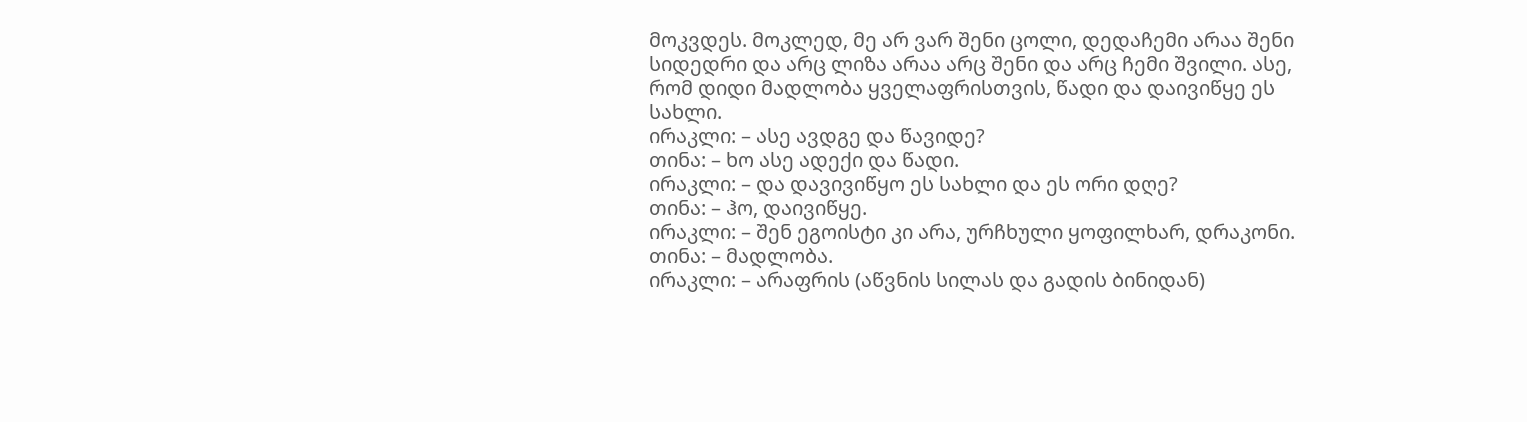მოკვდეს. მოკლედ, მე არ ვარ შენი ცოლი, დედაჩემი არაა შენი სიდედრი და არც ლიზა არაა არც შენი და არც ჩემი შვილი. ასე, რომ დიდი მადლობა ყველაფრისთვის, წადი და დაივიწყე ეს სახლი.
ირაკლი: – ასე ავდგე და წავიდე?
თინა: – ხო ასე ადექი და წადი.
ირაკლი: – და დავივიწყო ეს სახლი და ეს ორი დღე?
თინა: – ჰო, დაივიწყე.
ირაკლი: – შენ ეგოისტი კი არა, ურჩხული ყოფილხარ, დრაკონი.
თინა: – მადლობა.
ირაკლი: – არაფრის (აწვნის სილას და გადის ბინიდან)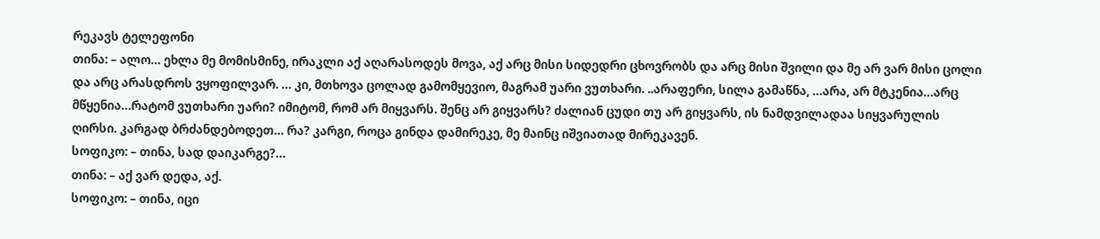რეკავს ტელეფონი
თინა: – ალო… ეხლა მე მომისმინე, ირაკლი აქ აღარასოდეს მოვა, აქ არც მისი სიდედრი ცხოვრობს და არც მისი შვილი და მე არ ვარ მისი ცოლი და არც არასდროს ვყოფილვარ. … კი, მთხოვა ცოლად გამომყევიო, მაგრამ უარი ვუთხარი. ..არაფერი, სილა გამაწნა, …არა, არ მტკენია…არც მწყენია…რატომ ვუთხარი უარი? იმიტომ, რომ არ მიყვარს. შენც არ გიყვარს? ძალიან ცუდი თუ არ გიყვარს, ის ნამდვილადაა სიყვარულის ღირსი. კარგად ბრძანდებოდეთ… რა? კარგი, როცა გინდა დამირეკე, მე მაინც იშვიათად მირეკავენ.
სოფიკო: – თინა, სად დაიკარგე?…
თინა: – აქ ვარ დედა, აქ.
სოფიკო: – თინა, იცი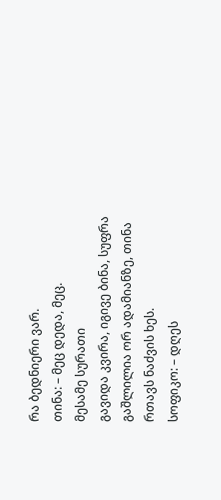რა ბედნიერი ვარ.
თინა: – მეც დედა, მეც.
მესამე სურათი
გავიდა კვირა, იგივე ბინა, სუფრა გაშლილია ორ ადამიანზე, თინა რთავს ნაძვის ხეს.
სოფიკო: – დღეს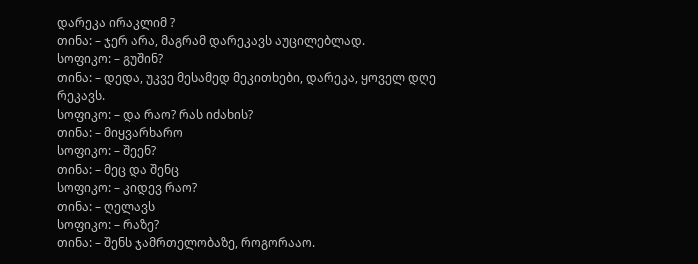დარეკა ირაკლიმ ?
თინა: – ჯერ არა, მაგრამ დარეკავს აუცილებლად.
სოფიკო: – გუშინ?
თინა: – დედა, უკვე მესამედ მეკითხები, დარეკა, ყოველ დღე რეკავს.
სოფიკო: – და რაო? რას იძახის?
თინა: – მიყვარხარო
სოფიკო: – შეენ?
თინა: – მეც და შენც
სოფიკო: – კიდევ რაო?
თინა: – ღელავს
სოფიკო: – რაზე?
თინა: – შენს ჯამრთელობაზე, როგორააო.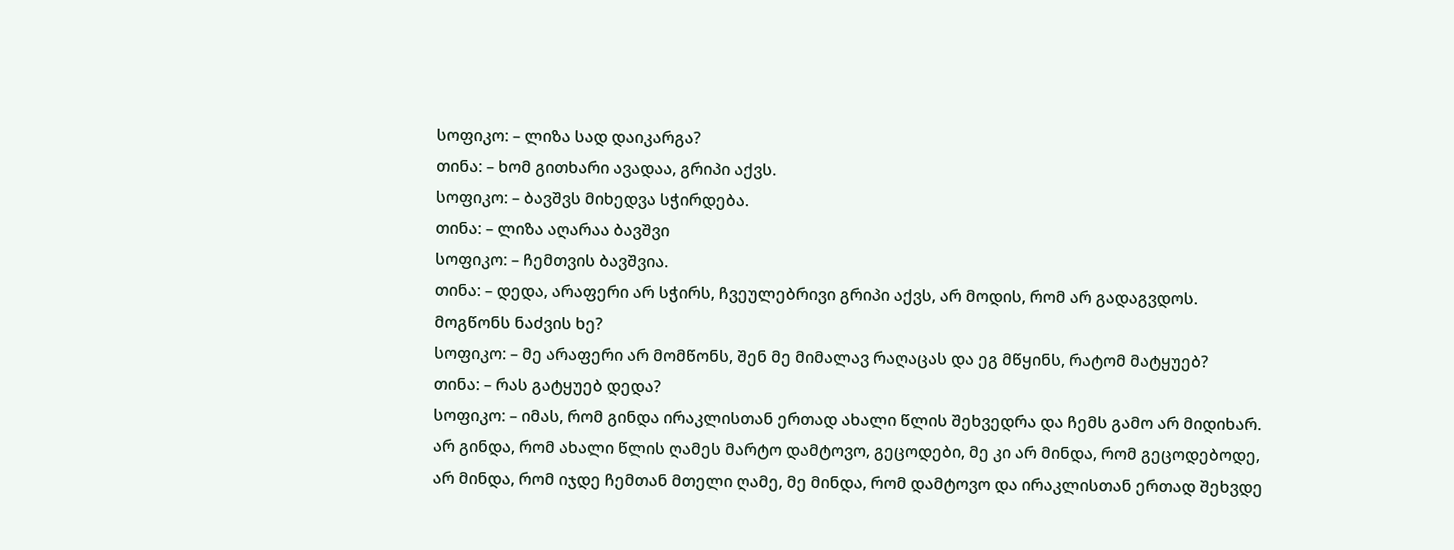სოფიკო: – ლიზა სად დაიკარგა?
თინა: – ხომ გითხარი ავადაა, გრიპი აქვს.
სოფიკო: – ბავშვს მიხედვა სჭირდება.
თინა: – ლიზა აღარაა ბავშვი
სოფიკო: – ჩემთვის ბავშვია.
თინა: – დედა, არაფერი არ სჭირს, ჩვეულებრივი გრიპი აქვს, არ მოდის, რომ არ გადაგვდოს. მოგწონს ნაძვის ხე?
სოფიკო: – მე არაფერი არ მომწონს, შენ მე მიმალავ რაღაცას და ეგ მწყინს, რატომ მატყუებ?
თინა: – რას გატყუებ დედა?
სოფიკო: – იმას, რომ გინდა ირაკლისთან ერთად ახალი წლის შეხვედრა და ჩემს გამო არ მიდიხარ. არ გინდა, რომ ახალი წლის ღამეს მარტო დამტოვო, გეცოდები, მე კი არ მინდა, რომ გეცოდებოდე, არ მინდა, რომ იჯდე ჩემთან მთელი ღამე, მე მინდა, რომ დამტოვო და ირაკლისთან ერთად შეხვდე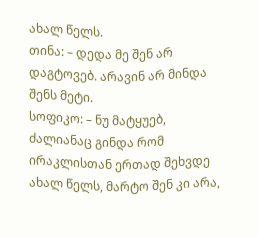ახალ წელს.
თინა: – დედა მე შენ არ დაგტოვებ. არავინ არ მინდა შენს მეტი.
სოფიკო: – ნუ მატყუებ, ძალიანაც გინდა რომ ირაკლისთან ერთად შეხვდე ახალ წელს, მარტო შენ კი არა,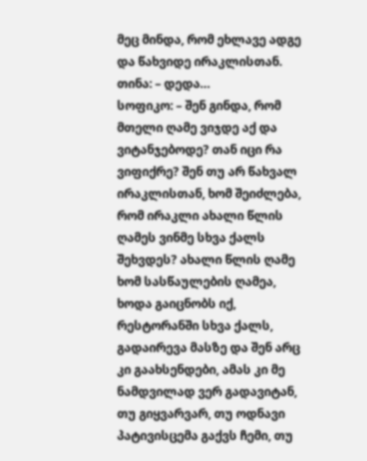მეც მინდა, რომ ეხლავე ადგე და წახვიდე ირაკლისთან.
თინა: – დედა…
სოფიკო: – შენ გინდა, რომ მთელი ღამე ვიჯდე აქ და ვიტანჯებოდე? თან იცი რა ვიფიქრე? შენ თუ არ წახვალ ირაკლისთან, ხომ შეიძლება, რომ ირაკლი ახალი წლის ღამეს ვინმე სხვა ქალს შეხვდეს? ახალი წლის ღამე ხომ სასწაულების ღამეა, ხოდა გაიცნობს იქ, რესტორანში სხვა ქალს, გადაირევა მასზე და შენ არც კი გაახსენდები, ამას კი მე ნამდვილად ვერ გადავიტან, თუ გიყვარვარ, თუ ოდნავი პატივისცემა გაქვს ჩემი, თუ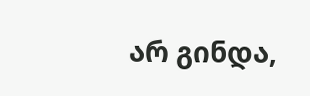არ გინდა,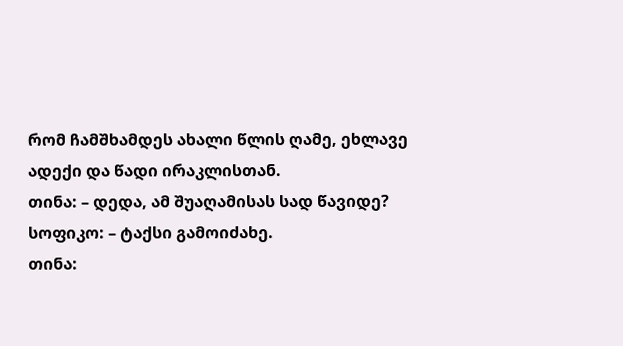რომ ჩამშხამდეს ახალი წლის ღამე, ეხლავე ადექი და წადი ირაკლისთან.
თინა: – დედა, ამ შუაღამისას სად წავიდე?
სოფიკო: – ტაქსი გამოიძახე.
თინა: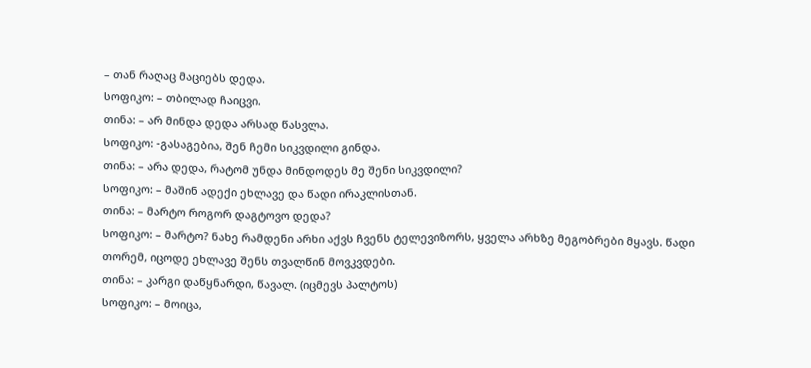– თან რაღაც მაციებს დედა.
სოფიკო: – თბილად ჩაიცვი.
თინა: – არ მინდა დედა არსად წასვლა.
სოფიკო: -გასაგებია, შენ ჩემი სიკვდილი გინდა.
თინა: – არა დედა, რატომ უნდა მინდოდეს მე შენი სიკვდილი?
სოფიკო: – მაშინ ადექი ეხლავე და წადი ირაკლისთან.
თინა: – მარტო როგორ დაგტოვო დედა?
სოფიკო: – მარტო? ნახე რამდენი არხი აქვს ჩვენს ტელევიზორს, ყველა არხზე მეგობრები მყავს. წადი თორემ, იცოდე ეხლავე შენს თვალწინ მოვკვდები.
თინა: – კარგი დაწყნარდი, წავალ. (იცმევს პალტოს)
სოფიკო: – მოიცა,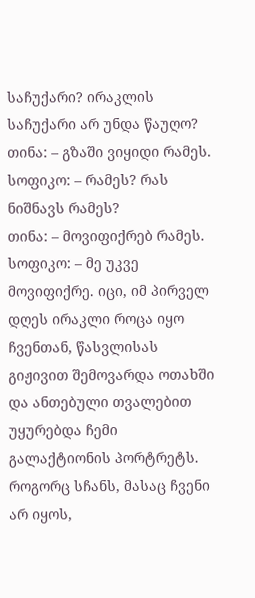საჩუქარი? ირაკლის საჩუქარი არ უნდა წაუღო?
თინა: – გზაში ვიყიდი რამეს.
სოფიკო: – რამეს? რას ნიშნავს რამეს?
თინა: – მოვიფიქრებ რამეს.
სოფიკო: – მე უკვე მოვიფიქრე. იცი, იმ პირველ დღეს ირაკლი როცა იყო ჩვენთან, წასვლისას გიჟივით შემოვარდა ოთახში და ანთებული თვალებით უყურებდა ჩემი გალაქტიონის პორტრეტს. როგორც სჩანს, მასაც ჩვენი არ იყოს,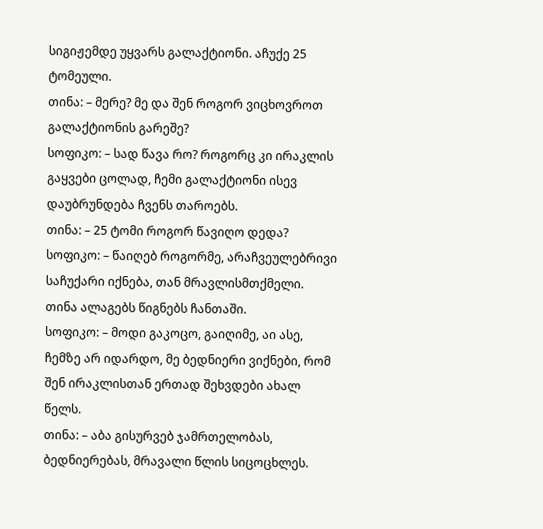სიგიჟემდე უყვარს გალაქტიონი. აჩუქე 25 ტომეული.
თინა: – მერე? მე და შენ როგორ ვიცხოვროთ გალაქტიონის გარეშე?
სოფიკო: – სად წავა რო? როგორც კი ირაკლის გაყვები ცოლად, ჩემი გალაქტიონი ისევ დაუბრუნდება ჩვენს თაროებს.
თინა: – 25 ტომი როგორ წავიღო დედა?
სოფიკო: – წაიღებ როგორმე, არაჩვეულებრივი საჩუქარი იქნება, თან მრავლისმთქმელი.
თინა ალაგებს წიგნებს ჩანთაში.
სოფიკო: – მოდი გაკოცო, გაიღიმე, აი ასე, ჩემზე არ იდარდო, მე ბედნიერი ვიქნები, რომ შენ ირაკლისთან ერთად შეხვდები ახალ წელს.
თინა: – აბა გისურვებ ჯამრთელობას, ბედნიერებას, მრავალი წლის სიცოცხლეს.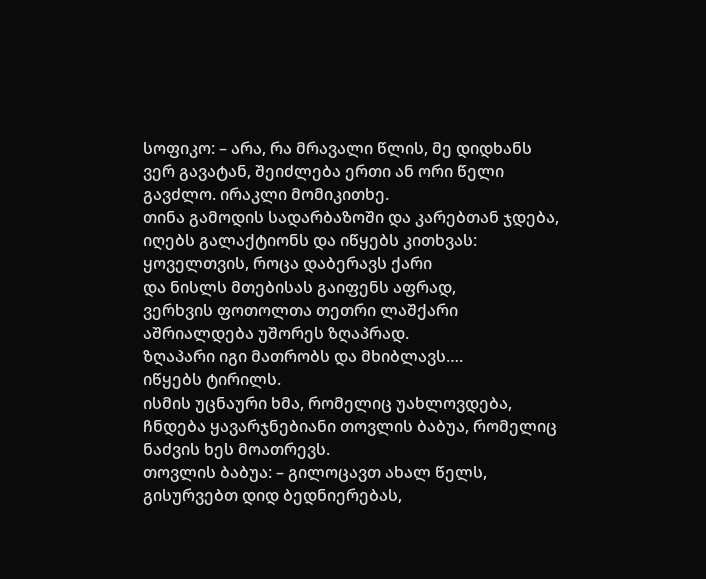სოფიკო: – არა, რა მრავალი წლის, მე დიდხანს ვერ გავატან, შეიძლება ერთი ან ორი წელი გავძლო. ირაკლი მომიკითხე.
თინა გამოდის სადარბაზოში და კარებთან ჯდება, იღებს გალაქტიონს და იწყებს კითხვას:
ყოველთვის, როცა დაბერავს ქარი
და ნისლს მთებისას გაიფენს აფრად,
ვერხვის ფოთოლთა თეთრი ლაშქარი
აშრიალდება უშორეს ზღაპრად.
ზღაპარი იგი მათრობს და მხიბლავს….
იწყებს ტირილს.
ისმის უცნაური ხმა, რომელიც უახლოვდება, ჩნდება ყავარჯნებიანი თოვლის ბაბუა, რომელიც ნაძვის ხეს მოათრევს.
თოვლის ბაბუა: – გილოცავთ ახალ წელს, გისურვებთ დიდ ბედნიერებას,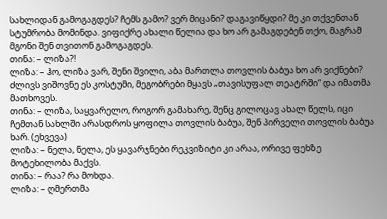სახლიდან გამოგაგდეს? ჩემს გამო? ვერ მიცანი? დაგავიწყდი? მე კი თქვენთან სტუმრობა მომინდა. ვიფიქრე ახალი წელია და ხო არ გამაგდებენ თქო, მაგრამ მგონი შენ თვითონ გამოგაგდეს.
თინა: – ლიზა?!
ლიზა: – ჰო, ლიზა ვარ, შენი შვილი, აბა მართლა თოვლის ბაბუა ხო არ ვიქნები? ძლივს ვიშოვნე ეს კოსტუმი, მეგობრები მყავს „თავისუფალ თეატრში“ და იმათმა მათხოვეს.
თინა: – ლიზა, საყვარელო, როგორ გამახარე, შენც გილოცავ ახალ წელს, იცი ჩემთან სახლში არასდროს ყოფილა თოვლის ბაბუა, შენ პირველი თოვლის ბაბუა ხარ. (ეხვევა)
ლიზა: – ნელა, ნელა, ეს ყავარჯნები რეკვიზიტი კი არაა, ორივე ფეხზე მოტეხილობა მაქვს.
თინა: – რაა? რა მოხდა.
ლიზა: – ღმერთმა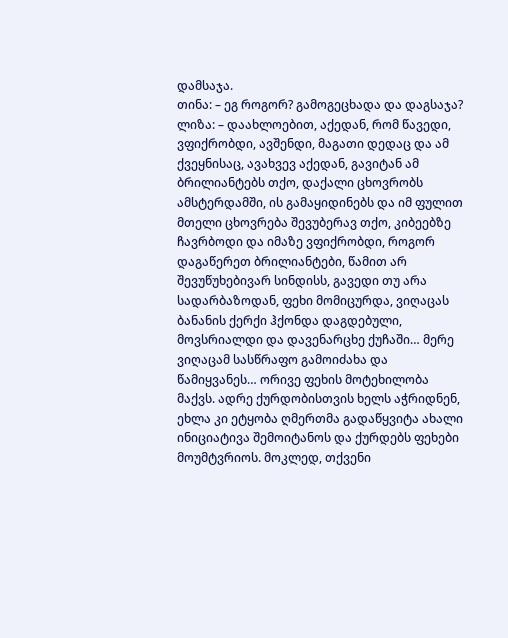დამსაჯა.
თინა: – ეგ როგორ? გამოგეცხადა და დაგსაჯა?
ლიზა: – დაახლოებით, აქედან, რომ წავედი, ვფიქრობდი, ავშენდი, მაგათი დედაც და ამ ქვეყნისაც, ავახვევ აქედან, გავიტან ამ ბრილიანტებს თქო, დაქალი ცხოვრობს ამსტერდამში, ის გამაყიდინებს და იმ ფულით მთელი ცხოვრება შევუბერავ თქო, კიბეებზე ჩავრბოდი და იმაზე ვფიქრობდი, როგორ დაგაწერეთ ბრილიანტები, წამით არ შევუწუხებივარ სინდისს, გავედი თუ არა სადარბაზოდან, ფეხი მომიცურდა, ვიღაცას ბანანის ქერქი ჰქონდა დაგდებული, მოვსრიალდი და დავენარცხე ქუჩაში… მერე ვიღაცამ სასწრაფო გამოიძახა და წამიყვანეს… ორივე ფეხის მოტეხილობა მაქვს. ადრე ქურდობისთვის ხელს აჭრიდნენ, ეხლა კი ეტყობა ღმერთმა გადაწყვიტა ახალი ინიციატივა შემოიტანოს და ქურდებს ფეხები მოუმტვრიოს. მოკლედ, თქვენი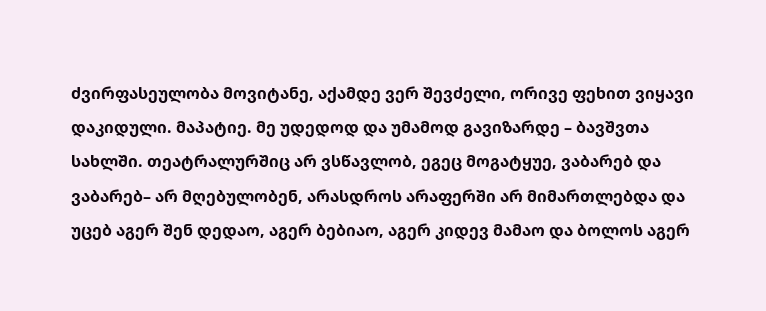ძვირფასეულობა მოვიტანე, აქამდე ვერ შევძელი, ორივე ფეხით ვიყავი დაკიდული. მაპატიე. მე უდედოდ და უმამოდ გავიზარდე – ბავშვთა სახლში. თეატრალურშიც არ ვსწავლობ, ეგეც მოგატყუე, ვაბარებ და ვაბარებ– არ მღებულობენ, არასდროს არაფერში არ მიმართლებდა და უცებ აგერ შენ დედაო, აგერ ბებიაო, აგერ კიდევ მამაო და ბოლოს აგერ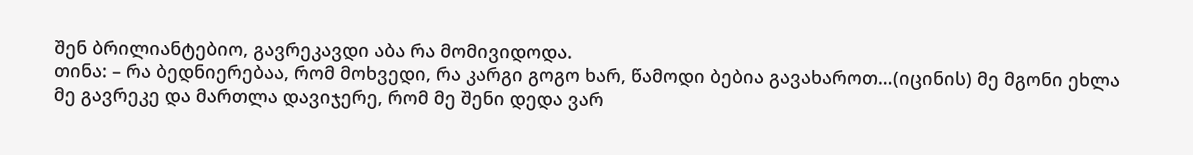შენ ბრილიანტებიო, გავრეკავდი აბა რა მომივიდოდა.
თინა: – რა ბედნიერებაა, რომ მოხვედი, რა კარგი გოგო ხარ, წამოდი ბებია გავახაროთ…(იცინის) მე მგონი ეხლა მე გავრეკე და მართლა დავიჯერე, რომ მე შენი დედა ვარ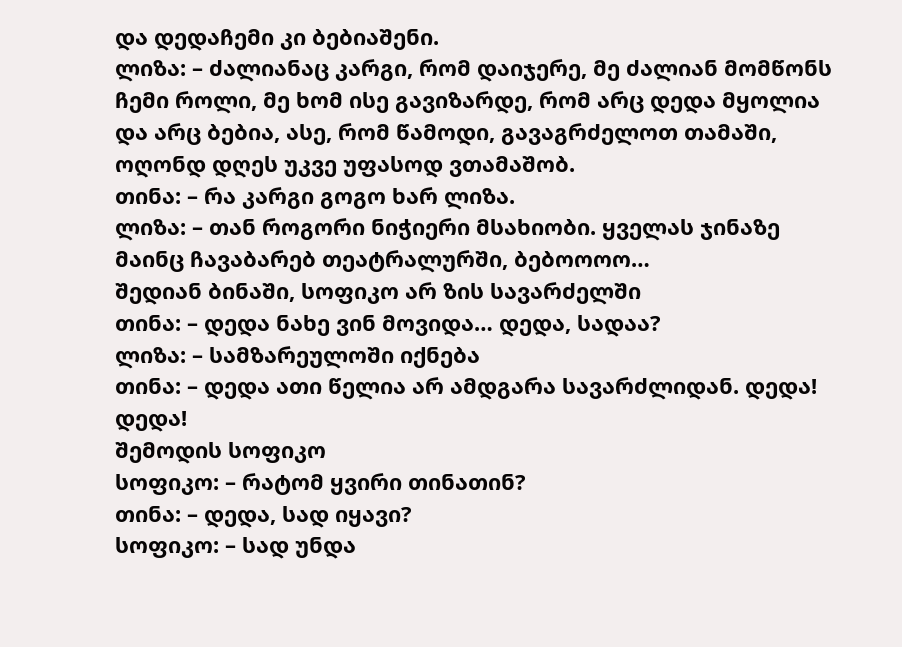და დედაჩემი კი ბებიაშენი.
ლიზა: – ძალიანაც კარგი, რომ დაიჯერე, მე ძალიან მომწონს ჩემი როლი, მე ხომ ისე გავიზარდე, რომ არც დედა მყოლია და არც ბებია, ასე, რომ წამოდი, გავაგრძელოთ თამაში, ოღონდ დღეს უკვე უფასოდ ვთამაშობ.
თინა: – რა კარგი გოგო ხარ ლიზა.
ლიზა: – თან როგორი ნიჭიერი მსახიობი. ყველას ჯინაზე მაინც ჩავაბარებ თეატრალურში, ბებოოოო…
შედიან ბინაში, სოფიკო არ ზის სავარძელში
თინა: – დედა ნახე ვინ მოვიდა… დედა, სადაა?
ლიზა: – სამზარეულოში იქნება
თინა: – დედა ათი წელია არ ამდგარა სავარძლიდან. დედა! დედა!
შემოდის სოფიკო
სოფიკო: – რატომ ყვირი თინათინ?
თინა: – დედა, სად იყავი?
სოფიკო: – სად უნდა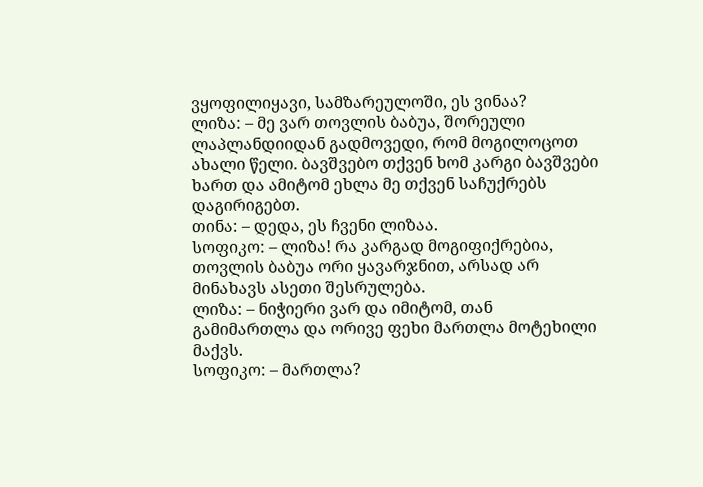ვყოფილიყავი, სამზარეულოში, ეს ვინაა?
ლიზა: – მე ვარ თოვლის ბაბუა, შორეული ლაპლანდიიდან გადმოვედი, რომ მოგილოცოთ ახალი წელი. ბავშვებო თქვენ ხომ კარგი ბავშვები ხართ და ამიტომ ეხლა მე თქვენ საჩუქრებს დაგირიგებთ.
თინა: – დედა, ეს ჩვენი ლიზაა.
სოფიკო: – ლიზა! რა კარგად მოგიფიქრებია, თოვლის ბაბუა ორი ყავარჯნით, არსად არ მინახავს ასეთი შესრულება.
ლიზა: – ნიჭიერი ვარ და იმიტომ, თან გამიმართლა და ორივე ფეხი მართლა მოტეხილი მაქვს.
სოფიკო: – მართლა?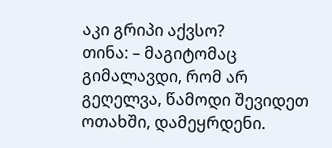აკი გრიპი აქვსო?
თინა: – მაგიტომაც გიმალავდი, რომ არ გეღელვა, წამოდი შევიდეთ ოთახში, დამეყრდენი.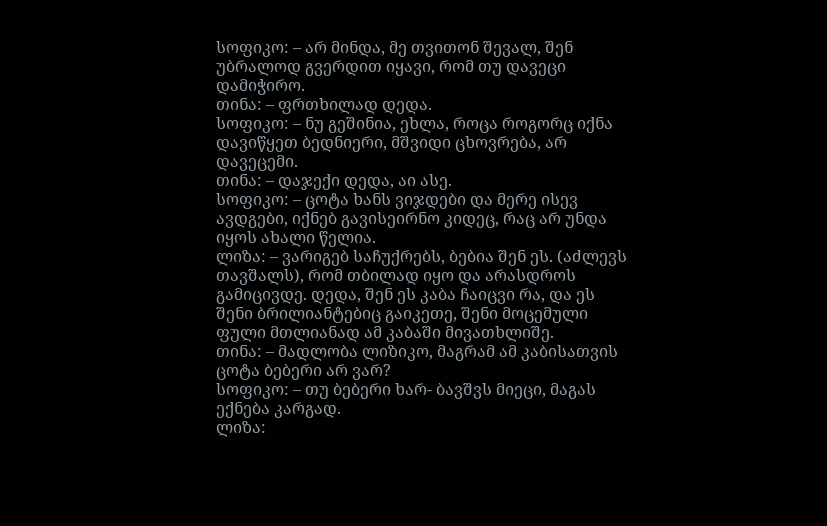სოფიკო: – არ მინდა, მე თვითონ შევალ, შენ უბრალოდ გვერდით იყავი, რომ თუ დავეცი დამიჭირო.
თინა: – ფრთხილად დედა.
სოფიკო: – ნუ გეშინია, ეხლა, როცა როგორც იქნა დავიწყეთ ბედნიერი, მშვიდი ცხოვრება, არ დავეცემი.
თინა: – დაჯექი დედა, აი ასე.
სოფიკო: – ცოტა ხანს ვიჯდები და მერე ისევ ავდგები, იქნებ გავისეირნო კიდეც, რაც არ უნდა იყოს ახალი წელია.
ლიზა: – ვარიგებ საჩუქრებს, ბებია შენ ეს. (აძლევს თავშალს), რომ თბილად იყო და არასდროს გამიცივდე. დედა, შენ ეს კაბა ჩაიცვი რა, და ეს შენი ბრილიანტებიც გაიკეთე, შენი მოცემული ფული მთლიანად ამ კაბაში მივათხლიშე.
თინა: – მადლობა ლიზიკო, მაგრამ ამ კაბისათვის ცოტა ბებერი არ ვარ?
სოფიკო: – თუ ბებერი ხარ- ბავშვს მიეცი, მაგას ექნება კარგად.
ლიზა: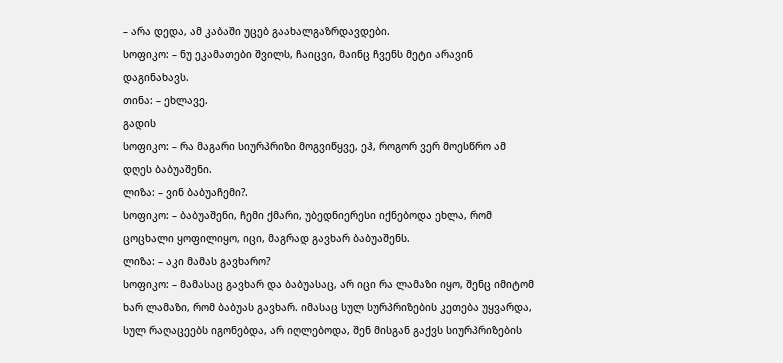– არა დედა, ამ კაბაში უცებ გაახალგაზრდავდები.
სოფიკო: – ნუ ეკამათები შვილს, ჩაიცვი, მაინც ჩვენს მეტი არავინ დაგინახავს.
თინა: – ეხლავე.
გადის
სოფიკო: – რა მაგარი სიურპრიზი მოგვიწყვე, ეჰ, როგორ ვერ მოესწრო ამ დღეს ბაბუაშენი.
ლიზა: – ვინ ბაბუაჩემი?.
სოფიკო: – ბაბუაშენი, ჩემი ქმარი, უბედნიერესი იქნებოდა ეხლა, რომ ცოცხალი ყოფილიყო, იცი, მაგრად გავხარ ბაბუაშენს.
ლიზა: – აკი მამას გავხარო?
სოფიკო: – მამასაც გავხარ და ბაბუასაც, არ იცი რა ლამაზი იყო, შენც იმიტომ ხარ ლამაზი, რომ ბაბუას გავხარ. იმასაც სულ სურპრიზების კეთება უყვარდა, სულ რაღაცეებს იგონებდა, არ იღლებოდა, შენ მისგან გაქვს სიურპრიზების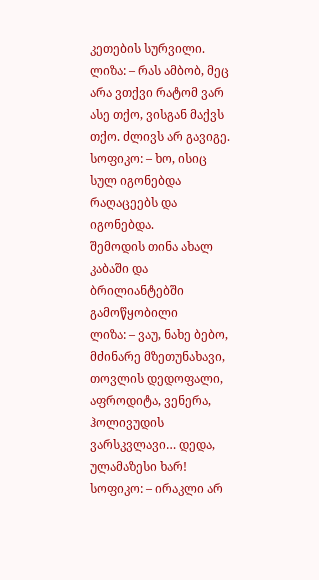კეთების სურვილი.
ლიზა: – რას ამბობ, მეც არა ვთქვი რატომ ვარ ასე თქო, ვისგან მაქვს თქო. ძლივს არ გავიგე.
სოფიკო: – ხო, ისიც სულ იგონებდა რაღაცეებს და იგონებდა.
შემოდის თინა ახალ კაბაში და ბრილიანტებში გამოწყობილი
ლიზა: – ვაუ, ნახე ბებო, მძინარე მზეთუნახავი, თოვლის დედოფალი, აფროდიტა, ვენერა, ჰოლივუდის ვარსკვლავი… დედა, ულამაზესი ხარ!
სოფიკო: – ირაკლი არ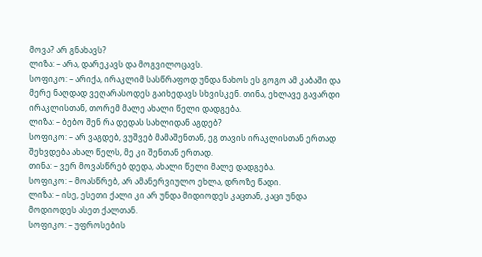მოვა? არ გნახავს?
ლიზა: – არა, დარეკავს და მოგვილოცავს.
სოფიკო: – არიქა, ირაკლიმ სასწრაფოდ უნდა ნახოს ეს გოგო ამ კაბაში და მერე ნაღდად ვეღარასოდეს გაიხედავს სხვისკენ. თინა, ეხლავე გავარდი ირაკლისთან, თორემ მალე ახალი წელი დადგება.
ლიზა: – ბებო შენ რა დედას სახლიდან აგდებ?
სოფიკო: – არ ვაგდებ, ვუშვებ მამაშენთან, ეგ თავის ირაკლისთან ერთად შეხვდება ახალ წელს, მე კი შენთან ერთად.
თინა: – ვერ მოვასწრებ დედა, ახალი წელი მალე დადგება.
სოფიკო: – მოასწრებ, არ ამანერვიულო ეხლა, დროზე წადი.
ლიზა: – ისე, ესეთი ქალი კი არ უნდა მიდიოდეს კაცთან, კაცი უნდა მოდიოდეს ასეთ ქალთან.
სოფიკო: – უფროსების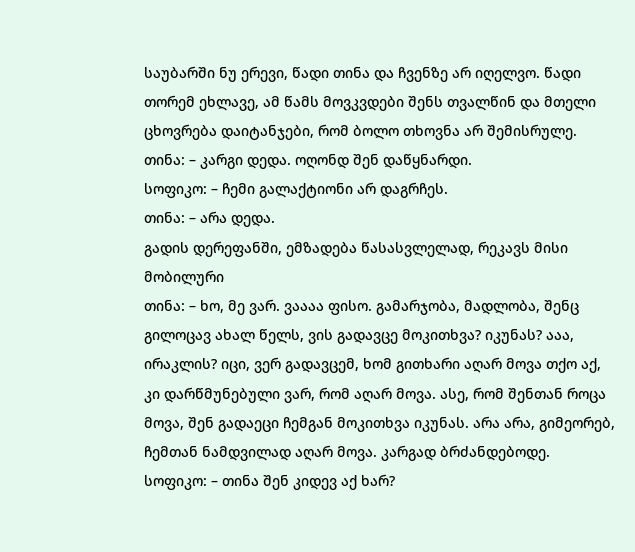საუბარში ნუ ერევი, წადი თინა და ჩვენზე არ იღელვო. წადი თორემ ეხლავე, ამ წამს მოვკვდები შენს თვალწინ და მთელი ცხოვრება დაიტანჯები, რომ ბოლო თხოვნა არ შემისრულე.
თინა: – კარგი დედა. ოღონდ შენ დაწყნარდი.
სოფიკო: – ჩემი გალაქტიონი არ დაგრჩეს.
თინა: – არა დედა.
გადის დერეფანში, ემზადება წასასვლელად, რეკავს მისი მობილური
თინა: – ხო, მე ვარ. ვაააა ფისო. გამარჯობა, მადლობა, შენც გილოცავ ახალ წელს, ვის გადავცე მოკითხვა? იკუნას? ააა, ირაკლის? იცი, ვერ გადავცემ, ხომ გითხარი აღარ მოვა თქო აქ, კი დარწმუნებული ვარ, რომ აღარ მოვა. ასე, რომ შენთან როცა მოვა, შენ გადაეცი ჩემგან მოკითხვა იკუნას. არა არა, გიმეორებ, ჩემთან ნამდვილად აღარ მოვა. კარგად ბრძანდებოდე.
სოფიკო: – თინა შენ კიდევ აქ ხარ?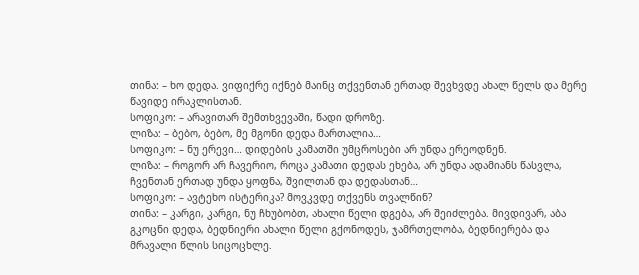თინა: – ხო დედა. ვიფიქრე იქნებ მაინც თქვენთან ერთად შევხვდე ახალ წელს და მერე წავიდე ირაკლისთან.
სოფიკო: – არავითარ შემთხვევაში, წადი დროზე.
ლიზა: – ბებო, ბებო, მე მგონი დედა მართალია…
სოფიკო: – ნუ ერევი… დიდების კამათში უმცროსები არ უნდა ერეოდნენ.
ლიზა: – როგორ არ ჩავერიო, როცა კამათი დედას ეხება, არ უნდა ადამიანს წასვლა, ჩვენთან ერთად უნდა ყოფნა, შვილთან და დედასთან…
სოფიკო: – ავტეხო ისტერიკა? მოვკვდე თქვენს თვალწინ?
თინა: – კარგი, კარგი, ნუ ჩხუბობთ, ახალი წელი დგება, არ შეიძლება. მივდივარ, აბა გკოცნი დედა, ბედნიერი ახალი წელი გქონოდეს, ჯამრთელობა, ბედნიერება და მრავალი წლის სიცოცხლე.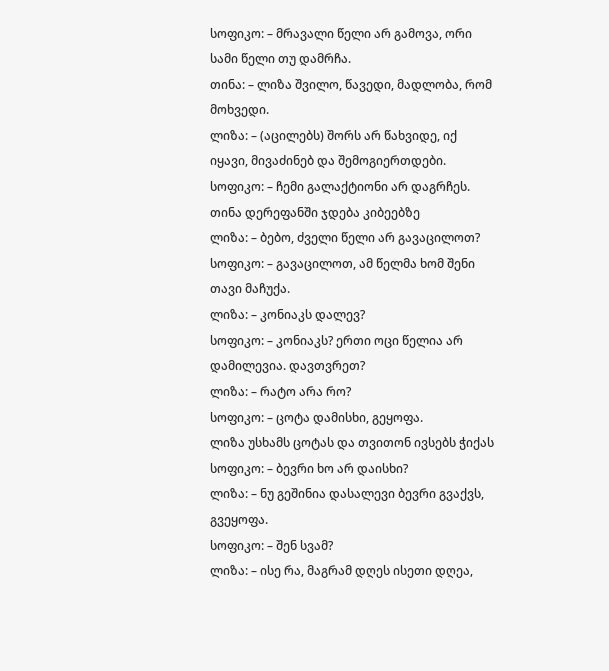სოფიკო: – მრავალი წელი არ გამოვა, ორი სამი წელი თუ დამრჩა.
თინა: – ლიზა შვილო, წავედი, მადლობა, რომ მოხვედი.
ლიზა: – (აცილებს) შორს არ წახვიდე, იქ იყავი, მივაძინებ და შემოგიერთდები.
სოფიკო: – ჩემი გალაქტიონი არ დაგრჩეს.
თინა დერეფანში ჯდება კიბეებზე
ლიზა: – ბებო, ძველი წელი არ გავაცილოთ?
სოფიკო: – გავაცილოთ, ამ წელმა ხომ შენი თავი მაჩუქა.
ლიზა: – კონიაკს დალევ?
სოფიკო: – კონიაკს? ერთი ოცი წელია არ დამილევია. დავთვრეთ?
ლიზა: – რატო არა რო?
სოფიკო: – ცოტა დამისხი, გეყოფა.
ლიზა უსხამს ცოტას და თვითონ ივსებს ჭიქას
სოფიკო: – ბევრი ხო არ დაისხი?
ლიზა: – ნუ გეშინია დასალევი ბევრი გვაქვს, გვეყოფა.
სოფიკო: – შენ სვამ?
ლიზა: – ისე რა, მაგრამ დღეს ისეთი დღეა,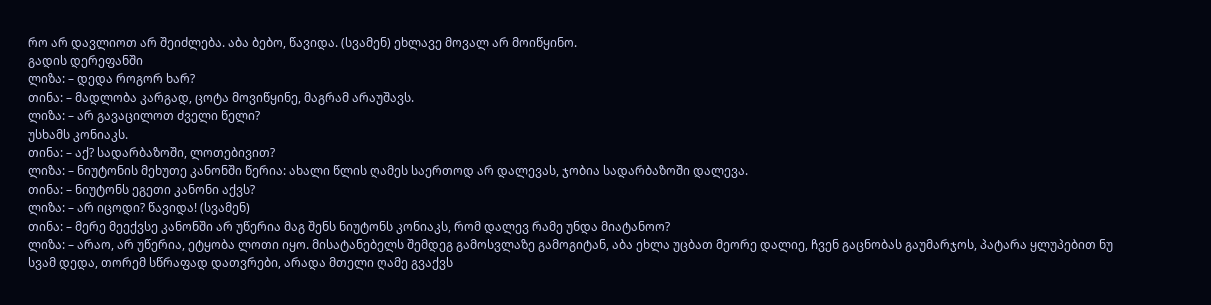რო არ დავლიოთ არ შეიძლება. აბა ბებო, წავიდა. (სვამენ) ეხლავე მოვალ არ მოიწყინო.
გადის დერეფანში
ლიზა: – დედა როგორ ხარ?
თინა: – მადლობა კარგად, ცოტა მოვიწყინე, მაგრამ არაუშავს.
ლიზა: – არ გავაცილოთ ძველი წელი?
უსხამს კონიაკს.
თინა: – აქ? სადარბაზოში, ლოთებივით?
ლიზა: – ნიუტონის მეხუთე კანონში წერია: ახალი წლის ღამეს საერთოდ არ დალევას, ჯობია სადარბაზოში დალევა.
თინა: – ნიუტონს ეგეთი კანონი აქვს?
ლიზა: – არ იცოდი? წავიდა! (სვამენ)
თინა: – მერე მეექვსე კანონში არ უწერია მაგ შენს ნიუტონს კონიაკს, რომ დალევ რამე უნდა მიატანოო?
ლიზა: – არაო, არ უწერია, ეტყობა ლოთი იყო. მისატანებელს შემდეგ გამოსვლაზე გამოგიტან, აბა ეხლა უცბათ მეორე დალიე, ჩვენ გაცნობას გაუმარჯოს, პატარა ყლუპებით ნუ სვამ დედა, თორემ სწრაფად დათვრები, არადა მთელი ღამე გვაქვს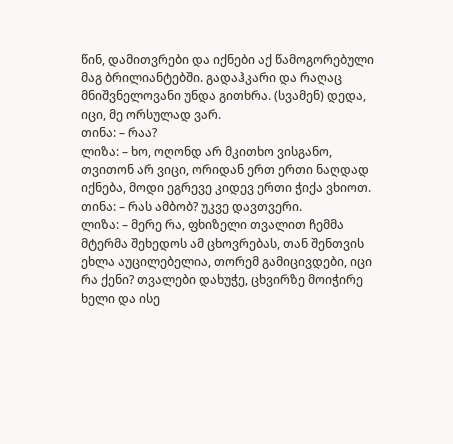წინ, დამითვრები და იქნები აქ წამოგორებული მაგ ბრილიანტებში. გადაჰკარი და რაღაც მნიშვნელოვანი უნდა გითხრა. (სვამენ) დედა, იცი, მე ორსულად ვარ.
თინა: – რაა?
ლიზა: – ხო, ოღონდ არ მკითხო ვისგანო, თვითონ არ ვიცი, ორიდან ერთ ერთი ნაღდად იქნება, მოდი ეგრევე კიდევ ერთი ჭიქა ვხიოთ.
თინა: – რას ამბობ? უკვე დავთვერი.
ლიზა: – მერე რა, ფხიზელი თვალით ჩემმა მტერმა შეხედოს ამ ცხოვრებას, თან შენთვის ეხლა აუცილებელია, თორემ გამიცივდები, იცი რა ქენი? თვალები დახუჭე, ცხვირზე მოიჭირე ხელი და ისე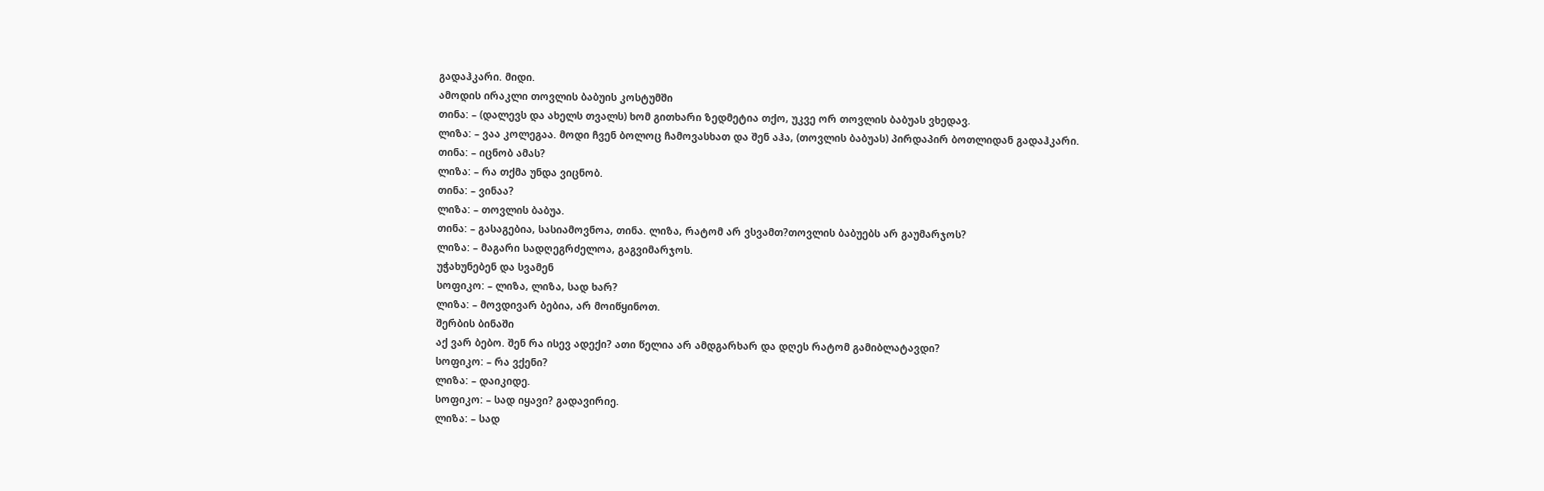გადაჰკარი. მიდი.
ამოდის ირაკლი თოვლის ბაბუის კოსტუმში
თინა: – (დალევს და ახელს თვალს) ხომ გითხარი ზედმეტია თქო, უკვე ორ თოვლის ბაბუას ვხედავ.
ლიზა: – ვაა კოლეგაა. მოდი ჩვენ ბოლოც ჩამოვასხათ და შენ აჰა, (თოვლის ბაბუას) პირდაპირ ბოთლიდან გადაჰკარი.
თინა: – იცნობ ამას?
ლიზა: – რა თქმა უნდა ვიცნობ.
თინა: – ვინაა?
ლიზა: – თოვლის ბაბუა.
თინა: – გასაგებია, სასიამოვნოა, თინა. ლიზა, რატომ არ ვსვამთ?თოვლის ბაბუებს არ გაუმარჯოს?
ლიზა: – მაგარი სადღეგრძელოა, გაგვიმარჯოს.
უჭახუნებენ და სვამენ
სოფიკო: – ლიზა, ლიზა, სად ხარ?
ლიზა: – მოვდივარ ბებია, არ მოიწყინოთ.
შერბის ბინაში
აქ ვარ ბებო. შენ რა ისევ ადექი? ათი წელია არ ამდგარხარ და დღეს რატომ გამიბლატავდი?
სოფიკო: – რა ვქენი?
ლიზა: – დაიკიდე.
სოფიკო: – სად იყავი? გადავირიე.
ლიზა: – სად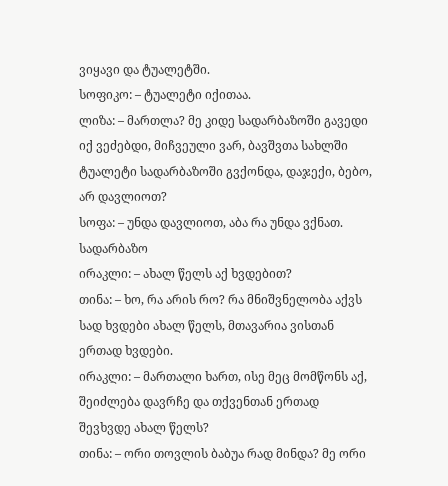ვიყავი და ტუალეტში.
სოფიკო: – ტუალეტი იქითაა.
ლიზა: – მართლა? მე კიდე სადარბაზოში გავედი იქ ვეძებდი, მიჩვეული ვარ, ბავშვთა სახლში ტუალეტი სადარბაზოში გვქონდა, დაჯექი, ბებო, არ დავლიოთ?
სოფა: – უნდა დავლიოთ, აბა რა უნდა ვქნათ.
სადარბაზო
ირაკლი: – ახალ წელს აქ ხვდებით?
თინა: – ხო, რა არის რო? რა მნიშვნელობა აქვს სად ხვდები ახალ წელს, მთავარია ვისთან ერთად ხვდები.
ირაკლი: – მართალი ხართ, ისე მეც მომწონს აქ, შეიძლება დავრჩე და თქვენთან ერთად შევხვდე ახალ წელს?
თინა: – ორი თოვლის ბაბუა რად მინდა? მე ორი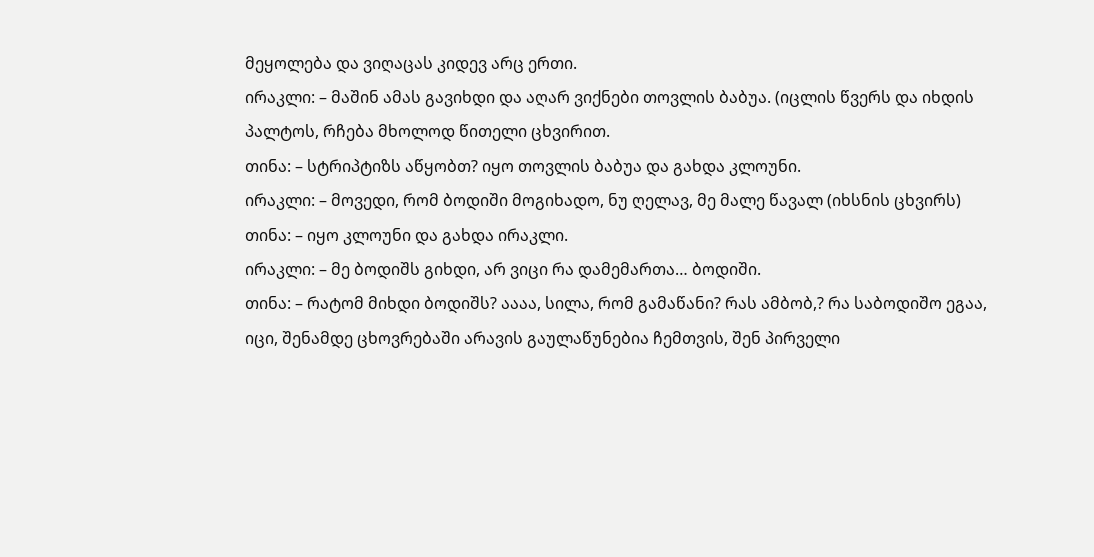მეყოლება და ვიღაცას კიდევ არც ერთი.
ირაკლი: – მაშინ ამას გავიხდი და აღარ ვიქნები თოვლის ბაბუა. (იცლის წვერს და იხდის პალტოს, რჩება მხოლოდ წითელი ცხვირით.
თინა: – სტრიპტიზს აწყობთ? იყო თოვლის ბაბუა და გახდა კლოუნი.
ირაკლი: – მოვედი, რომ ბოდიში მოგიხადო, ნუ ღელავ, მე მალე წავალ (იხსნის ცხვირს)
თინა: – იყო კლოუნი და გახდა ირაკლი.
ირაკლი: – მე ბოდიშს გიხდი, არ ვიცი რა დამემართა… ბოდიში.
თინა: – რატომ მიხდი ბოდიშს? აააა, სილა, რომ გამაწანი? რას ამბობ,? რა საბოდიშო ეგაა, იცი, შენამდე ცხოვრებაში არავის გაულაწუნებია ჩემთვის, შენ პირველი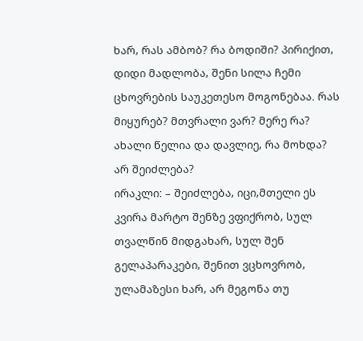ხარ, რას ამბობ? რა ბოდიში? პირიქით, დიდი მადლობა, შენი სილა ჩემი ცხოვრების საუკეთესო მოგონებაა. რას მიყურებ? მთვრალი ვარ? მერე რა? ახალი წელია და დავლიე, რა მოხდა? არ შეიძლება?
ირაკლი: – შეიძლება, იცი,მთელი ეს კვირა მარტო შენზე ვფიქრობ, სულ თვალწინ მიდგახარ, სულ შენ გელაპარაკები, შენით ვცხოვრობ, ულამაზესი ხარ, არ მეგონა თუ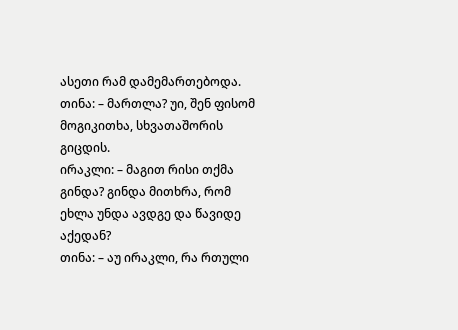ასეთი რამ დამემართებოდა.
თინა: – მართლა? უი, შენ ფისომ მოგიკითხა, სხვათაშორის გიცდის.
ირაკლი: – მაგით რისი თქმა გინდა? გინდა მითხრა, რომ ეხლა უნდა ავდგე და წავიდე აქედან?
თინა: – აუ ირაკლი, რა რთული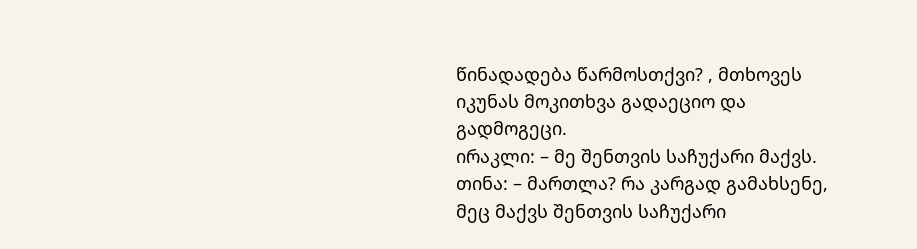წინადადება წარმოსთქვი? , მთხოვეს იკუნას მოკითხვა გადაეციო და გადმოგეცი.
ირაკლი: – მე შენთვის საჩუქარი მაქვს.
თინა: – მართლა? რა კარგად გამახსენე, მეც მაქვს შენთვის საჩუქარი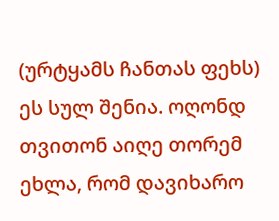(ურტყამს ჩანთას ფეხს) ეს სულ შენია. ოღონდ თვითონ აიღე თორემ ეხლა, რომ დავიხარო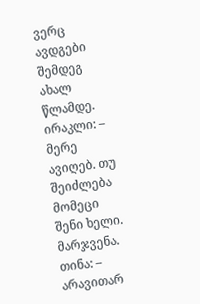ვერც ავდგები შემდეგ ახალ წლამდე.
ირაკლი: – მერე ავიღებ. თუ შეიძლება მომეცი შენი ხელი. მარჯვენა.
თინა: – არავითარ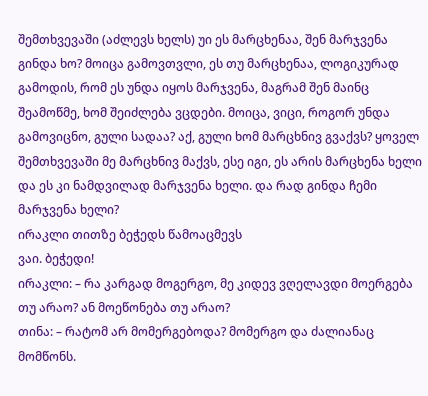შემთხვევაში (აძლევს ხელს) უი ეს მარცხენაა, შენ მარჯვენა გინდა ხო? მოიცა გამოვთვლი, ეს თუ მარცხენაა, ლოგიკურად გამოდის, რომ ეს უნდა იყოს მარჯვენა, მაგრამ შენ მაინც შეამოწმე, ხომ შეიძლება ვცდები. მოიცა, ვიცი, როგორ უნდა გამოვიცნო, გული სადაა? აქ, გული ხომ მარცხნივ გვაქვს? ყოველ შემთხვევაში მე მარცხნივ მაქვს, ესე იგი, ეს არის მარცხენა ხელი და ეს კი ნამდვილად მარჯვენა ხელი. და რად გინდა ჩემი მარჯვენა ხელი?
ირაკლი თითზე ბეჭედს წამოაცმევს
ვაი. ბეჭედი!
ირაკლი: – რა კარგად მოგერგო, მე კიდევ ვღელავდი მოერგება თუ არაო? ან მოეწონება თუ არაო?
თინა: – რატომ არ მომერგებოდა? მომერგო და ძალიანაც მომწონს.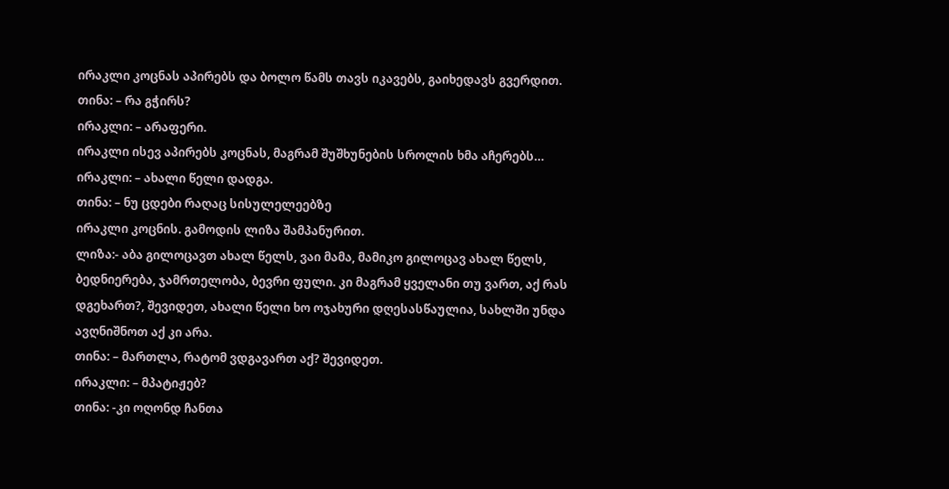ირაკლი კოცნას აპირებს და ბოლო წამს თავს იკავებს, გაიხედავს გვერდით.
თინა: – რა გჭირს?
ირაკლი: – არაფერი.
ირაკლი ისევ აპირებს კოცნას, მაგრამ შუშხუნების სროლის ხმა აჩერებს…
ირაკლი: – ახალი წელი დადგა.
თინა: – ნუ ცდები რაღაც სისულელეებზე
ირაკლი კოცნის. გამოდის ლიზა შამპანურით.
ლიზა:- აბა გილოცავთ ახალ წელს, ვაი მამა, მამიკო გილოცავ ახალ წელს, ბედნიერება, ჯამრთელობა, ბევრი ფული. კი მაგრამ ყველანი თუ ვართ, აქ რას დგეხართ?, შევიდეთ, ახალი წელი ხო ოჯახური დღესასწაულია, სახლში უნდა ავღნიშნოთ აქ კი არა.
თინა: – მართლა, რატომ ვდგავართ აქ? შევიდეთ.
ირაკლი: – მპატიჟებ?
თინა: -კი ოღონდ ჩანთა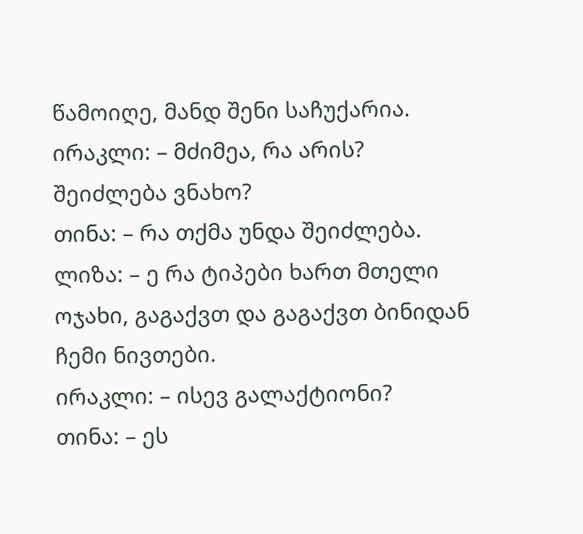წამოიღე, მანდ შენი საჩუქარია.
ირაკლი: – მძიმეა, რა არის? შეიძლება ვნახო?
თინა: – რა თქმა უნდა შეიძლება.
ლიზა: – ე რა ტიპები ხართ მთელი ოჯახი, გაგაქვთ და გაგაქვთ ბინიდან ჩემი ნივთები.
ირაკლი: – ისევ გალაქტიონი?
თინა: – ეს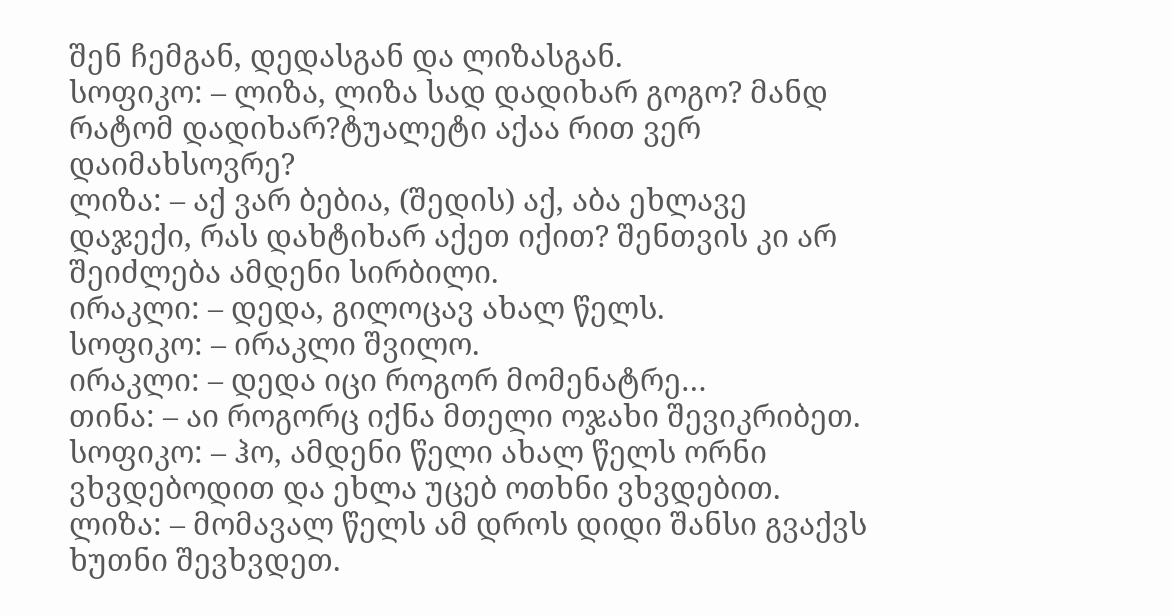შენ ჩემგან, დედასგან და ლიზასგან.
სოფიკო: – ლიზა, ლიზა სად დადიხარ გოგო? მანდ რატომ დადიხარ?ტუალეტი აქაა რით ვერ დაიმახსოვრე?
ლიზა: – აქ ვარ ბებია, (შედის) აქ, აბა ეხლავე დაჯექი, რას დახტიხარ აქეთ იქით? შენთვის კი არ შეიძლება ამდენი სირბილი.
ირაკლი: – დედა, გილოცავ ახალ წელს.
სოფიკო: – ირაკლი შვილო.
ირაკლი: – დედა იცი როგორ მომენატრე…
თინა: – აი როგორც იქნა მთელი ოჯახი შევიკრიბეთ.
სოფიკო: – ჰო, ამდენი წელი ახალ წელს ორნი ვხვდებოდით და ეხლა უცებ ოთხნი ვხვდებით.
ლიზა: – მომავალ წელს ამ დროს დიდი შანსი გვაქვს ხუთნი შევხვდეთ.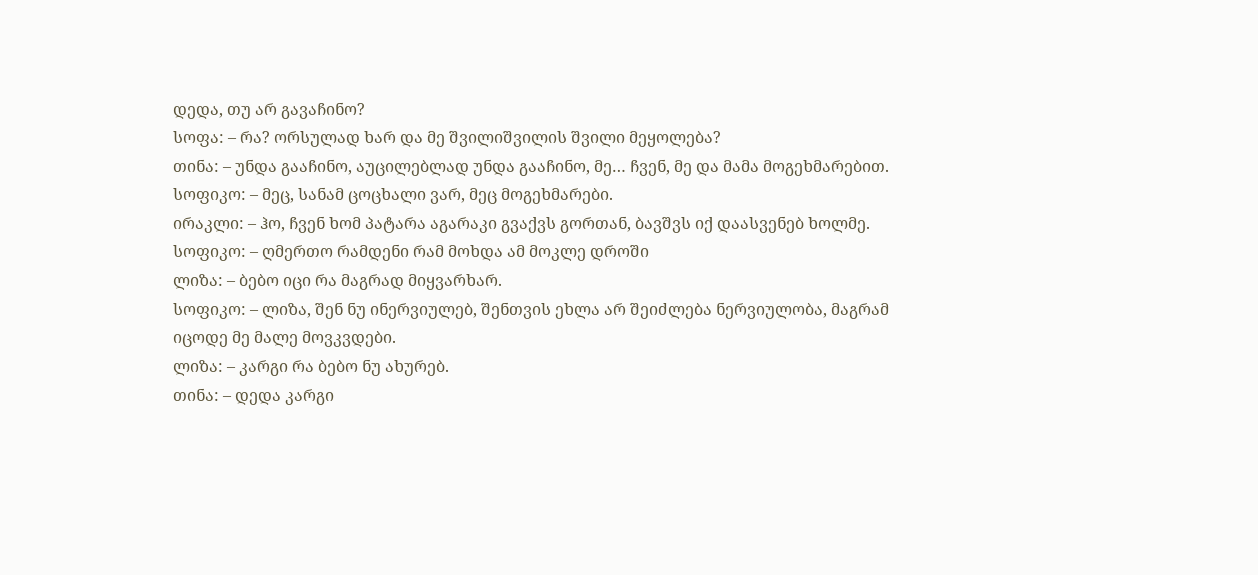დედა, თუ არ გავაჩინო?
სოფა: – რა? ორსულად ხარ და მე შვილიშვილის შვილი მეყოლება?
თინა: – უნდა გააჩინო, აუცილებლად უნდა გააჩინო, მე… ჩვენ, მე და მამა მოგეხმარებით.
სოფიკო: – მეც, სანამ ცოცხალი ვარ, მეც მოგეხმარები.
ირაკლი: – ჰო, ჩვენ ხომ პატარა აგარაკი გვაქვს გორთან, ბავშვს იქ დაასვენებ ხოლმე.
სოფიკო: – ღმერთო რამდენი რამ მოხდა ამ მოკლე დროში
ლიზა: – ბებო იცი რა მაგრად მიყვარხარ.
სოფიკო: – ლიზა, შენ ნუ ინერვიულებ, შენთვის ეხლა არ შეიძლება ნერვიულობა, მაგრამ იცოდე მე მალე მოვკვდები.
ლიზა: – კარგი რა ბებო ნუ ახურებ.
თინა: – დედა კარგი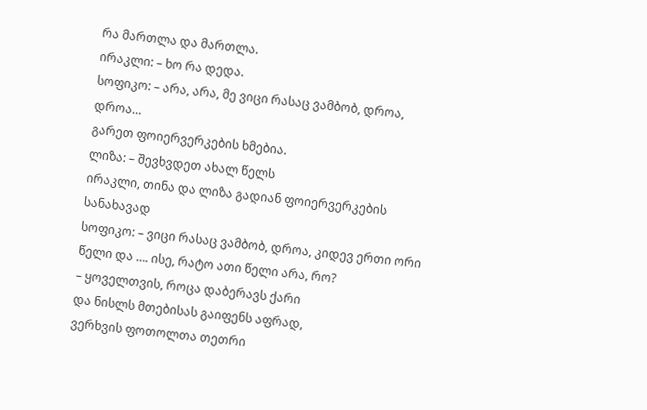რა მართლა და მართლა.
ირაკლი: – ხო რა დედა.
სოფიკო: – არა, არა, მე ვიცი რასაც ვამბობ, დროა, დროა…
გარეთ ფოიერვერკების ხმებია.
ლიზა: – შევხვდეთ ახალ წელს
ირაკლი, თინა და ლიზა გადიან ფოიერვერკების სანახავად
სოფიკო: – ვიცი რასაც ვამბობ, დროა, კიდევ ერთი ორი წელი და …. ისე, რატო ათი წელი არა, რო?
– ყოველთვის, როცა დაბერავს ქარი
და ნისლს მთებისას გაიფენს აფრად,
ვერხვის ფოთოლთა თეთრი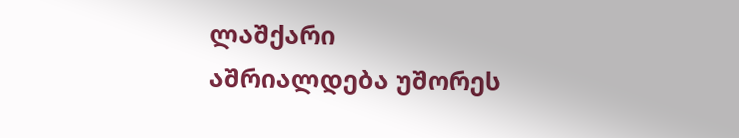ლაშქარი
აშრიალდება უშორეს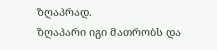ზღაპრად.
ზღაპარი იგი მათრობს და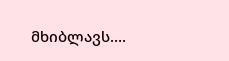მხიბლავს….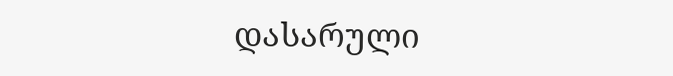დასარული